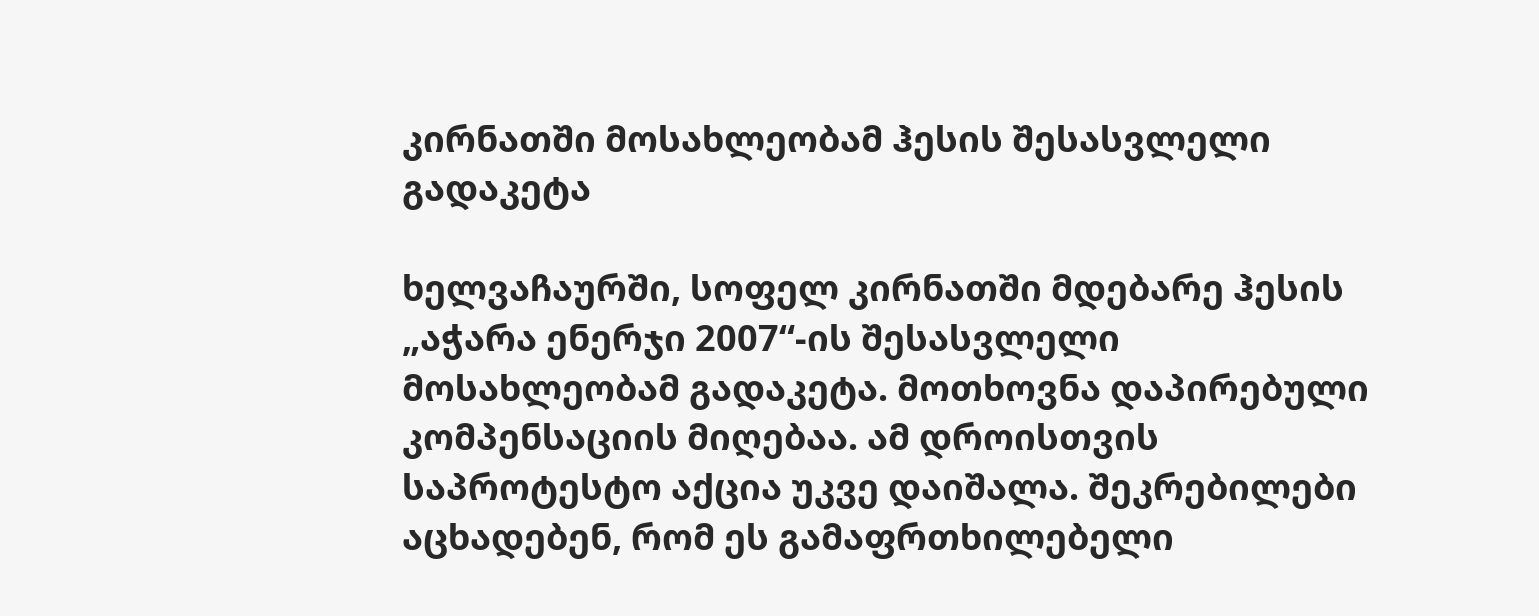კირნათში მოსახლეობამ ჰესის შესასვლელი გადაკეტა

ხელვაჩაურში, სოფელ კირნათში მდებარე ჰესის „აჭარა ენერჯი 2007“-ის შესასვლელი მოსახლეობამ გადაკეტა. მოთხოვნა დაპირებული კომპენსაციის მიღებაა. ამ დროისთვის საპროტესტო აქცია უკვე დაიშალა. შეკრებილები აცხადებენ, რომ ეს გამაფრთხილებელი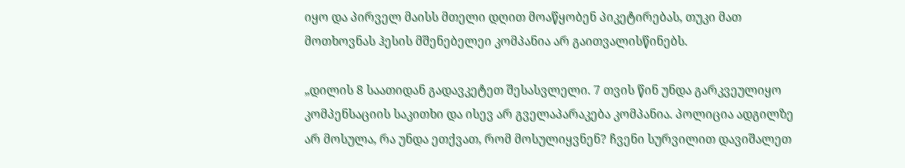იყო და პირველ მაისს მთელი დღით მოაწყობენ პიკეტირებას, თუკი მათ მოთხოვნას ჰესის მშენებელეი კომპანია არ გაითვალისწინებს.

„დილის 8 საათიდან გადავკეტეთ შესასვლელი. 7 თვის წინ უნდა გარკვეულიყო კომპენსაციის საკითხი და ისევ არ გველაპარაკება კომპანია. პოლიცია ადგილზე არ მოსულა, რა უნდა ეთქვათ, რომ მოსულიყვნენ? ჩვენი სურვილით დავიშალეთ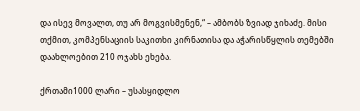და ისევ მოვალთ, თუ არ მოგვისმენენ,“ – ამბობს ზვიად ჯიხაძე. მისი თქმით, კომპენსაციის საკითხი კირნათისა და აჭარისწყლის თემებში დაახლოებით 210 ოჯახს ეხება.

ქრთამი1000 ლარი – უსასყიდლო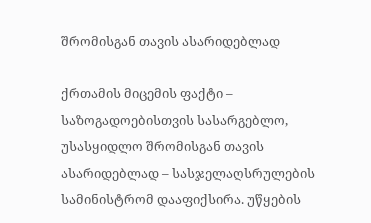შრომისგან თავის ასარიდებლად

ქრთამის მიცემის ფაქტი – საზოგადოებისთვის სასარგებლო, უსასყიდლო შრომისგან თავის ასარიდებლად – სასჯელაღსრულების სამინისტრომ დააფიქსირა. უწყების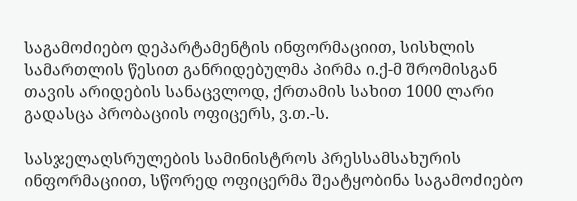საგამოძიებო დეპარტამენტის ინფორმაციით, სისხლის სამართლის წესით განრიდებულმა პირმა ი.ქ-მ შრომისგან თავის არიდების სანაცვლოდ, ქრთამის სახით 1000 ლარი გადასცა პრობაციის ოფიცერს, ვ.თ.-ს.

სასჯელაღსრულების სამინისტროს პრესსამსახურის ინფორმაციით, სწორედ ოფიცერმა შეატყობინა საგამოძიებო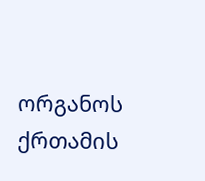ორგანოს ქრთამის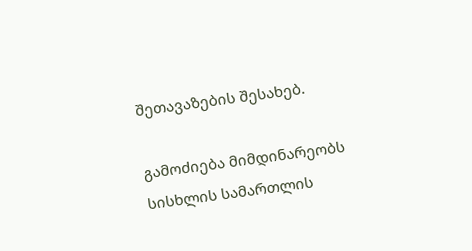შეთავაზების შესახებ.

გამოძიება მიმდინარეობს სისხლის სამართლის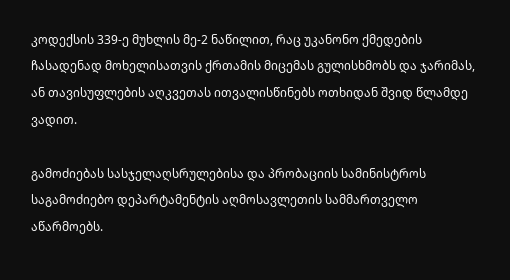კოდექსის 339-ე მუხლის მე-2 ნაწილით, რაც უკანონო ქმედების ჩასადენად მოხელისათვის ქრთამის მიცემას გულისხმობს და ჯარიმას, ან თავისუფლების აღკვეთას ითვალისწინებს ოთხიდან შვიდ წლამდე ვადით.

გამოძიებას სასჯელაღსრულებისა და პრობაციის სამინისტროს საგამოძიებო დეპარტამენტის აღმოსავლეთის სამმართველო აწარმოებს.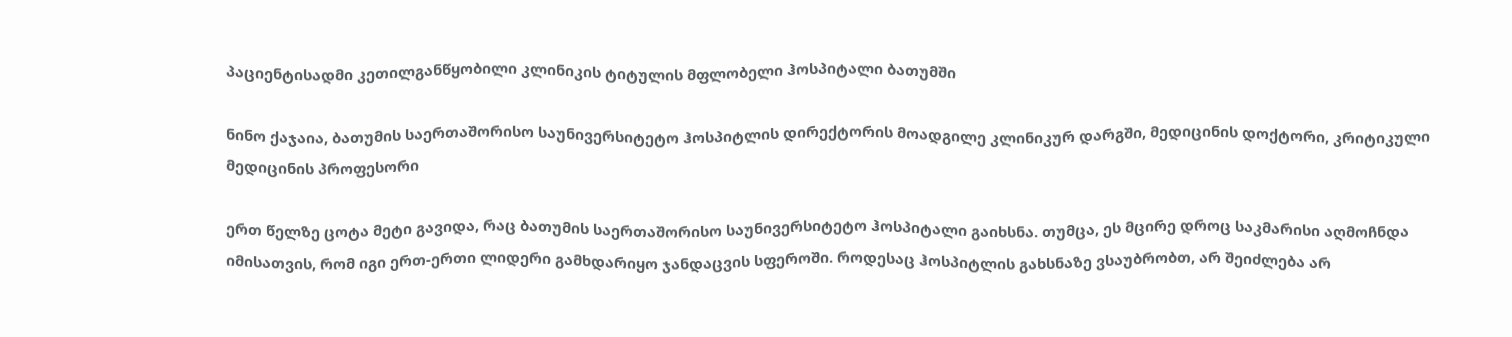პაციენტისადმი კეთილგანწყობილი კლინიკის ტიტულის მფლობელი ჰოსპიტალი ბათუმში

ნინო ქაჯაია, ბათუმის საერთაშორისო საუნივერსიტეტო ჰოსპიტლის დირექტორის მოადგილე კლინიკურ დარგში, მედიცინის დოქტორი, კრიტიკული მედიცინის პროფესორი

ერთ წელზე ცოტა მეტი გავიდა, რაც ბათუმის საერთაშორისო საუნივერსიტეტო ჰოსპიტალი გაიხსნა. თუმცა, ეს მცირე დროც საკმარისი აღმოჩნდა იმისათვის, რომ იგი ერთ-ერთი ლიდერი გამხდარიყო ჯანდაცვის სფეროში. როდესაც ჰოსპიტლის გახსნაზე ვსაუბრობთ, არ შეიძლება არ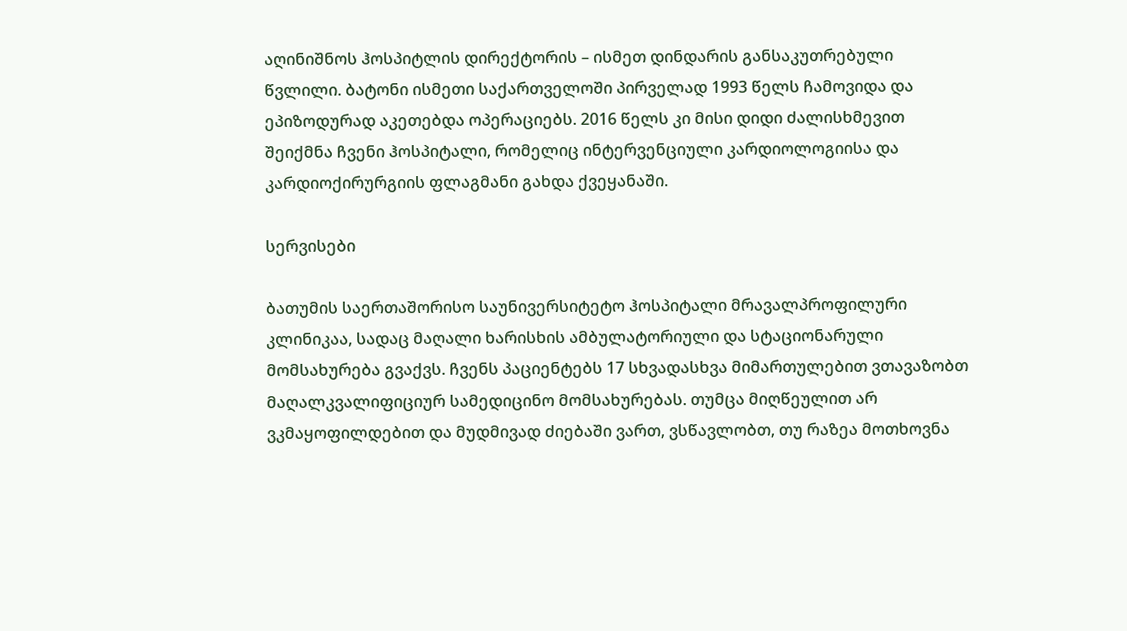აღინიშნოს ჰოსპიტლის დირექტორის – ისმეთ დინდარის განსაკუთრებული წვლილი. ბატონი ისმეთი საქართველოში პირველად 1993 წელს ჩამოვიდა და ეპიზოდურად აკეთებდა ოპერაციებს. 2016 წელს კი მისი დიდი ძალისხმევით შეიქმნა ჩვენი ჰოსპიტალი, რომელიც ინტერვენციული კარდიოლოგიისა და კარდიოქირურგიის ფლაგმანი გახდა ქვეყანაში.

სერვისები

ბათუმის საერთაშორისო საუნივერსიტეტო ჰოსპიტალი მრავალპროფილური კლინიკაა, სადაც მაღალი ხარისხის ამბულატორიული და სტაციონარული მომსახურება გვაქვს. ჩვენს პაციენტებს 17 სხვადასხვა მიმართულებით ვთავაზობთ მაღალკვალიფიციურ სამედიცინო მომსახურებას. თუმცა მიღწეულით არ ვკმაყოფილდებით და მუდმივად ძიებაში ვართ, ვსწავლობთ, თუ რაზეა მოთხოვნა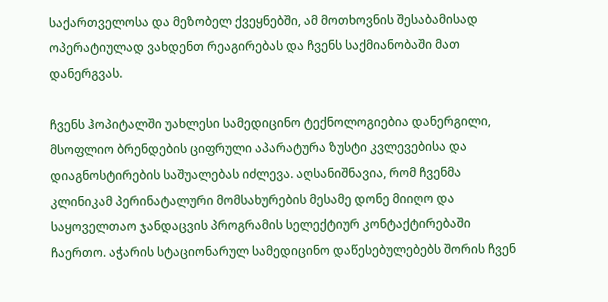საქართველოსა და მეზობელ ქვეყნებში, ამ მოთხოვნის შესაბამისად ოპერატიულად ვახდენთ რეაგირებას და ჩვენს საქმიანობაში მათ დანერგვას.

ჩვენს ჰოპიტალში უახლესი სამედიცინო ტექნოლოგიებია დანერგილი, მსოფლიო ბრენდების ციფრული აპარატურა ზუსტი კვლევებისა და დიაგნოსტირების საშუალებას იძლევა. აღსანიშნავია, რომ ჩვენმა კლინიკამ პერინატალური მომსახურების მესამე დონე მიიღო და საყოველთაო ჯანდაცვის პროგრამის სელექტიურ კონტაქტირებაში ჩაერთო. აჭარის სტაციონარულ სამედიცინო დაწესებულებებს შორის ჩვენ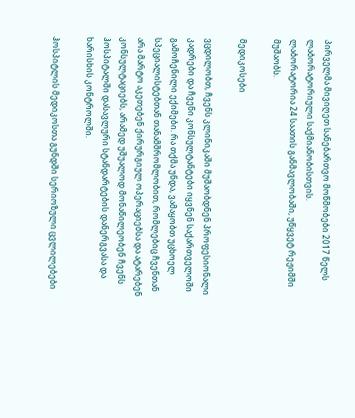პირველმა მივიღეთ სანებართვო მოწმობები 2017 წელს ლაბორატორიული საქმიანობისთვის.
ლაბორატორია 24 საათის განმავლობაში, უწყვეტ რეჟიმში მუშაობს.

მედიკოსები

ვცდილობთ, ჩვენს კლინიკაში მუშაობდნენ პროფესიონალი კადრები და ჩვენი კონსულტანტები იყვნენ საქართველოში გამოჩენილი ექიმები. რა თქმა უნდა, ვამაყობთ უცხოელ სპეციალისტებთან თანამშრომლობით, რომლებიც ჩვენთან არა მარტო აკეთებენ ქირურგიულ ოპერაციებსა და ატარებენ კონსულტაციებს, არამედ უშუალოდ მონაწილეობენ ჩვენს ჰოსპიტალში დასავლური სტანდარტების დანერგვასა და ხარისხის კონტროლში.

ჰოსპიტლის მედიკოსთა გუნდში სერიოზული ცვლილებები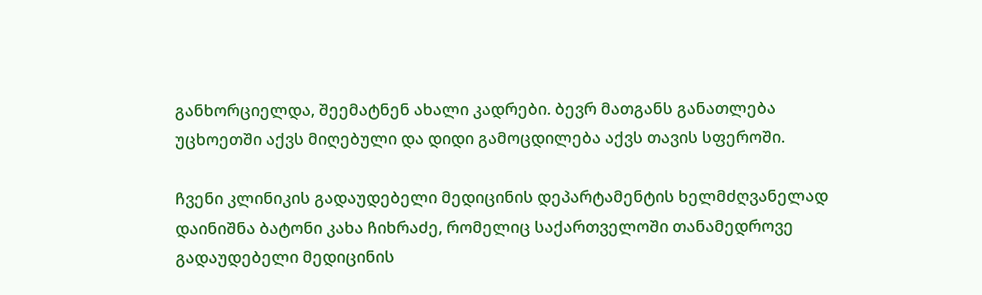განხორციელდა, შეემატნენ ახალი კადრები. ბევრ მათგანს განათლება უცხოეთში აქვს მიღებული და დიდი გამოცდილება აქვს თავის სფეროში.

ჩვენი კლინიკის გადაუდებელი მედიცინის დეპარტამენტის ხელმძღვანელად დაინიშნა ბატონი კახა ჩიხრაძე, რომელიც საქართველოში თანამედროვე გადაუდებელი მედიცინის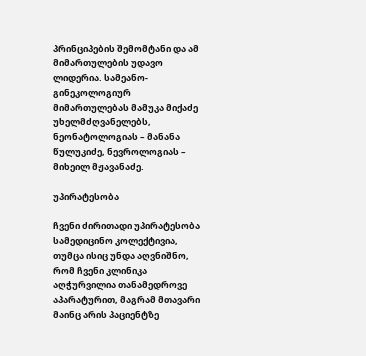პრინციპების შემომტანი და ამ მიმართულების უდავო ლიდერია. სამეანო-გინეკოლოგიურ მიმართულებას მამუკა მიქაძე უხელმძღვანელებს, ნეონატოლოგიას – მანანა წულუკიძე, ნევროლოგიას – მიხეილ მჟავანაძე.

უპირატესობა

ჩვენი ძირითადი უპირატესობა სამედიცინო კოლექტივია, თუმცა ისიც უნდა აღვნიშნო, რომ ჩვენი კლინიკა აღჭურვილია თანამედროვე აპარატურით, მაგრამ მთავარი მაინც არის პაციენტზე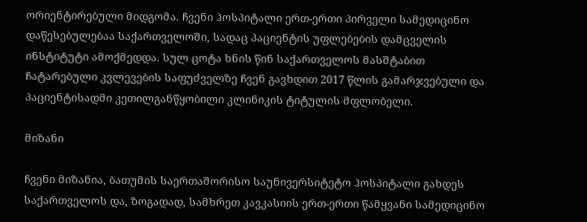ორიენტირებული მიდგომა. ჩვენი ჰოსპიტალი ერთ-ერთი პირველი სამედიცინო დაწესებულებაა საქართველოში, სადაც პაციენტის უფლებების დამცველის ინსტიტუტი ამოქმედდა. სულ ცოტა ხნის წინ საქართველოს მასშტაბით ჩატარებული კვლევების საფუძველზე ჩვენ გავხდით 2017 წლის გამარჯვებული და პაციენტისადმი კეთილგანწყობილი კლინიკის ტიტულის მფლობელი.

მიზანი

ჩვენი მიზანია, ბათუმის საერთაშორისო საუნივერსიტეტო ჰოსპიტალი გახდეს საქართველოს და, ზოგადად, სამხრეთ კავკასიის ერთ-ერთი წამყვანი სამედიცინო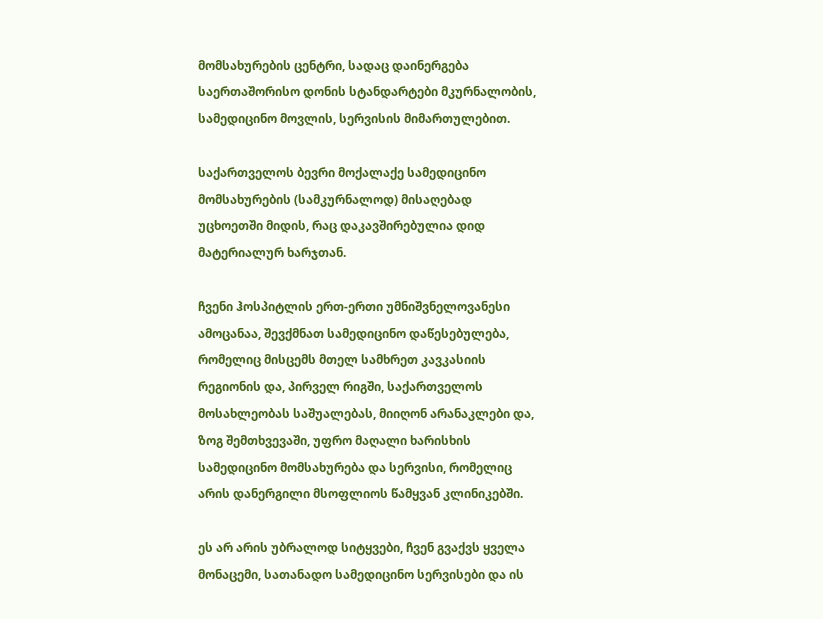მომსახურების ცენტრი, სადაც დაინერგება საერთაშორისო დონის სტანდარტები მკურნალობის, სამედიცინო მოვლის, სერვისის მიმართულებით.

საქართველოს ბევრი მოქალაქე სამედიცინო მომსახურების (სამკურნალოდ) მისაღებად უცხოეთში მიდის, რაც დაკავშირებულია დიდ მატერიალურ ხარჯთან.

ჩვენი ჰოსპიტლის ერთ-ერთი უმნიშვნელოვანესი ამოცანაა, შევქმნათ სამედიცინო დაწესებულება, რომელიც მისცემს მთელ სამხრეთ კავკასიის რეგიონის და, პირველ რიგში, საქართველოს მოსახლეობას საშუალებას, მიიღონ არანაკლები და, ზოგ შემთხვევაში, უფრო მაღალი ხარისხის სამედიცინო მომსახურება და სერვისი, რომელიც არის დანერგილი მსოფლიოს წამყვან კლინიკებში.

ეს არ არის უბრალოდ სიტყვები, ჩვენ გვაქვს ყველა მონაცემი, სათანადო სამედიცინო სერვისები და ის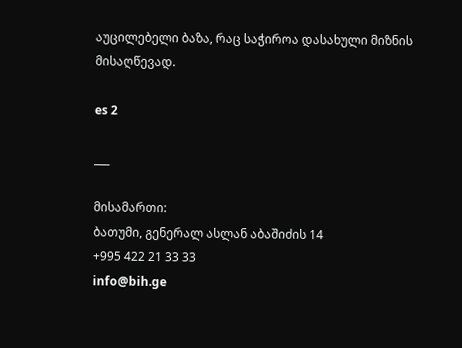აუცილებელი ბაზა, რაც საჭიროა დასახული მიზნის მისაღწევად.

es 2

___

მისამართი:
ბათუმი, გენერალ ასლან აბაშიძის 14
+995 422 21 33 33
info@bih.ge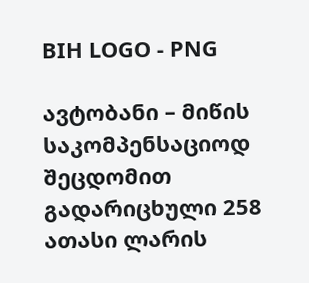BIH LOGO - PNG

ავტობანი – მიწის საკომპენსაციოდ შეცდომით გადარიცხული 258 ათასი ლარის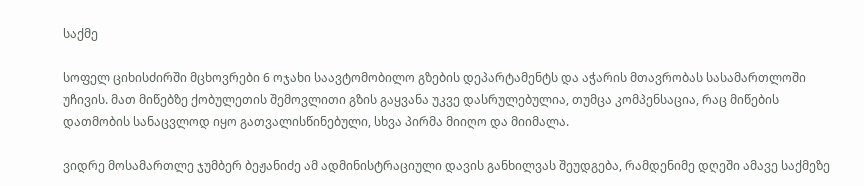საქმე

სოფელ ციხისძირში მცხოვრები 6 ოჯახი საავტომობილო გზების დეპარტამენტს და აჭარის მთავრობას სასამართლოში უჩივის. მათ მიწებზე ქობულეთის შემოვლითი გზის გაყვანა უკვე დასრულებულია, თუმცა კომპენსაცია, რაც მიწების დათმობის სანაცვლოდ იყო გათვალისწინებული, სხვა პირმა მიიღო და მიიმალა.

ვიდრე მოსამართლე ჯუმბერ ბეჟანიძე ამ ადმინისტრაციული დავის განხილვას შეუდგება, რამდენიმე დღეში ამავე საქმეზე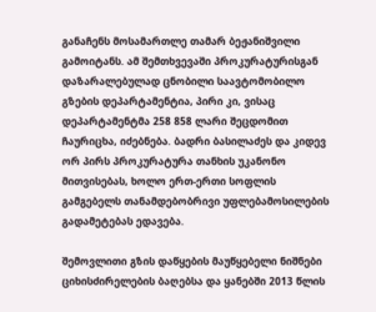განაჩენს მოსამართლე თამარ ბეჟანიშვილი გამოიტანს. ამ შემთხვევაში პროკურატურისგან დაზარალებულად ცნობილი საავტომობილო გზების დეპარტამენტია, პირი კი, ვისაც დეპარტამენტმა 258 858 ლარი შეცდომით ჩაურიცხა, იძებნება. ბადრი ბასილაძეს და კიდევ ორ პირს პროკურატურა თანხის უკანონო მითვისებას, ხოლო ერთ-ერთი სოფლის გამგებელს თანამდებობრივი უფლებამოსილების გადამეტებას ედავება.

შემოვლითი გზის დაწყების მაუწყებელი ნიშნები ციხისძირელების ბაღებსა და ყანებში 2013 წლის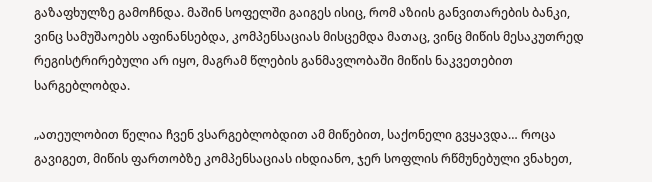გაზაფხულზე გამოჩნდა. მაშინ სოფელში გაიგეს ისიც, რომ აზიის განვითარების ბანკი, ვინც სამუშაოებს აფინანსებდა, კომპენსაციას მისცემდა მათაც, ვინც მიწის მესაკუთრედ რეგისტრირებული არ იყო, მაგრამ წლების განმავლობაში მიწის ნაკვეთებით სარგებლობდა.

„ათეულობით წელია ჩვენ ვსარგებლობდით ამ მიწებით, საქონელი გვყავდა… როცა გავიგეთ, მიწის ფართობზე კომპენსაციას იხდიანო, ჯერ სოფლის რწმუნებული ვნახეთ,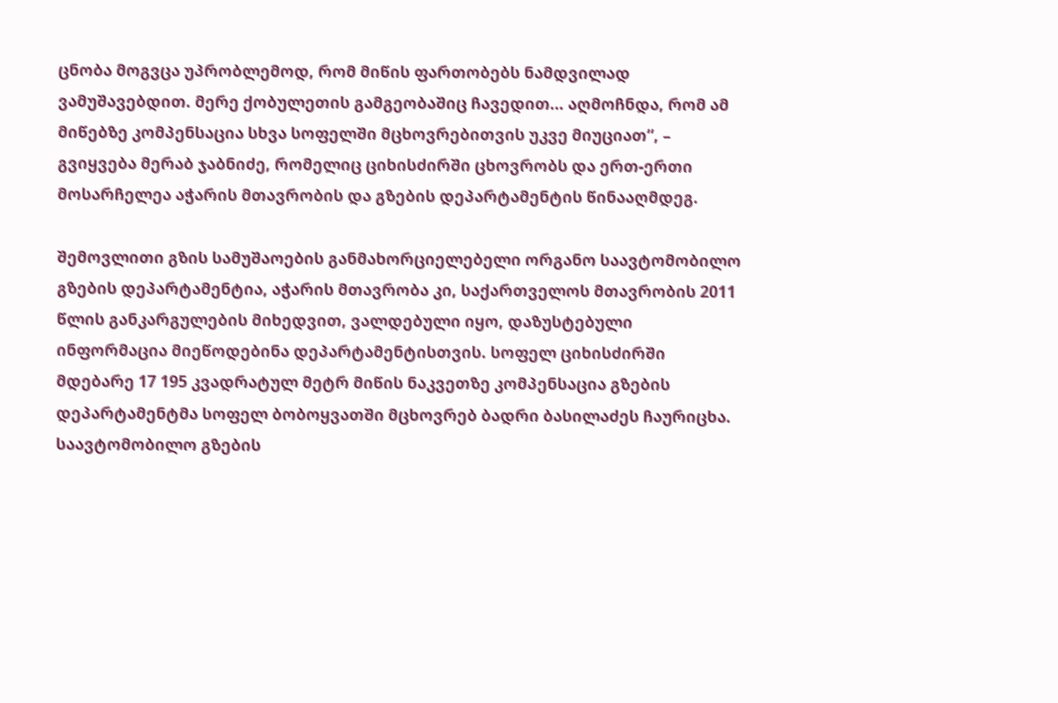ცნობა მოგვცა უპრობლემოდ, რომ მიწის ფართობებს ნამდვილად ვამუშავებდით. მერე ქობულეთის გამგეობაშიც ჩავედით… აღმოჩნდა, რომ ამ მიწებზე კომპენსაცია სხვა სოფელში მცხოვრებითვის უკვე მიუციათ“, – გვიყვება მერაბ ჯაბნიძე, რომელიც ციხისძირში ცხოვრობს და ერთ-ერთი მოსარჩელეა აჭარის მთავრობის და გზების დეპარტამენტის წინააღმდეგ.

შემოვლითი გზის სამუშაოების განმახორციელებელი ორგანო საავტომობილო გზების დეპარტამენტია, აჭარის მთავრობა კი, საქართველოს მთავრობის 2011 წლის განკარგულების მიხედვით, ვალდებული იყო, დაზუსტებული ინფორმაცია მიეწოდებინა დეპარტამენტისთვის. სოფელ ციხისძირში მდებარე 17 195 კვადრატულ მეტრ მიწის ნაკვეთზე კომპენსაცია გზების დეპარტამენტმა სოფელ ბობოყვათში მცხოვრებ ბადრი ბასილაძეს ჩაურიცხა. საავტომობილო გზების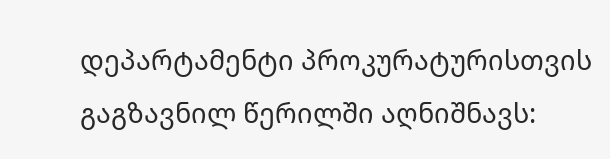დეპარტამენტი პროკურატურისთვის გაგზავნილ წერილში აღნიშნავს: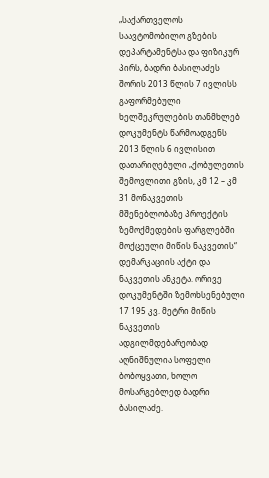„საქართველოს საავტომობილო გზების დეპარტამენტსა და ფიზიკურ პირს, ბადრი ბასილაძეს შორის 2013 წლის 7 ივლისს გაფორმებული ხელშეკრულების თანმხლებ დოკუმენტს წარმოადგენს 2013 წლის 6 ივლისით დათარიღებული „ქობულეთის შემოვლითი გზის, კმ 12 – კმ 31 მონაკვეთის მშენებლობაზე პროექტის ზემოქმედების ფარგლებში მოქცეული მიწის ნაკვეთის“ დემარკაციის აქტი და ნაკვეთის ანკეტა. ორივე დოკუმენტში ზემოხსენებული 17 195 კვ. მეტრი მიწის ნაკვეთის ადგილმდებარეობად აღნიშნულია სოფელი ბობოყვათი, ხოლო მოსარგებლედ ბადრი ბასილაძე.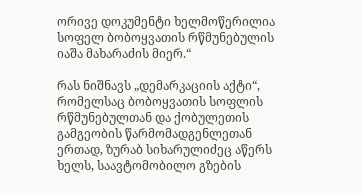ორივე დოკუმენტი ხელმოწერილია სოფელ ბობოყვათის რწმუნებულის იაშა მახარაძის მიერ.“

რას ნიშნავს „დემარკაციის აქტი“, რომელსაც ბობოყვათის სოფლის რწმუნებულთან და ქობულეთის გამგეობის წარმომადგენლეთან ერთად, ზურაბ სიხარულიძეც აწერს ხელს, საავტომობილო გზების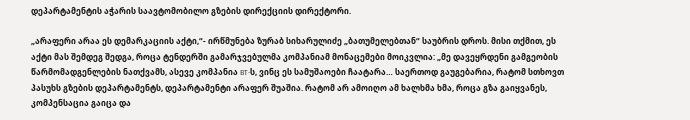დეპარტამენტის აჭარის საავტომობილო გზების დირექციის დირექტორი.

„არაფერი არაა ეს დემარკაციის აქტი,“- ირწმუნება ზურაბ სიხარულიძე „ბათუმელებთან“ საუბრის დროს. მისი თქმით, ეს აქტი მას შემდეგ შედგა, როცა ტენდერში გამარჯვებულმა კომპანიამ მონაცემები მოიკვლია: „მე დავეყრდენი გამგეობის წარმომადგენლების ნათქვამს, ასევე კომპანია BT-ს, ვინც ეს სამუშაოები ჩაატარა… საერთოდ გაუგებარია, რატომ სთხოვთ პასუხს გზების დეპარტამენტს, დეპარტამენტი არაფერ შუაშია. რატომ არ ამოიღო ამ ხალხმა ხმა, როცა გზა გაიყვანეს, კომპენსაცია გაიცა და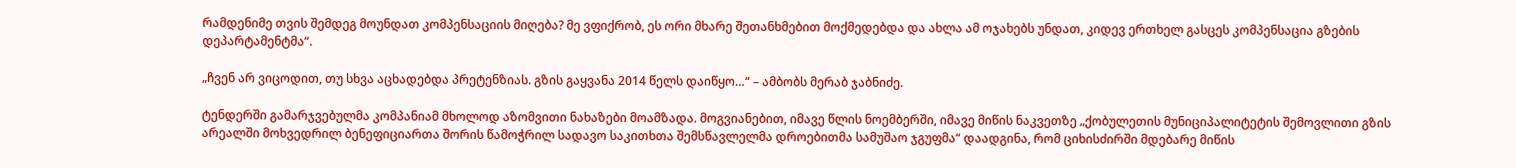რამდენიმე თვის შემდეგ მოუნდათ კომპენსაციის მიღება? მე ვფიქრობ, ეს ორი მხარე შეთანხმებით მოქმედებდა და ახლა ამ ოჯახებს უნდათ, კიდევ ერთხელ გასცეს კომპენსაცია გზების დეპარტამენტმა“.

„ჩვენ არ ვიცოდით, თუ სხვა აცხადებდა პრეტენზიას. გზის გაყვანა 2014 წელს დაიწყო…“ – ამბობს მერაბ ჯაბნიძე.

ტენდერში გამარჯვებულმა კომპანიამ მხოლოდ აზომვითი ნახაზები მოამზადა. მოგვიანებით, იმავე წლის ნოემბერში, იმავე მიწის ნაკვეთზე „ქობულეთის მუნიციპალიტეტის შემოვლითი გზის არეალში მოხვედრილ ბენეფიციართა შორის წამოჭრილ სადავო საკითხთა შემსწავლელმა დროებითმა სამუშაო ჯგუფმა“ დაადგინა, რომ ციხისძირში მდებარე მიწის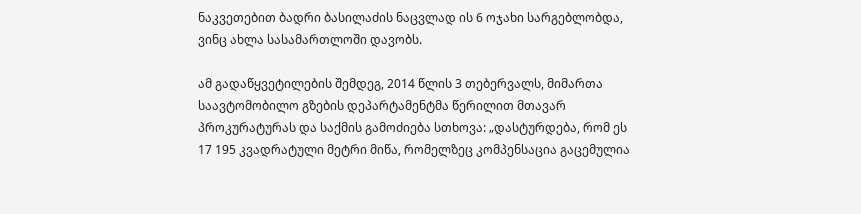ნაკვეთებით ბადრი ბასილაძის ნაცვლად ის 6 ოჯახი სარგებლობდა, ვინც ახლა სასამართლოში დავობს.

ამ გადაწყვეტილების შემდეგ, 2014 წლის 3 თებერვალს, მიმართა საავტომობილო გზების დეპარტამენტმა წერილით მთავარ პროკურატურას და საქმის გამოძიება სთხოვა: „დასტურდება, რომ ეს 17 195 კვადრატული მეტრი მიწა, რომელზეც კომპენსაცია გაცემულია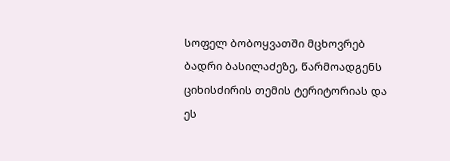სოფელ ბობოყვათში მცხოვრებ ბადრი ბასილაძეზე, წარმოადგენს ციხისძირის თემის ტერიტორიას და ეს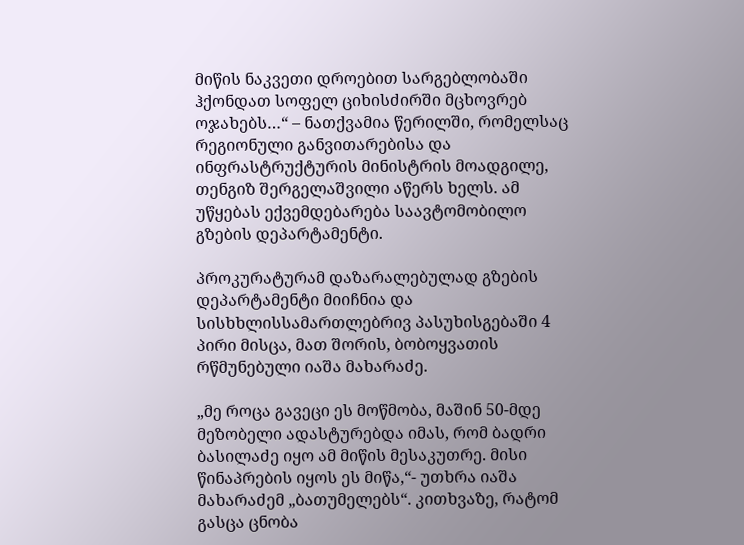მიწის ნაკვეთი დროებით სარგებლობაში ჰქონდათ სოფელ ციხისძირში მცხოვრებ ოჯახებს…“ – ნათქვამია წერილში, რომელსაც რეგიონული განვითარებისა და ინფრასტრუქტურის მინისტრის მოადგილე, თენგიზ შერგელაშვილი აწერს ხელს. ამ უწყებას ექვემდებარება საავტომობილო გზების დეპარტამენტი.

პროკურატურამ დაზარალებულად გზების დეპარტამენტი მიიჩნია და სისხხლისსამართლებრივ პასუხისგებაში 4 პირი მისცა, მათ შორის, ბობოყვათის რწმუნებული იაშა მახარაძე.

„მე როცა გავეცი ეს მოწმობა, მაშინ 50-მდე მეზობელი ადასტურებდა იმას, რომ ბადრი ბასილაძე იყო ამ მიწის მესაკუთრე. მისი წინაპრების იყოს ეს მიწა,“- უთხრა იაშა მახარაძემ „ბათუმელებს“. კითხვაზე, რატომ გასცა ცნობა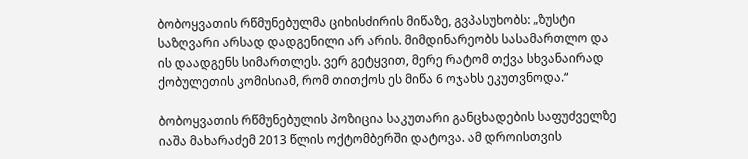ბობოყვათის რწმუნებულმა ციხისძირის მიწაზე, გვპასუხობს: „ზუსტი საზღვარი არსად დადგენილი არ არის. მიმდინარეობს სასამართლო და ის დაადგენს სიმართლეს. ვერ გეტყვით, მერე რატომ თქვა სხვანაირად ქობულეთის კომისიამ, რომ თითქოს ეს მიწა 6 ოჯახს ეკუთვნოდა.“

ბობოყვათის რწმუნებულის პოზიცია საკუთარი განცხადების საფუძველზე იაშა მახარაძემ 2013 წლის ოქტომბერში დატოვა. ამ დროისთვის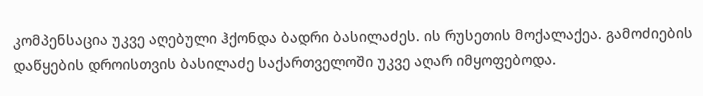კომპენსაცია უკვე აღებული ჰქონდა ბადრი ბასილაძეს. ის რუსეთის მოქალაქეა. გამოძიების დაწყების დროისთვის ბასილაძე საქართველოში უკვე აღარ იმყოფებოდა.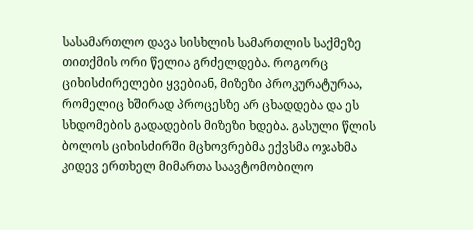სასამართლო დავა სისხლის სამართლის საქმეზე თითქმის ორი წელია გრძელდება. როგორც ციხისძირელები ყვებიან, მიზეზი პროკურატურაა, რომელიც ხშირად პროცესზე არ ცხადდება და ეს სხდომების გადადების მიზეზი ხდება. გასული წლის ბოლოს ციხისძირში მცხოვრებმა ექვსმა ოჯახმა კიდევ ერთხელ მიმართა საავტომობილო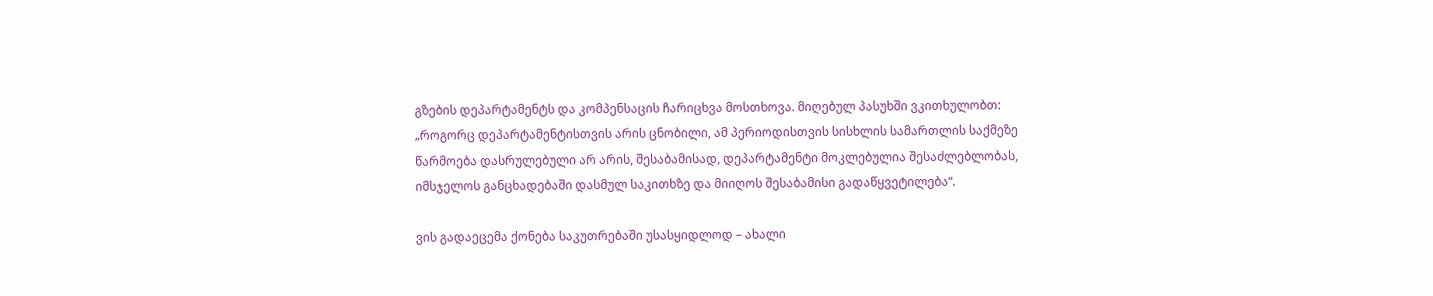გზების დეპარტამენტს და კომპენსაცის ჩარიცხვა მოსთხოვა. მიღებულ პასუხში ვკითხულობთ: „როგორც დეპარტამენტისთვის არის ცნობილი, ამ პერიოდისთვის სისხლის სამართლის საქმეზე წარმოება დასრულებული არ არის, შესაბამისად, დეპარტამენტი მოკლებულია შესაძლებლობას, იმსჯელოს განცხადებაში დასმულ საკითხზე და მიიღოს შესაბამისი გადაწყვეტილება“.

ვის გადაეცემა ქონება საკუთრებაში უსასყიდლოდ – ახალი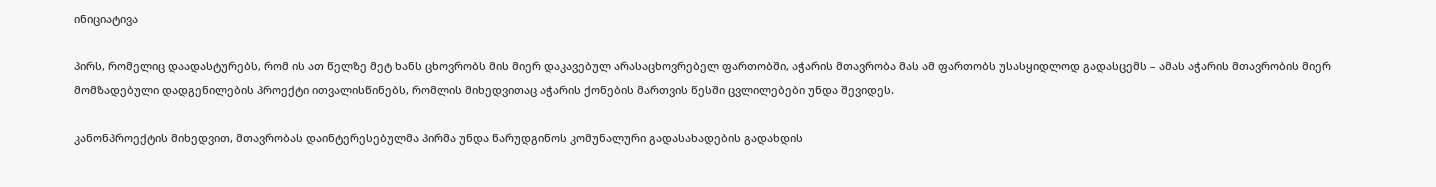ინიციატივა

პირს, რომელიც დაადასტურებს, რომ ის ათ წელზე მეტ ხანს ცხოვრობს მის მიერ დაკავებულ არასაცხოვრებელ ფართობში, აჭარის მთავრობა მას ამ ფართობს უსასყიდლოდ გადასცემს – ამას აჭარის მთავრობის მიერ მომზადებული დადგენილების პროექტი ითვალისწინებს, რომლის მიხედვითაც აჭარის ქონების მართვის წესში ცვლილებები უნდა შევიდეს.

კანონპროექტის მიხედვით, მთავრობას დაინტერესებულმა პირმა უნდა წარუდგინოს კომუნალური გადასახადების გადახდის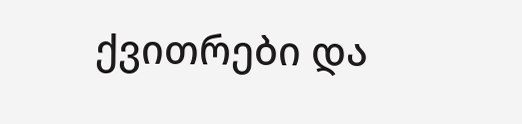ქვითრები და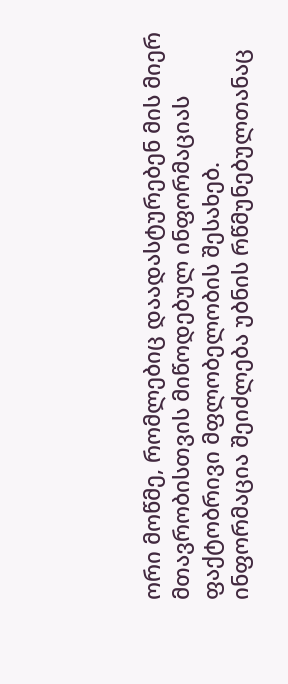ორი მოწმე, რომლებიც დაადასტურებენ მის მიერ მთავრობისთვის მიწოდებულ ინფორმაციას ფაქტობრივი მფლობელობის შესახებ. ინფორმაცია შეიძლება უბნის რწმუნებულთანაც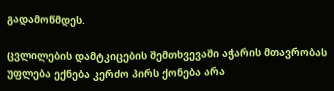გადამოწმდეს.

ცვლილების დამტკიცების შემთხვევაში აჭარის მთავრობას უფლება ექნება კერძო პირს ქონება არა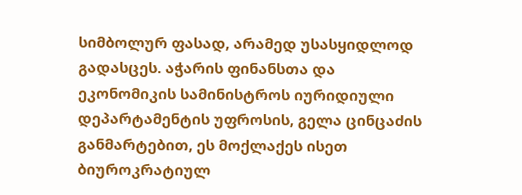სიმბოლურ ფასად, არამედ უსასყიდლოდ გადასცეს. აჭარის ფინანსთა და ეკონომიკის სამინისტროს იურიდიული დეპარტამენტის უფროსის, გელა ცინცაძის განმარტებით, ეს მოქლაქეს ისეთ ბიუროკრატიულ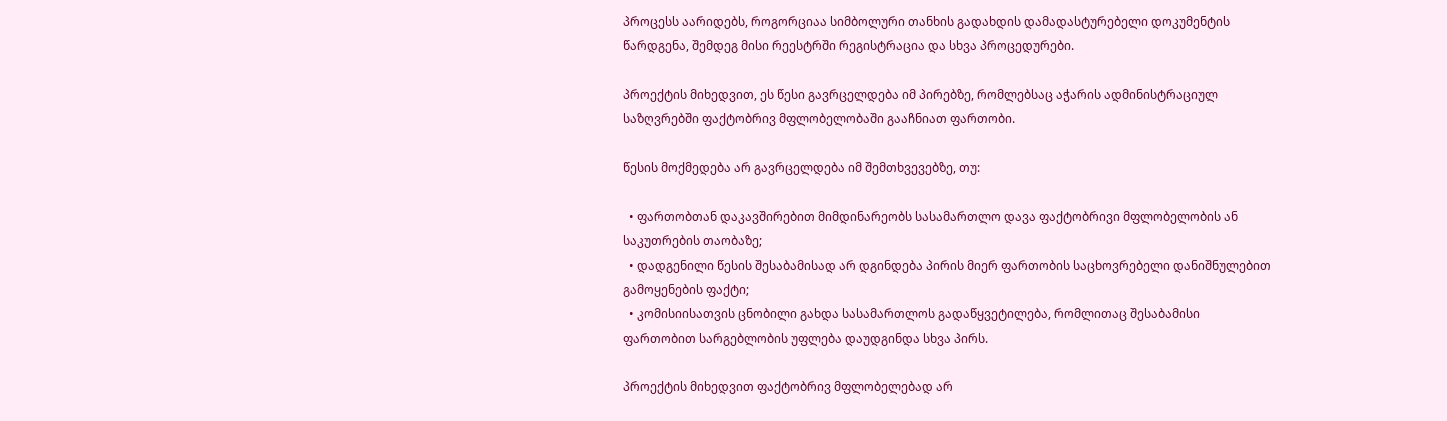პროცესს აარიდებს, როგორციაა სიმბოლური თანხის გადახდის დამადასტურებელი დოკუმენტის წარდგენა, შემდეგ მისი რეესტრში რეგისტრაცია და სხვა პროცედურები.

პროექტის მიხედვით, ეს წესი გავრცელდება იმ პირებზე, რომლებსაც აჭარის ადმინისტრაციულ საზღვრებში ფაქტობრივ მფლობელობაში გააჩნიათ ფართობი.

წესის მოქმედება არ გავრცელდება იმ შემთხვევებზე, თუ:

  • ფართობთან დაკავშირებით მიმდინარეობს სასამართლო დავა ფაქტობრივი მფლობელობის ან საკუთრების თაობაზე;
  • დადგენილი წესის შესაბამისად არ დგინდება პირის მიერ ფართობის საცხოვრებელი დანიშნულებით გამოყენების ფაქტი;
  • კომისიისათვის ცნობილი გახდა სასამართლოს გადაწყვეტილება, რომლითაც შესაბამისი ფართობით სარგებლობის უფლება დაუდგინდა სხვა პირს.

პროექტის მიხედვით ფაქტობრივ მფლობელებად არ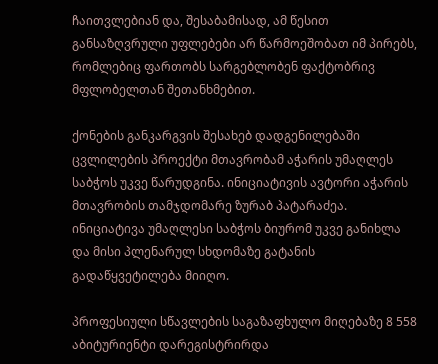ჩაითვლებიან და, შესაბამისად, ამ წესით განსაზღვრული უფლებები არ წარმოეშობათ იმ პირებს, რომლებიც ფართობს სარგებლობენ ფაქტობრივ მფლობელთან შეთანხმებით.

ქონების განკარგვის შესახებ დადგენილებაში ცვლილების პროექტი მთავრობამ აჭარის უმაღლეს საბჭოს უკვე წარუდგინა. ინიციატივის ავტორი აჭარის მთავრობის თამჯდომარე ზურაბ პატარაძეა. ინიციატივა უმაღლესი საბჭოს ბიურომ უკვე განიხლა და მისი პლენარულ სხდომაზე გატანის გადაწყვეტილება მიიღო.

პროფესიული სწავლების საგაზაფხულო მიღებაზე 8 558 აბიტურიენტი დარეგისტრირდა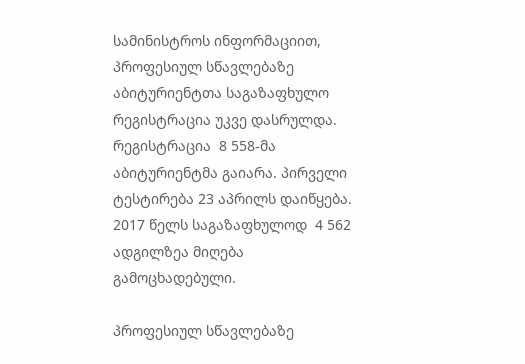სამინისტროს ინფორმაციით, პროფესიულ სწავლებაზე აბიტურიენტთა საგაზაფხულო რეგისტრაცია უკვე დასრულდა. რეგისტრაცია  8 558-მა აბიტურიენტმა გაიარა. პირველი ტესტირება 23 აპრილს დაიწყება. 2017 წელს საგაზაფხულოდ  4 562 ადგილზეა მიღება გამოცხადებული.

პროფესიულ სწავლებაზე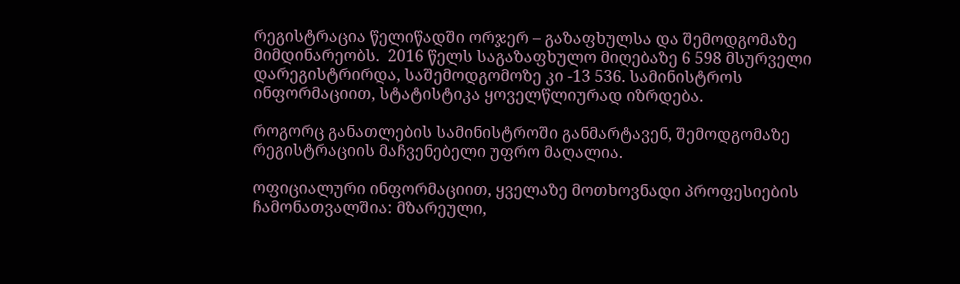რეგისტრაცია წელიწადში ორჯერ – გაზაფხულსა და შემოდგომაზე მიმდინარეობს.  2016 წელს საგაზაფხულო მიღებაზე 6 598 მსურველი დარეგისტრირდა, საშემოდგომოზე კი -13 536. სამინისტროს ინფორმაციით, სტატისტიკა ყოველწლიურად იზრდება.

როგორც განათლების სამინისტროში განმარტავენ, შემოდგომაზე რეგისტრაციის მაჩვენებელი უფრო მაღალია.

ოფიციალური ინფორმაციით, ყველაზე მოთხოვნადი პროფესიების ჩამონათვალშია: მზარეული,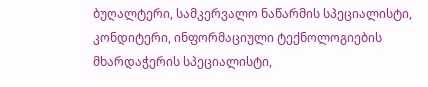ბუღალტერი, სამკერვალო ნაწარმის სპეციალისტი, კონდიტერი, ინფორმაციული ტექნოლოგიების მხარდაჭერის სპეციალისტი,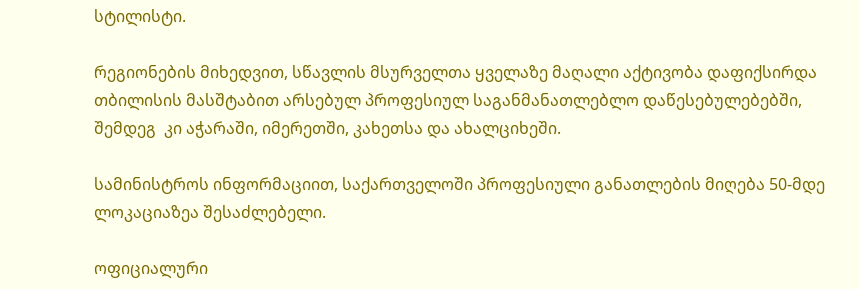სტილისტი.

რეგიონების მიხედვით, სწავლის მსურველთა ყველაზე მაღალი აქტივობა დაფიქსირდა თბილისის მასშტაბით არსებულ პროფესიულ საგანმანათლებლო დაწესებულებებში,  შემდეგ  კი აჭარაში, იმერეთში, კახეთსა და ახალციხეში.

სამინისტროს ინფორმაციით, საქართველოში პროფესიული განათლების მიღება 50-მდე ლოკაციაზეა შესაძლებელი.

ოფიციალური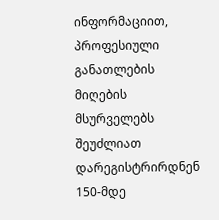ინფორმაციით, პროფესიული განათლების მიღების მსურველებს შეუძლიათ დარეგისტრირდნენ 150-მდე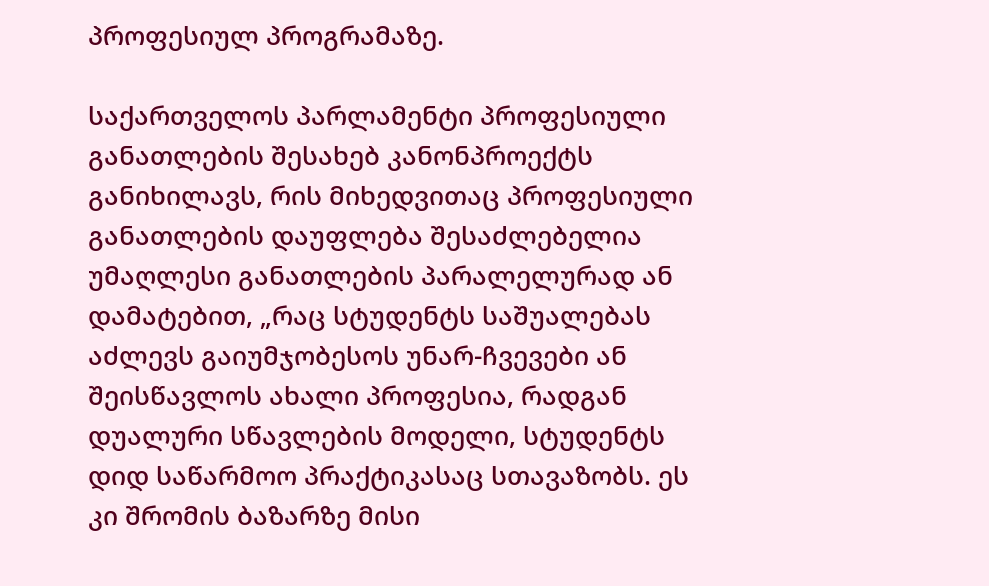პროფესიულ პროგრამაზე.

საქართველოს პარლამენტი პროფესიული განათლების შესახებ კანონპროექტს განიხილავს, რის მიხედვითაც პროფესიული განათლების დაუფლება შესაძლებელია უმაღლესი განათლების პარალელურად ან დამატებით, „რაც სტუდენტს საშუალებას აძლევს გაიუმჯობესოს უნარ-ჩვევები ან შეისწავლოს ახალი პროფესია, რადგან დუალური სწავლების მოდელი, სტუდენტს დიდ საწარმოო პრაქტიკასაც სთავაზობს. ეს კი შრომის ბაზარზე მისი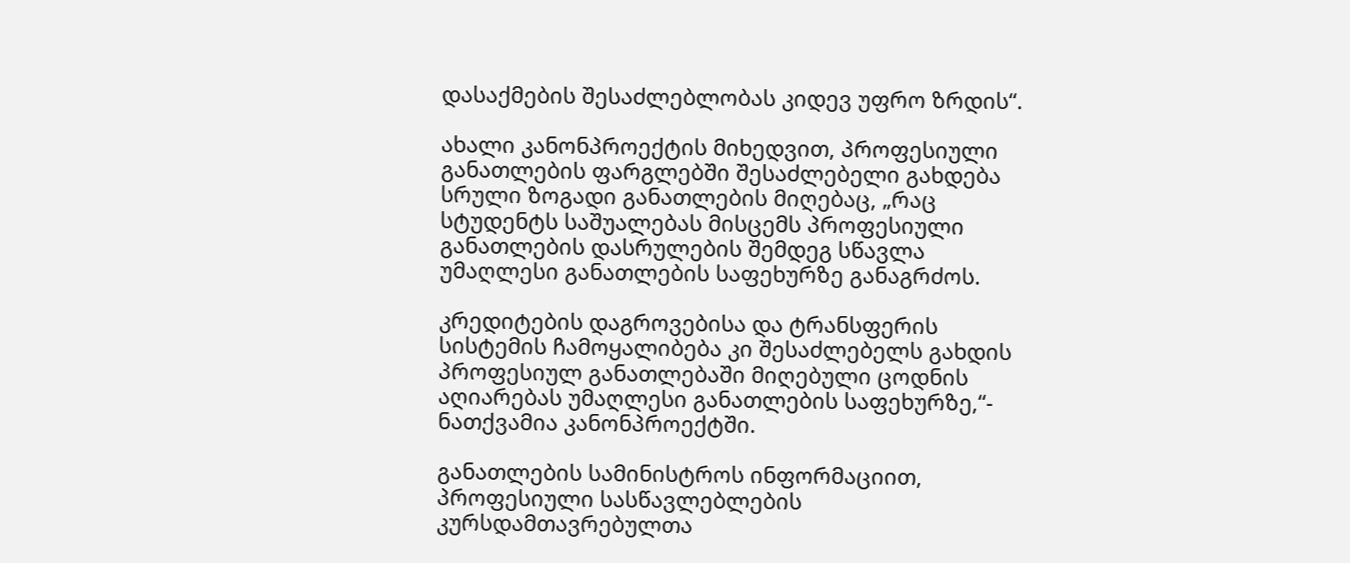დასაქმების შესაძლებლობას კიდევ უფრო ზრდის“.

ახალი კანონპროექტის მიხედვით, პროფესიული განათლების ფარგლებში შესაძლებელი გახდება სრული ზოგადი განათლების მიღებაც, „რაც სტუდენტს საშუალებას მისცემს პროფესიული განათლების დასრულების შემდეგ სწავლა უმაღლესი განათლების საფეხურზე განაგრძოს.

კრედიტების დაგროვებისა და ტრანსფერის სისტემის ჩამოყალიბება კი შესაძლებელს გახდის პროფესიულ განათლებაში მიღებული ცოდნის აღიარებას უმაღლესი განათლების საფეხურზე,“- ნათქვამია კანონპროექტში.

განათლების სამინისტროს ინფორმაციით, პროფესიული სასწავლებლების კურსდამთავრებულთა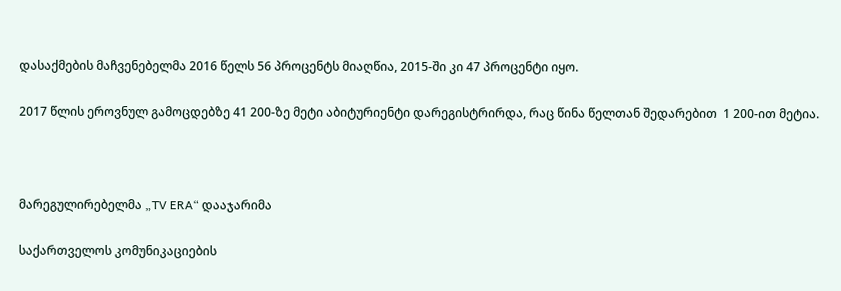დასაქმების მაჩვენებელმა 2016 წელს 56 პროცენტს მიაღწია, 2015-ში კი 47 პროცენტი იყო.

2017 წლის ეროვნულ გამოცდებზე 41 200-ზე მეტი აბიტურიენტი დარეგისტრირდა, რაც წინა წელთან შედარებით  1 200-ით მეტია.



მარეგულირებელმა „TV ERA“ დააჯარიმა

საქართველოს კომუნიკაციების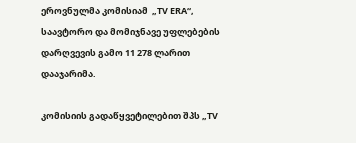ეროვნულმა კომისიამ  „TV ERA“, საავტორო და მომიჯნავე უფლებების დარღვევის გამო 11 278 ლარით დააჯარიმა.

კომისიის გადაწყვეტილებით შპს „TV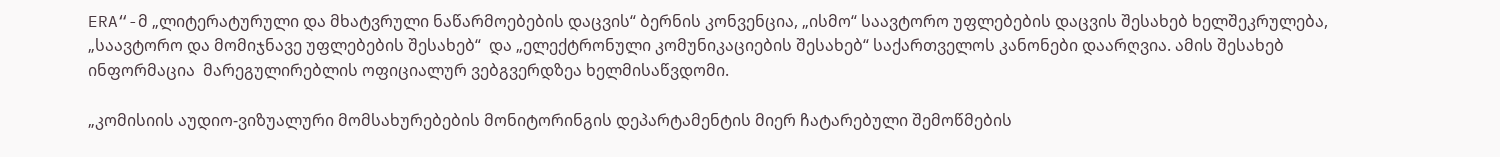ERA“-მ „ლიტერატურული და მხატვრული ნაწარმოებების დაცვის“ ბერნის კონვენცია, „ისმო“ საავტორო უფლებების დაცვის შესახებ ხელშეკრულება, „საავტორო და მომიჯნავე უფლებების შესახებ“  და „ელექტრონული კომუნიკაციების შესახებ“ საქართველოს კანონები დაარღვია. ამის შესახებ ინფორმაცია  მარეგულირებლის ოფიციალურ ვებგვერდზეა ხელმისაწვდომი.

„კომისიის აუდიო-ვიზუალური მომსახურებების მონიტორინგის დეპარტამენტის მიერ ჩატარებული შემოწმების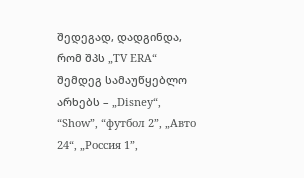შედეგად, დადგინდა, რომ შპს „TV ERA“ შემდეგ სამაუწყებლო არხებს – „Disney“, “Show”, “футбол 2”, „Авто 24“, „Россия 1”,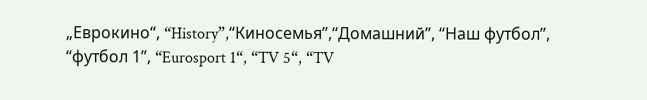„Еврокино“, “History”,“Киносемья”,“Домашний”, “Наш футбол”, “футбол 1”, “Eurosport 1“, “TV 5“, “TV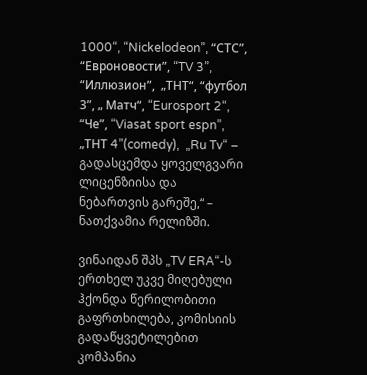1000“, “Nickelodeon”, “СТС”, “Евроновости”, “TV 3”, “Иллюзион”,  „ТНТ“, “футбол 3”, „ Матч“, “Eurosport 2“,  “Че”, “Viasat sport espn”, „ТНТ 4”(comedy),  „Ru Tv“ – გადასცემდა ყოველგვარი ლიცენზიისა და ნებართვის გარეშე,“ – ნათქვამია რელიზში.

ვინაიდან შპს „TV ERA“-ს ერთხელ უკვე მიღებული ჰქონდა წერილობითი გაფრთხილება, კომისიის გადაწყვეტილებით კომპანია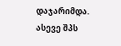დაჯარიმდა.  ასევე შპს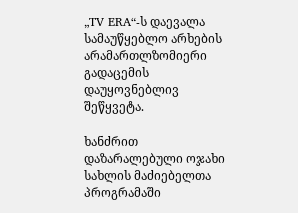„TV ERA“-ს დაევალა სამაუწყებლო არხების არამართლზომიერი გადაცემის დაუყოვნებლივ შეწყვეტა.

ხანძრით დაზარალებული ოჯახი სახლის მაძიებელთა პროგრამაში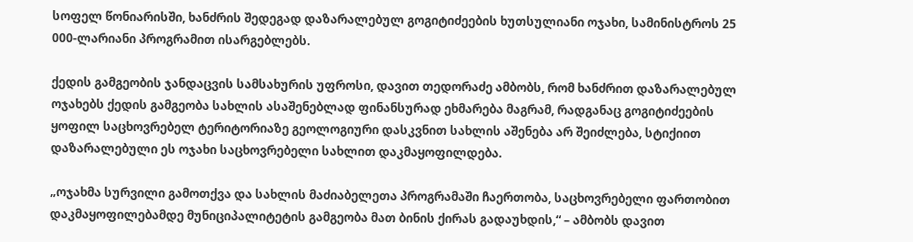სოფელ წონიარისში, ხანძრის შედეგად დაზარალებულ გოგიტიძეების ხუთსულიანი ოჯახი, სამინისტროს 25 000-ლარიანი პროგრამით ისარგებლებს.

ქედის გამგეობის ჯანდაცვის სამსახურის უფროსი, დავით თედორაძე ამბობს, რომ ხანძრით დაზარალებულ ოჯახებს ქედის გამგეობა სახლის ასაშენებლად ფინანსურად ეხმარება მაგრამ, რადგანაც გოგიტიძეების ყოფილ საცხოვრებელ ტერიტორიაზე გეოლოგიური დასკვნით სახლის აშენება არ შეიძლება, სტიქიით დაზარალებული ეს ოჯახი საცხოვრებელი სახლით დაკმაყოფილდება.

„ოჯახმა სურვილი გამოთქვა და სახლის მაძიაბელეთა პროგრამაში ჩაერთობა, საცხოვრებელი ფართობით დაკმაყოფილებამდე მუნიციპალიტეტის გამგეობა მათ ბინის ქირას გადაუხდის,“ – ამბობს დავით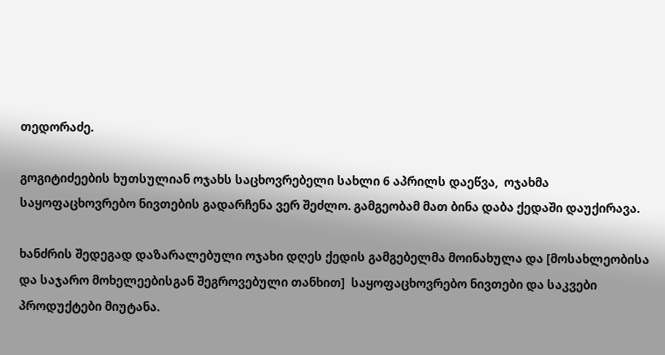თედორაძე.

გოგიტიძეების ხუთსულიან ოჯახს საცხოვრებელი სახლი 6 აპრილს დაეწვა,  ოჯახმა საყოფაცხოვრებო ნივთების გადარჩენა ვერ შეძლო. გამგეობამ მათ ბინა დაბა ქედაში დაუქირავა.

ხანძრის შედეგად დაზარალებული ოჯახი დღეს ქედის გამგებელმა მოინახულა და [მოსახლეობისა და საჯარო მოხელეებისგან შეგროვებული თანხით]  საყოფაცხოვრებო ნივთები და საკვები პროდუქტები მიუტანა.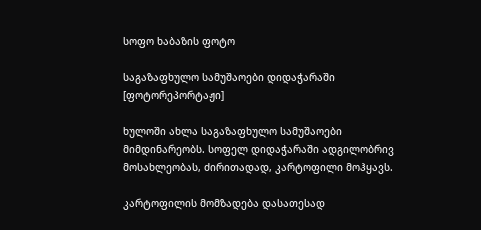სოფო ხაბაზის ფოტო

საგაზაფხულო სამუშაოები დიდაჭარაში [ფოტორეპორტაჟი]

ხულოში ახლა საგაზაფხულო სამუშაოები მიმდინარეობს. სოფელ დიდაჭარაში ადგილობრივ მოსახლეობას, ძირითადად, კარტოფილი მოჰყავს.

კარტოფილის მომზადება დასათესად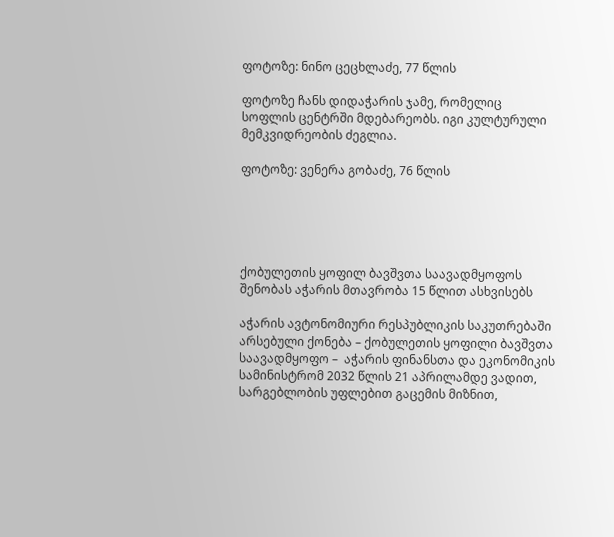ფოტოზე: ნინო ცეცხლაძე, 77 წლის

ფოტოზე ჩანს დიდაჭარის ჯამე, რომელიც სოფლის ცენტრში მდებარეობს. იგი კულტურული მემკვიდრეობის ძეგლია.

ფოტოზე: ვენერა გობაძე, 76 წლის





ქობულეთის ყოფილ ბავშვთა საავადმყოფოს შენობას აჭარის მთავრობა 15 წლით ასხვისებს

აჭარის ავტონომიური რესპუბლიკის საკუთრებაში არსებული ქონება – ქობულეთის ყოფილი ბავშვთა საავადმყოფო –  აჭარის ფინანსთა და ეკონომიკის სამინისტრომ 2032 წლის 21 აპრილამდე ვადით, სარგებლობის უფლებით გაცემის მიზნით,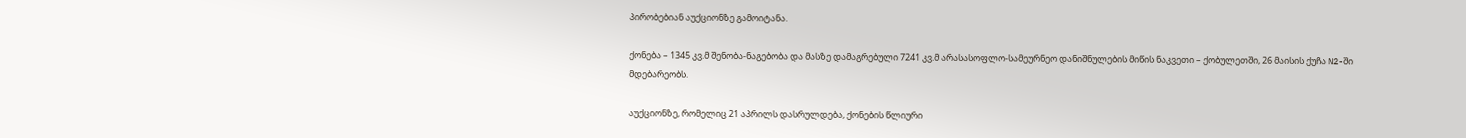პირობებიან აუქციონზე გამოიტანა.

ქონება – 1345 კვ.მ შენობა-ნაგებობა და მასზე დამაგრებული 7241 კვ.მ არასასოფლო-სამეურნეო დანიშნულების მიწის ნაკვეთი – ქობულეთში, 26 მაისის ქუჩა N2-ში მდებარეობს.

აუქციონზე, რომელიც 21 აპრილს დასრულდება, ქონების წლიური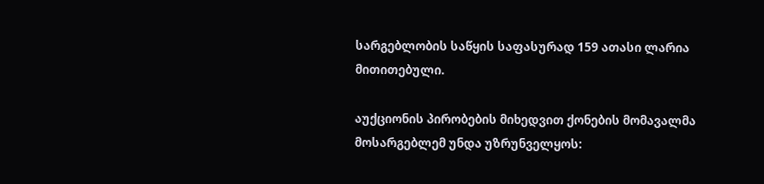სარგებლობის საწყის საფასურად 159 ათასი ლარია მითითებული.

აუქციონის პირობების მიხედვით ქონების მომავალმა მოსარგებლემ უნდა უზრუნველყოს: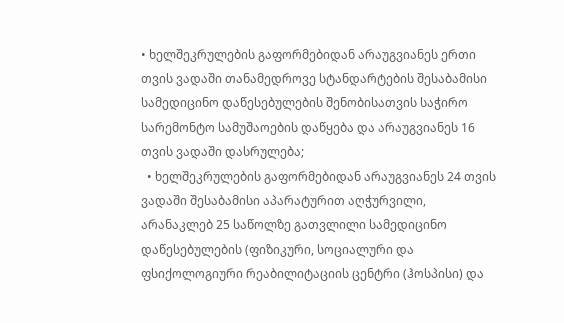• ხელშეკრულების გაფორმებიდან არაუგვიანეს ერთი თვის ვადაში თანამედროვე სტანდარტების შესაბამისი სამედიცინო დაწესებულების შენობისათვის საჭირო სარემონტო სამუშაოების დაწყება და არაუგვიანეს 16 თვის ვადაში დასრულება;
  • ხელშეკრულების გაფორმებიდან არაუგვიანეს 24 თვის ვადაში შესაბამისი აპარატურით აღჭურვილი, არანაკლებ 25 საწოლზე გათვლილი სამედიცინო დაწესებულების (ფიზიკური, სოციალური და ფსიქოლოგიური რეაბილიტაციის ცენტრი (ჰოსპისი) და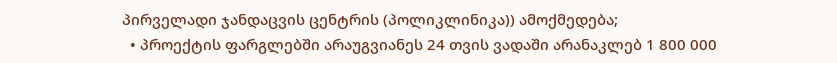პირველადი ჯანდაცვის ცენტრის (პოლიკლინიკა)) ამოქმედება;
  • პროექტის ფარგლებში არაუგვიანეს 24 თვის ვადაში არანაკლებ 1 800 000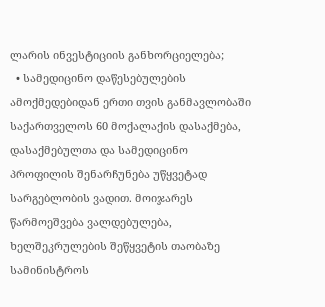ლარის ინვესტიციის განხორციელება;
  • სამედიცინო დაწესებულების ამოქმედებიდან ერთი თვის განმავლობაში საქართველოს 60 მოქალაქის დასაქმება, დასაქმებულთა და სამედიცინო პროფილის შენარჩუნება უწყვეტად სარგებლობის ვადით. მოიჯარეს წარმოეშვება ვალდებულება, ხელშეკრულების შეწყვეტის თაობაზე სამინისტროს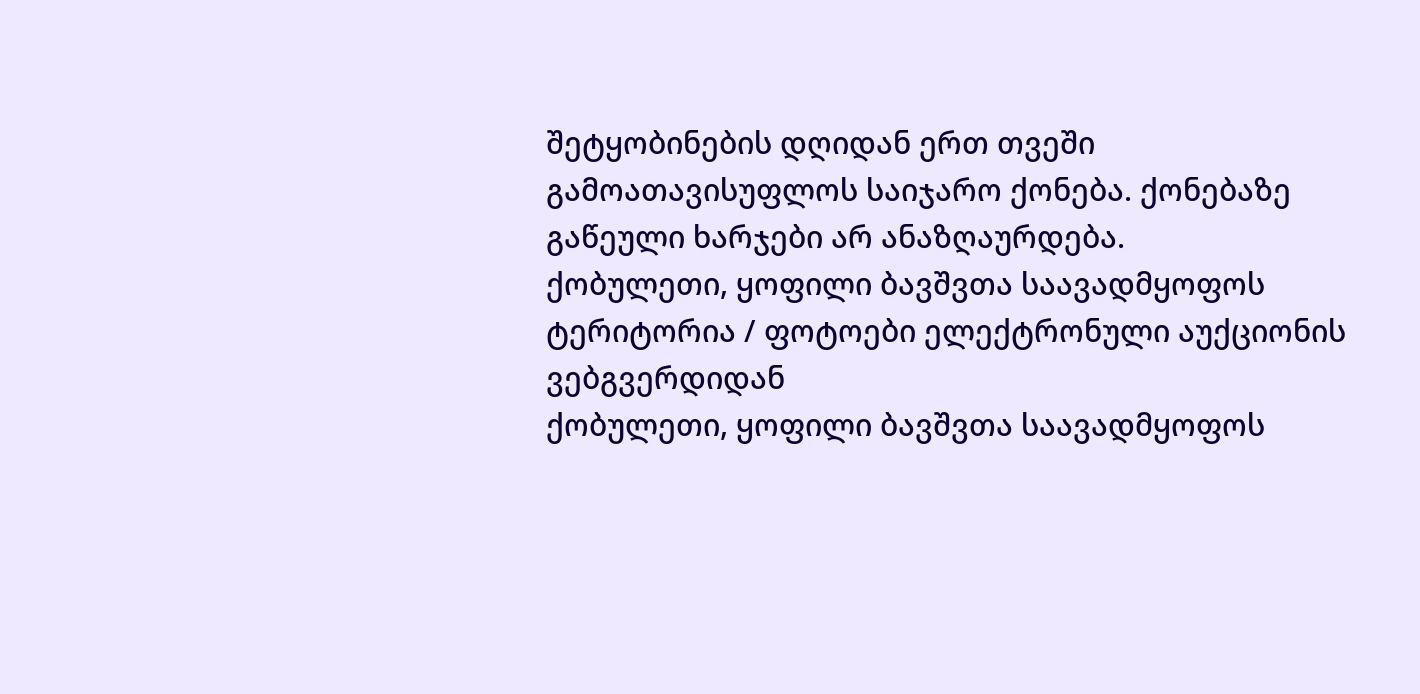შეტყობინების დღიდან ერთ თვეში გამოათავისუფლოს საიჯარო ქონება. ქონებაზე გაწეული ხარჯები არ ანაზღაურდება.
ქობულეთი, ყოფილი ბავშვთა საავადმყოფოს ტერიტორია / ფოტოები ელექტრონული აუქციონის ვებგვერდიდან
ქობულეთი, ყოფილი ბავშვთა საავადმყოფოს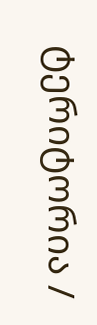ტერიტორია /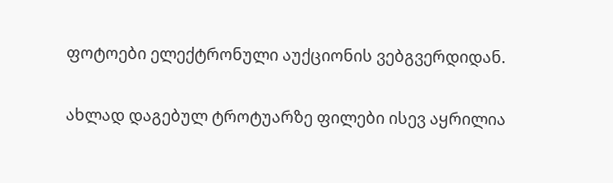ფოტოები ელექტრონული აუქციონის ვებგვერდიდან.

ახლად დაგებულ ტროტუარზე ფილები ისევ აყრილია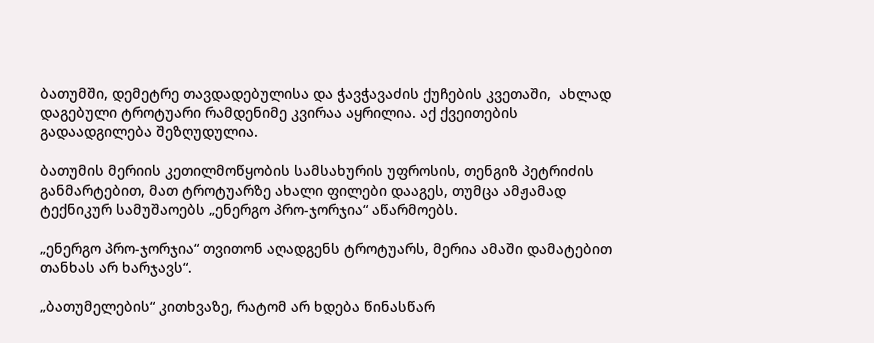ბათუმში, დემეტრე თავდადებულისა და ჭავჭავაძის ქუჩების კვეთაში,  ახლად დაგებული ტროტუარი რამდენიმე კვირაა აყრილია. აქ ქვეითების გადაადგილება შეზღუდულია.

ბათუმის მერიის კეთილმოწყობის სამსახურის უფროსის, თენგიზ პეტრიძის განმარტებით, მათ ტროტუარზე ახალი ფილები დააგეს, თუმცა ამჟამად ტექნიკურ სამუშაოებს „ენერგო პრო-ჯორჯია“ აწარმოებს.

„ენერგო პრო-ჯორჯია“ თვითონ აღადგენს ტროტუარს, მერია ამაში დამატებით თანხას არ ხარჯავს“.

„ბათუმელების“ კითხვაზე, რატომ არ ხდება წინასწარ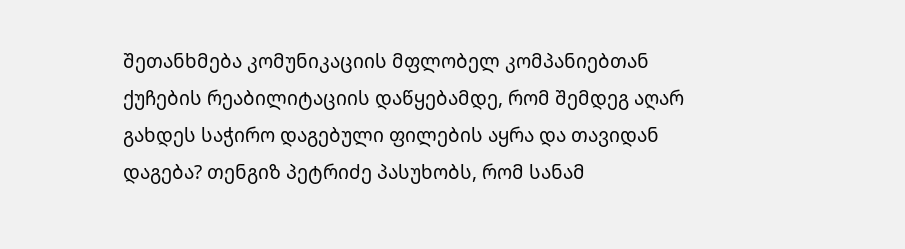შეთანხმება კომუნიკაციის მფლობელ კომპანიებთან ქუჩების რეაბილიტაციის დაწყებამდე, რომ შემდეგ აღარ გახდეს საჭირო დაგებული ფილების აყრა და თავიდან დაგება? თენგიზ პეტრიძე პასუხობს, რომ სანამ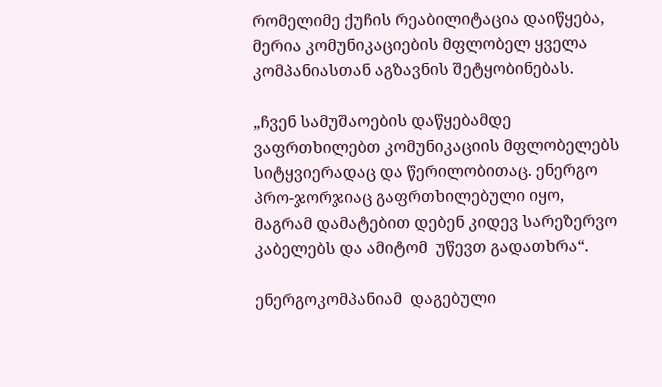რომელიმე ქუჩის რეაბილიტაცია დაიწყება, მერია კომუნიკაციების მფლობელ ყველა კომპანიასთან აგზავნის შეტყობინებას.

„ჩვენ სამუშაოების დაწყებამდე ვაფრთხილებთ კომუნიკაციის მფლობელებს სიტყვიერადაც და წერილობითაც. ენერგო პრო-ჯორჯიაც გაფრთხილებული იყო, მაგრამ დამატებით დებენ კიდევ სარეზერვო კაბელებს და ამიტომ  უწევთ გადათხრა“.

ენერგოკომპანიამ  დაგებული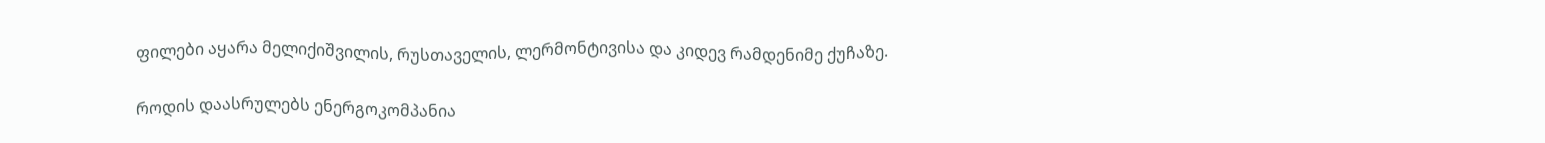ფილები აყარა მელიქიშვილის, რუსთაველის, ლერმონტივისა და კიდევ რამდენიმე ქუჩაზე.

როდის დაასრულებს ენერგოკომპანია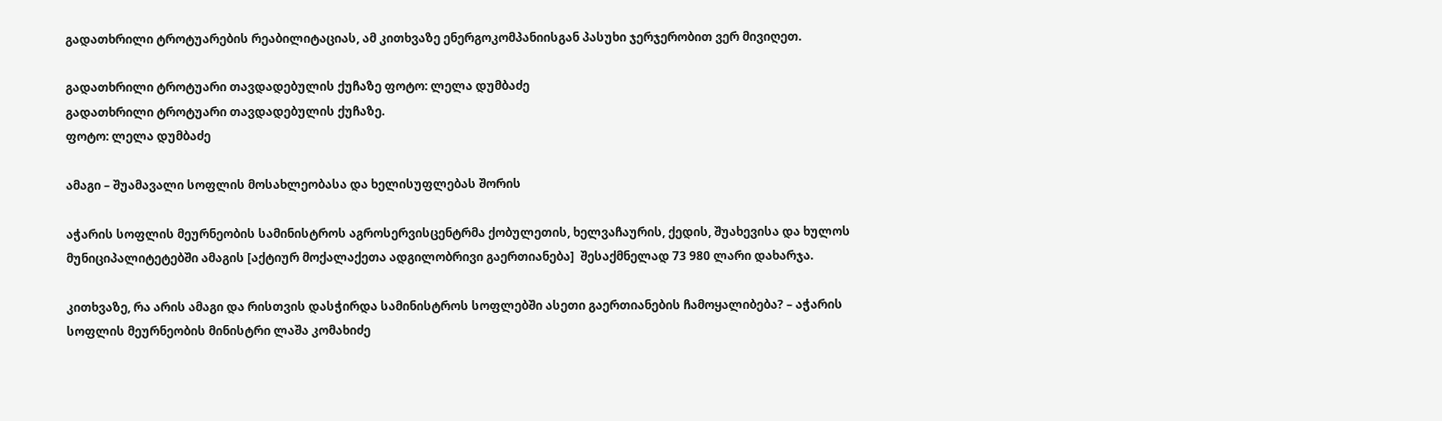გადათხრილი ტროტუარების რეაბილიტაციას, ამ კითხვაზე ენერგოკომპანიისგან პასუხი ჯერჯერობით ვერ მივიღეთ.

გადათხრილი ტროტუარი თავდადებულის ქუჩაზე ფოტო: ლელა დუმბაძე
გადათხრილი ტროტუარი თავდადებულის ქუჩაზე.
ფოტო: ლელა დუმბაძე

ამაგი – შუამავალი სოფლის მოსახლეობასა და ხელისუფლებას შორის

აჭარის სოფლის მეურნეობის სამინისტროს აგროსერვისცენტრმა ქობულეთის, ხელვაჩაურის, ქედის, შუახევისა და ხულოს მუნიციპალიტეტებში ამაგის [აქტიურ მოქალაქეთა ადგილობრივი გაერთიანება]  შესაქმნელად 73 980 ლარი დახარჯა.

კითხვაზე, რა არის ამაგი და რისთვის დასჭირდა სამინისტროს სოფლებში ასეთი გაერთიანების ჩამოყალიბება? – აჭარის სოფლის მეურნეობის მინისტრი ლაშა კომახიძე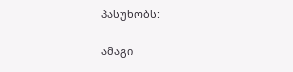პასუხობს:

ამაგი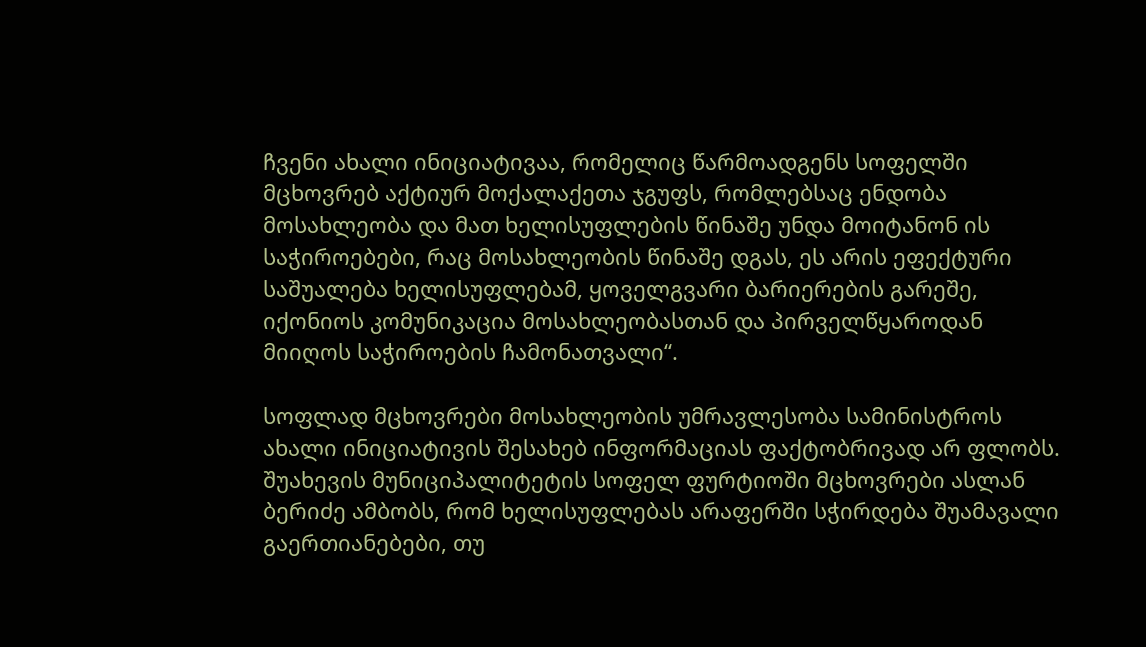ჩვენი ახალი ინიციატივაა, რომელიც წარმოადგენს სოფელში მცხოვრებ აქტიურ მოქალაქეთა ჯგუფს, რომლებსაც ენდობა მოსახლეობა და მათ ხელისუფლების წინაშე უნდა მოიტანონ ის საჭიროებები, რაც მოსახლეობის წინაშე დგას, ეს არის ეფექტური საშუალება ხელისუფლებამ, ყოველგვარი ბარიერების გარეშე, იქონიოს კომუნიკაცია მოსახლეობასთან და პირველწყაროდან მიიღოს საჭიროების ჩამონათვალი“.

სოფლად მცხოვრები მოსახლეობის უმრავლესობა სამინისტროს ახალი ინიციატივის შესახებ ინფორმაციას ფაქტობრივად არ ფლობს. შუახევის მუნიციპალიტეტის სოფელ ფურტიოში მცხოვრები ასლან ბერიძე ამბობს, რომ ხელისუფლებას არაფერში სჭირდება შუამავალი გაერთიანებები, თუ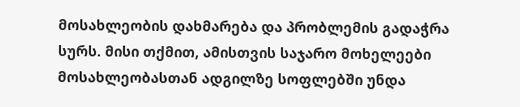მოსახლეობის დახმარება და პრობლემის გადაჭრა სურს. მისი თქმით, ამისთვის საჯარო მოხელეები მოსახლეობასთან ადგილზე სოფლებში უნდა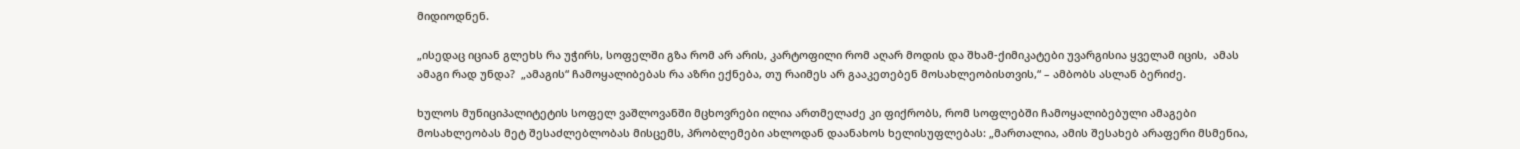მიდიოდნენ.

„ისედაც იციან გლეხს რა უჭირს, სოფელში გზა რომ არ არის, კარტოფილი რომ აღარ მოდის და შხამ-ქიმიკატები უვარგისია ყველამ იცის,  ამას ამაგი რად უნდა?  „ამაგის“ ჩამოყალიბებას რა აზრი ექნება, თუ რაიმეს არ გააკეთებენ მოსახლეობისთვის,“ – ამბობს ასლან ბერიძე.

ხულოს მუნიციპალიტეტის სოფელ ვაშლოვანში მცხოვრები ილია ართმელაძე კი ფიქრობს, რომ სოფლებში ჩამოყალიბებული ამაგები მოსახლეობას მეტ შესაძლებლობას მისცემს, პრობლემები ახლოდან დაანახოს ხელისუფლებას: „მართალია, ამის შესახებ არაფერი მსმენია,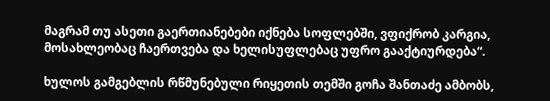მაგრამ თუ ასეთი გაერთიანებები იქნება სოფლებში, ვფიქრობ კარგია, მოსახლეობაც ჩაერთვება და ხელისუფლებაც უფრო გააქტიურდება“.

ხულოს გამგებლის რწმუნებული რიყეთის თემში გოჩა შანთაძე ამბობს,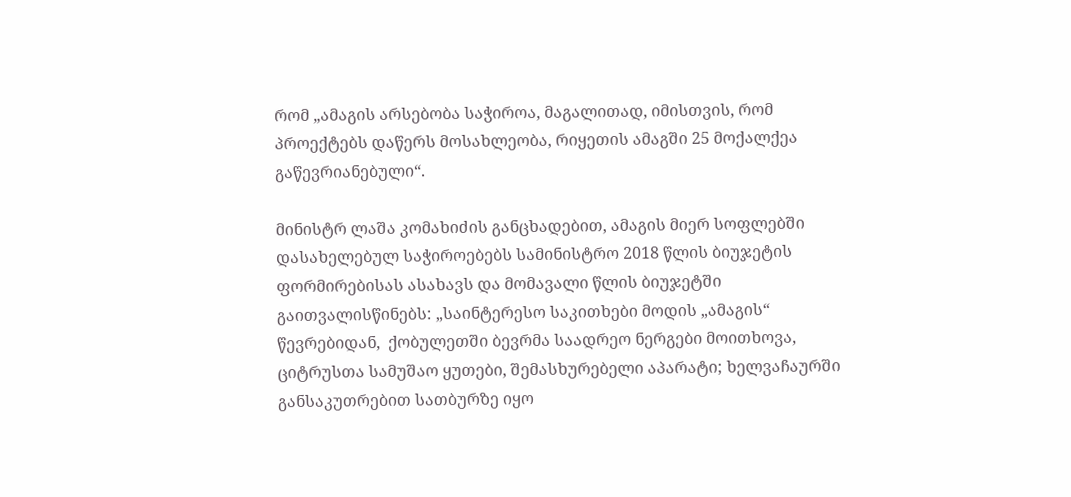რომ „ამაგის არსებობა საჭიროა, მაგალითად, იმისთვის, რომ პროექტებს დაწერს მოსახლეობა, რიყეთის ამაგში 25 მოქალქეა გაწევრიანებული“.

მინისტრ ლაშა კომახიძის განცხადებით, ამაგის მიერ სოფლებში დასახელებულ საჭიროებებს სამინისტრო 2018 წლის ბიუჯეტის ფორმირებისას ასახავს და მომავალი წლის ბიუჯეტში გაითვალისწინებს: „საინტერესო საკითხები მოდის „ამაგის“ წევრებიდან,  ქობულეთში ბევრმა საადრეო ნერგები მოითხოვა, ციტრუსთა სამუშაო ყუთები, შემასხურებელი აპარატი; ხელვაჩაურში განსაკუთრებით სათბურზე იყო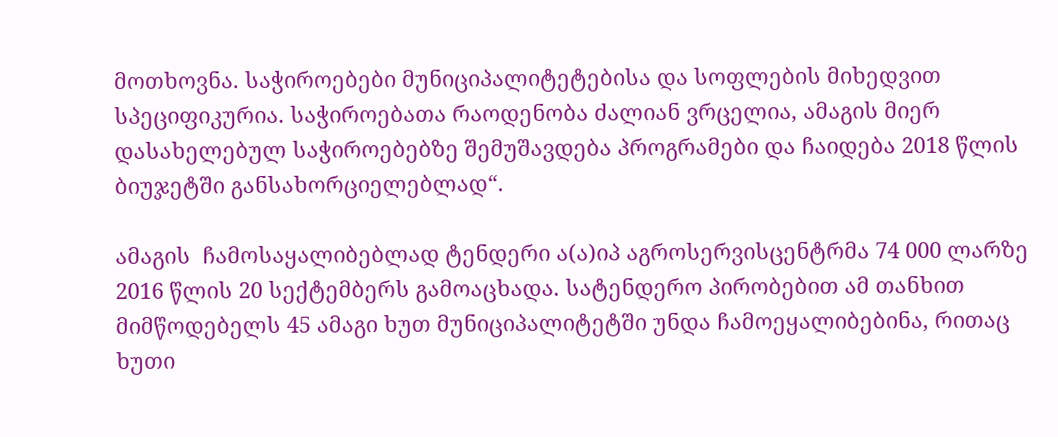მოთხოვნა. საჭიროებები მუნიციპალიტეტებისა და სოფლების მიხედვით სპეციფიკურია. საჭიროებათა რაოდენობა ძალიან ვრცელია, ამაგის მიერ დასახელებულ საჭიროებებზე შემუშავდება პროგრამები და ჩაიდება 2018 წლის ბიუჯეტში განსახორციელებლად“.

ამაგის  ჩამოსაყალიბებლად ტენდერი ა(ა)იპ აგროსერვისცენტრმა 74 000 ლარზე 2016 წლის 20 სექტემბერს გამოაცხადა. სატენდერო პირობებით ამ თანხით მიმწოდებელს 45 ამაგი ხუთ მუნიციპალიტეტში უნდა ჩამოეყალიბებინა, რითაც ხუთი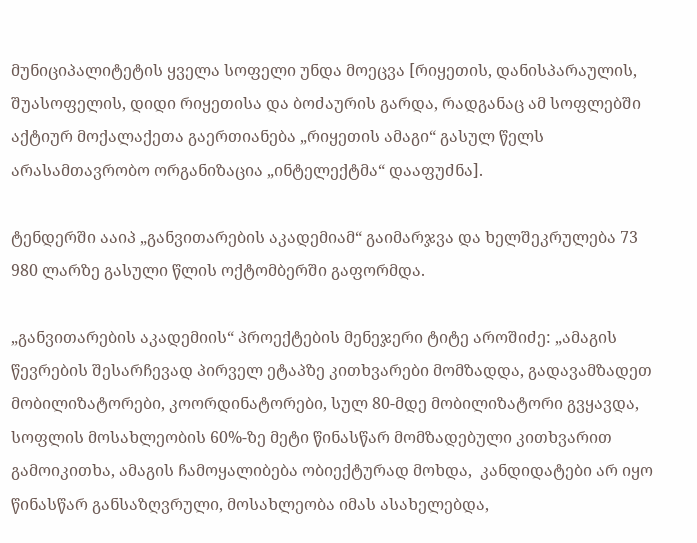მუნიციპალიტეტის ყველა სოფელი უნდა მოეცვა [რიყეთის, დანისპარაულის, შუასოფელის, დიდი რიყეთისა და ბოძაურის გარდა, რადგანაც ამ სოფლებში აქტიურ მოქალაქეთა გაერთიანება „რიყეთის ამაგი“ გასულ წელს არასამთავრობო ორგანიზაცია „ინტელექტმა“ დააფუძნა].

ტენდერში ააიპ „განვითარების აკადემიამ“ გაიმარჯვა და ხელშეკრულება 73 980 ლარზე გასული წლის ოქტომბერში გაფორმდა.

„განვითარების აკადემიის“ პროექტების მენეჯერი ტიტე აროშიძე: „ამაგის წევრების შესარჩევად პირველ ეტაპზე კითხვარები მომზადდა, გადავამზადეთ მობილიზატორები, კოორდინატორები, სულ 80-მდე მობილიზატორი გვყავდა, სოფლის მოსახლეობის 60%-ზე მეტი წინასწარ მომზადებული კითხვარით გამოიკითხა, ამაგის ჩამოყალიბება ობიექტურად მოხდა,  კანდიდატები არ იყო წინასწარ განსაზღვრული, მოსახლეობა იმას ასახელებდა,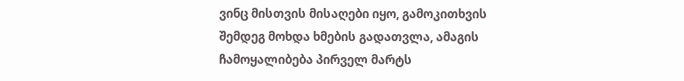ვინც მისთვის მისაღები იყო, გამოკითხვის შემდეგ მოხდა ხმების გადათვლა, ამაგის ჩამოყალიბება პირველ მარტს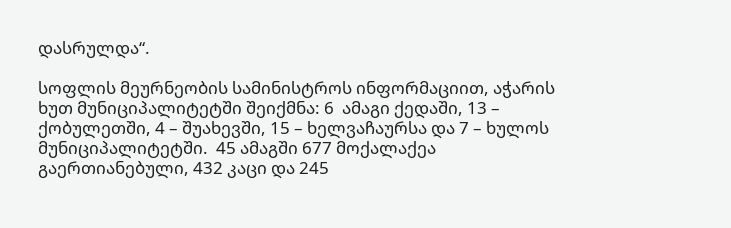დასრულდა“.

სოფლის მეურნეობის სამინისტროს ინფორმაციით, აჭარის ხუთ მუნიციპალიტეტში შეიქმნა: 6  ამაგი ქედაში, 13 – ქობულეთში, 4 – შუახევში, 15 – ხელვაჩაურსა და 7 – ხულოს მუნიციპალიტეტში.  45 ამაგში 677 მოქალაქეა გაერთიანებული, 432 კაცი და 245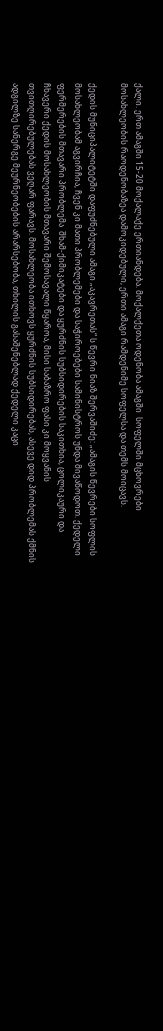ქალი. ერთ ამაგში 15-20 მოქალაქე ერთიანდება. მოქალქეთა ოდენობა ამაგში  სოფელში მცხოვრები მოსახლეობის რაოდენობაზეა დამოკიდებული, ერთი ამაგი რამდენიმე სოფელსა და თემს მოიცავს.

ქედის მუნიციპალიტეტში დაფუძნებული ამაგი „აკავრეთას“ ს წევრი ნიაზ შერვაშიძე: „ამაგის წევრები სოფლის მოსახლეობამ აგვირჩია, ჩვენ კი მათი პრობლემები და საჭიროებები სამინისტროს უნდა მივაწოდოთ. ქედელი ფერმერების მთავარი პრობლემა  შხამ-ქიმიკატები და ყურძნის სუბსიდირების საკითხია, ცოლიკაური და ჩხავერი ქედის მოსახლეობის მთავარი შემოსავალი წყაროა, მისი საბაზრო ფასი კი მოყვანის თვითღირებულებას ვეღარ ფარავს. მოსახლეობა ითხოვს ყურძნის სუბსიდირებას, ასევე დიდ პრობლემას ქმნის ადგილზე სანერგე მეურნეობების არარსებობა, თხილის გასაშენებლად ქედელი კაცი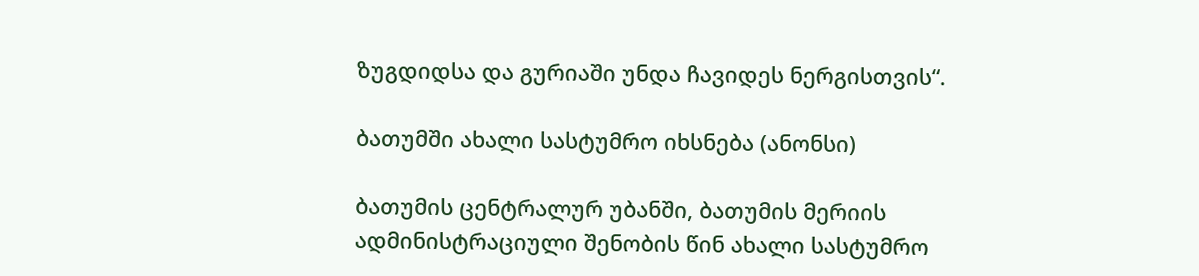ზუგდიდსა და გურიაში უნდა ჩავიდეს ნერგისთვის“.

ბათუმში ახალი სასტუმრო იხსნება (ანონსი)

ბათუმის ცენტრალურ უბანში, ბათუმის მერიის ადმინისტრაციული შენობის წინ ახალი სასტუმრო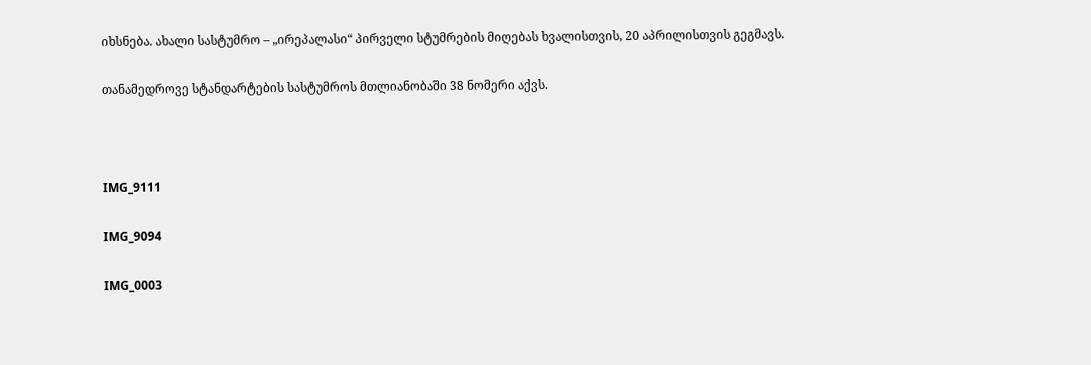იხსნება. ახალი სასტუმრო – „ირეპალასი“ პირველი სტუმრების მიღებას ხვალისთვის, 20 აპრილისთვის გეგმავს.

თანამედროვე სტანდარტების სასტუმროს მთლიანობაში 38 ნომერი აქვს.



IMG_9111

IMG_9094

IMG_0003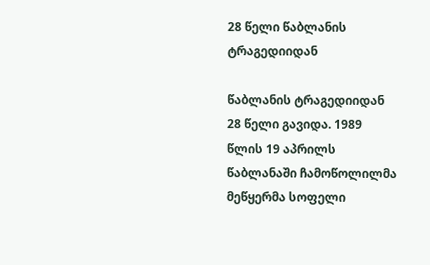28 წელი წაბლანის ტრაგედიიდან

წაბლანის ტრაგედიიდან 28 წელი გავიდა. 1989 წლის 19 აპრილს წაბლანაში ჩამოწოლილმა მეწყერმა სოფელი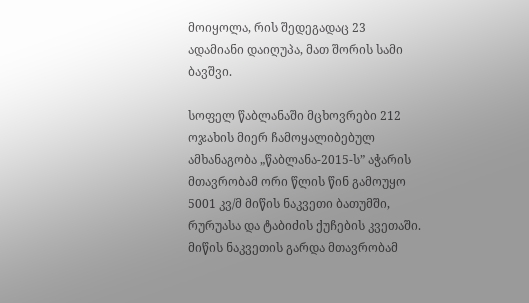მოიყოლა, რის შედეგადაც 23 ადამიანი დაიღუპა, მათ შორის სამი ბავშვი.

სოფელ წაბლანაში მცხოვრები 212 ოჯახის მიერ ჩამოყალიბებულ ამხანაგობა „წაბლანა-2015-ს” აჭარის მთავრობამ ორი წლის წინ გამოუყო 5001 კვ/მ მიწის ნაკვეთი ბათუმში, რურუასა და ტაბიძის ქუჩების კვეთაში. მიწის ნაკვეთის გარდა მთავრობამ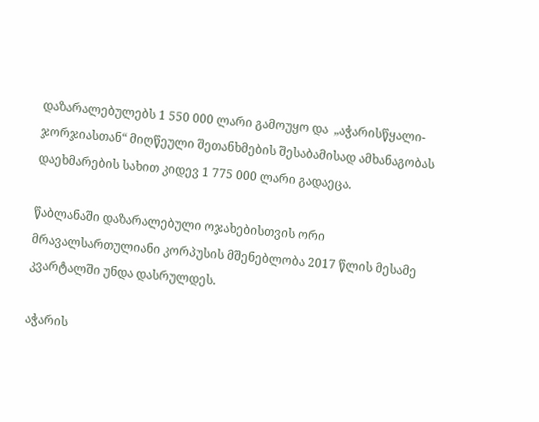დაზარალებულებს 1 550 000 ლარი გამოუყო და  „აჭარისწყალი-ჯორჯიასთან“ მიღწეული შეთანხმების შესაბამისად ამხანაგობას დაეხმარების სახით კიდევ 1 775 000 ლარი გადაეცა.

წაბლანაში დაზარალებული ოჯახებისთვის ორი მრავალსართულიანი კორპუსის მშენებლობა 2017 წლის მესამე კვარტალში უნდა დასრულდეს.

აჭარის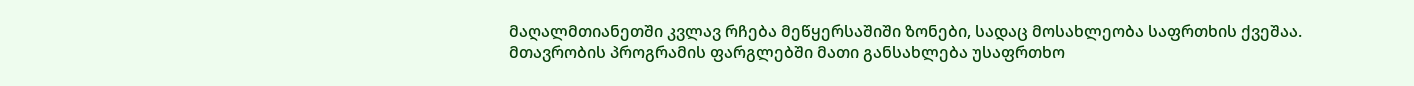მაღალმთიანეთში კვლავ რჩება მეწყერსაშიში ზონები, სადაც მოსახლეობა საფრთხის ქვეშაა. მთავრობის პროგრამის ფარგლებში მათი განსახლება უსაფრთხო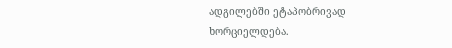ადგილებში ეტაპობრივად ხორციელდება.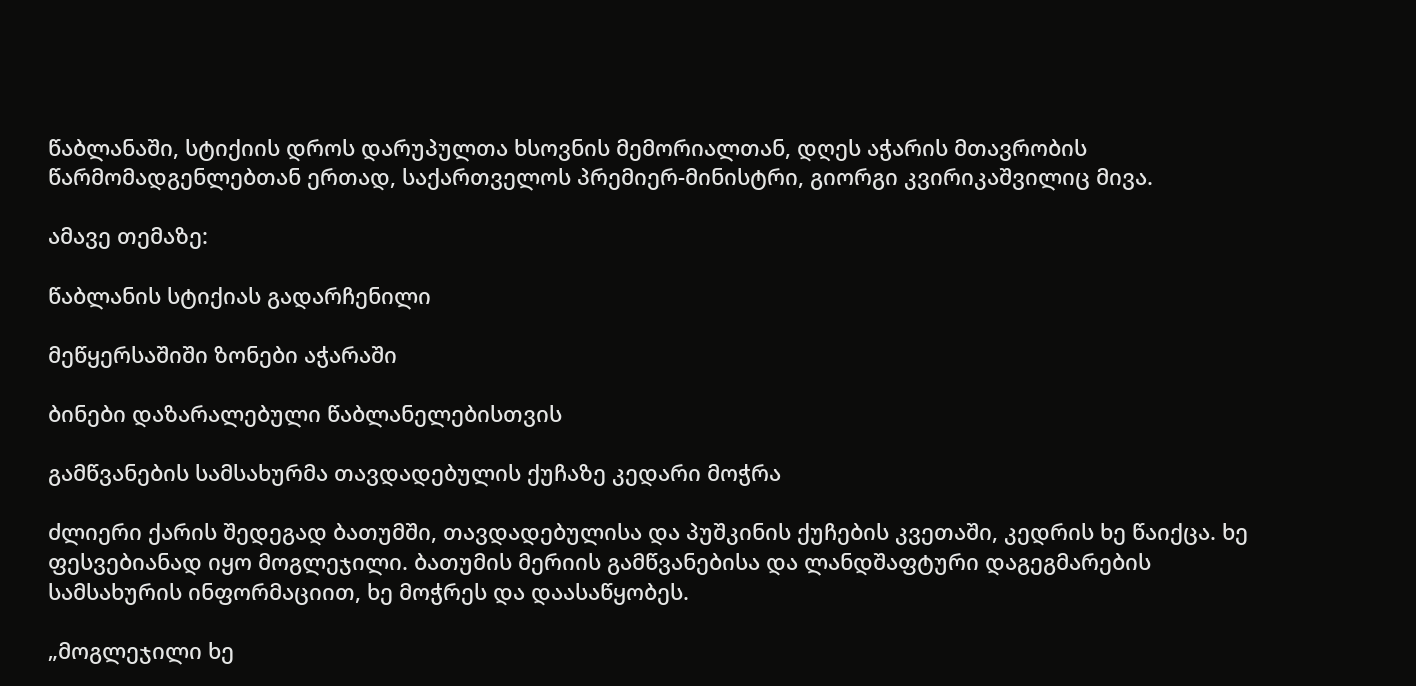წაბლანაში, სტიქიის დროს დარუპულთა ხსოვნის მემორიალთან, დღეს აჭარის მთავრობის წარმომადგენლებთან ერთად, საქართველოს პრემიერ-მინისტრი, გიორგი კვირიკაშვილიც მივა.

ამავე თემაზე:

წაბლანის სტიქიას გადარჩენილი

მეწყერსაშიში ზონები აჭარაში

ბინები დაზარალებული წაბლანელებისთვის

გამწვანების სამსახურმა თავდადებულის ქუჩაზე კედარი მოჭრა

ძლიერი ქარის შედეგად ბათუმში, თავდადებულისა და პუშკინის ქუჩების კვეთაში, კედრის ხე წაიქცა. ხე ფესვებიანად იყო მოგლეჯილი. ბათუმის მერიის გამწვანებისა და ლანდშაფტური დაგეგმარების სამსახურის ინფორმაციით, ხე მოჭრეს და დაასაწყობეს.

„მოგლეჯილი ხე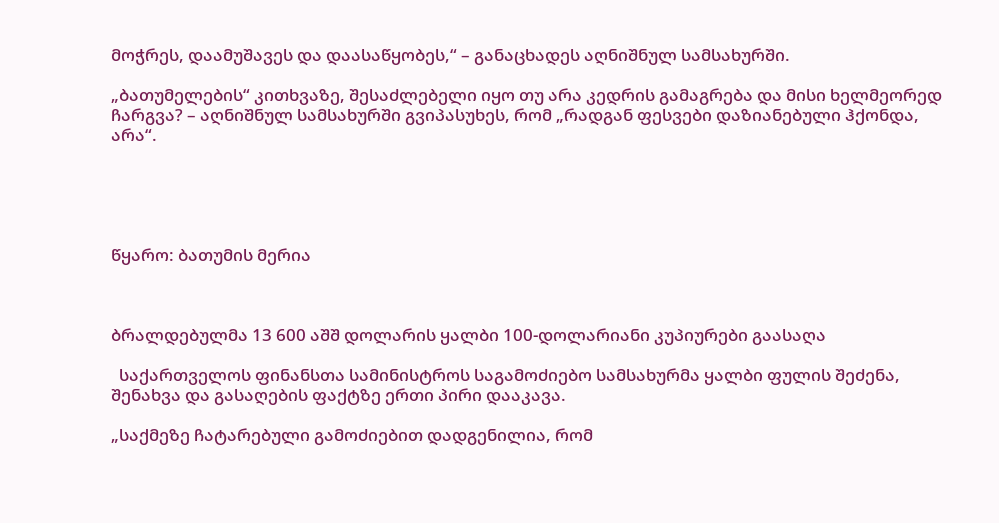მოჭრეს, დაამუშავეს და დაასაწყობეს,“ – განაცხადეს აღნიშნულ სამსახურში.

„ბათუმელების“ კითხვაზე, შესაძლებელი იყო თუ არა კედრის გამაგრება და მისი ხელმეორედ ჩარგვა? – აღნიშნულ სამსახურში გვიპასუხეს, რომ „რადგან ფესვები დაზიანებული ჰქონდა, არა“.





წყარო: ბათუმის მერია



ბრალდებულმა 13 600 აშშ დოლარის ყალბი 100-დოლარიანი კუპიურები გაასაღა

  საქართველოს ფინანსთა სამინისტროს საგამოძიებო სამსახურმა ყალბი ფულის შეძენა, შენახვა და გასაღების ფაქტზე ერთი პირი დააკავა.

„საქმეზე ჩატარებული გამოძიებით დადგენილია, რომ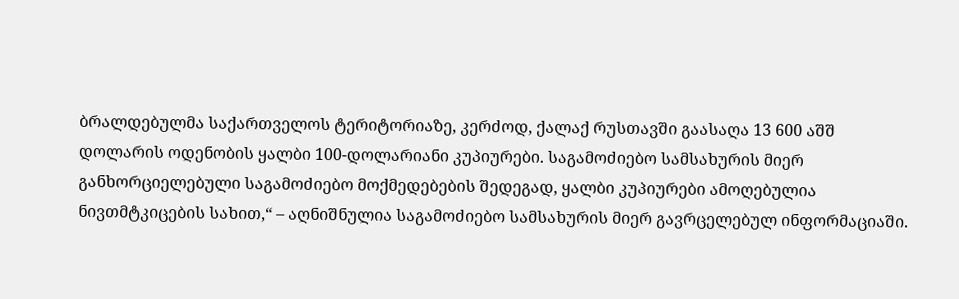ბრალდებულმა საქართველოს ტერიტორიაზე, კერძოდ, ქალაქ რუსთავში გაასაღა 13 600 აშშ დოლარის ოდენობის ყალბი 100-დოლარიანი კუპიურები. საგამოძიებო სამსახურის მიერ განხორციელებული საგამოძიებო მოქმედებების შედეგად, ყალბი კუპიურები ამოღებულია ნივთმტკიცების სახით,“ – აღნიშნულია საგამოძიებო სამსახურის მიერ გავრცელებულ ინფორმაციაში.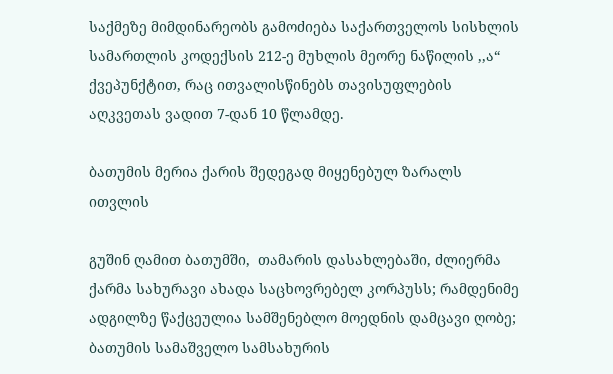საქმეზე მიმდინარეობს გამოძიება საქართველოს სისხლის სამართლის კოდექსის 212-ე მუხლის მეორე ნაწილის ,,ა“ ქვეპუნქტით, რაც ითვალისწინებს თავისუფლების აღკვეთას ვადით 7-დან 10 წლამდე.

ბათუმის მერია ქარის შედეგად მიყენებულ ზარალს ითვლის

გუშინ ღამით ბათუმში,  თამარის დასახლებაში, ძლიერმა ქარმა სახურავი ახადა საცხოვრებელ კორპუსს; რამდენიმე ადგილზე წაქცეულია სამშენებლო მოედნის დამცავი ღობე; ბათუმის სამაშველო სამსახურის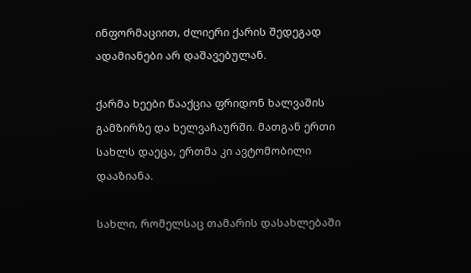ინფორმაციით, ძლიერი ქარის შედეგად ადამიანები არ დაშავებულან.

ქარმა ხეები წააქცია ფრიდონ ხალვაშის გამზირზე და ხელვაჩაურში. მათგან ერთი სახლს დაეცა, ერთმა კი ავტომობილი დააზიანა.

სახლი, რომელსაც თამარის დასახლებაში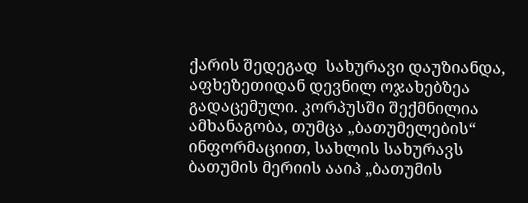ქარის შედეგად  სახურავი დაუზიანდა, აფხეზეთიდან დევნილ ოჯახებზეა გადაცემული. კორპუსში შექმნილია ამხანაგობა, თუმცა „ბათუმელების“ ინფორმაციით, სახლის სახურავს ბათუმის მერიის ააიპ „ბათუმის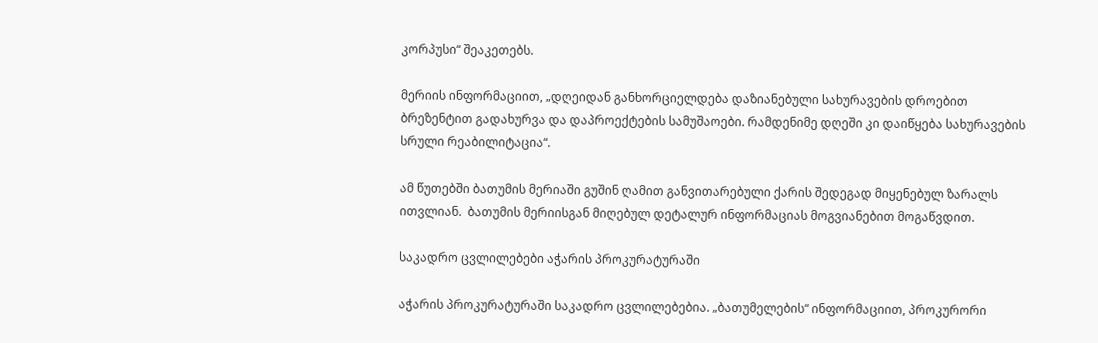კორპუსი“ შეაკეთებს.

მერიის ინფორმაციით, „დღეიდან განხორციელდება დაზიანებული სახურავების დროებით ბრეზენტით გადახურვა და დაპროექტების სამუშაოები. რამდენიმე დღეში კი დაიწყება სახურავების სრული რეაბილიტაცია“.

ამ წუთებში ბათუმის მერიაში გუშინ ღამით განვითარებული ქარის შედეგად მიყენებულ ზარალს ითვლიან.  ბათუმის მერიისგან მიღებულ დეტალურ ინფორმაციას მოგვიანებით მოგაწვდით.

საკადრო ცვლილებები აჭარის პროკურატურაში

აჭარის პროკურატურაში საკადრო ცვლილებებია. „ბათუმელების“ ინფორმაციით, პროკურორი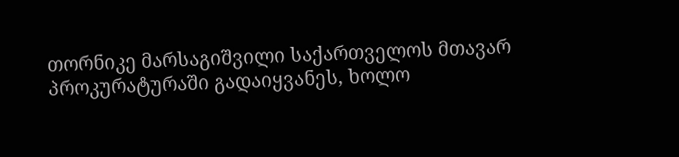თორნიკე მარსაგიშვილი საქართველოს მთავარ პროკურატურაში გადაიყვანეს, ხოლო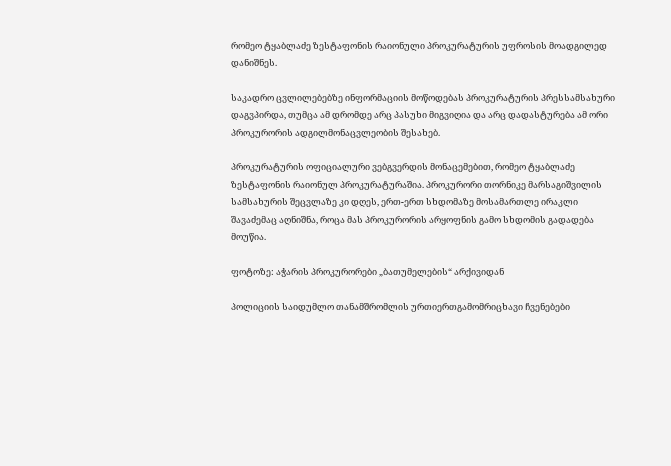რომეო ტყაბლაძე ზესტაფონის რაიონული პროკურატურის უფროსის მოადგილედ დანიშნეს.

საკადრო ცვლილებებზე ინფორმაციის მოწოდებას პროკურატურის პრესსამსახური დაგვპირდა, თუმცა ამ დრომდე არც პასუხი მიგვიღია და არც დადასტურება ამ ორი პროკურორის ადგილმონაცვლეობის შესახებ.

პროკურატურის ოფიციალური ვებგვერდის მონაცემებით, რომეო ტყაბლაძე ზესტაფონის რაიონულ პროკურატურაშია. პროკურორი თორნიკე მარსაგიშვილის სამსახურის შეცვლაზე კი დღეს, ერთ-ერთ სხდომაზე მოსამართლე ირაკლი შავაძემაც აღნიშნა, როცა მას პროკურორის არყოფნის გამო სხდომის გადადება მოუწია.

ფოტოზე: აჭარის პროკურორები „ბათუმელების“ არქივიდან

პოლიციის საიდუმლო თანამშრომლის ურთიერთგამომრიცხავი ჩვენებები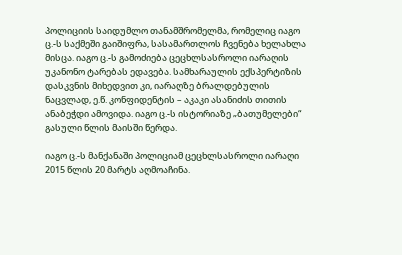პოლიციის საიდუმლო თანამშრომელმა, რომელიც იაგო ც.-ს საქმეში გაიშიფრა, სასამართლოს ჩვენება ხელახლა მისცა. იაგო ც.-ს გამოძიება ცეცხლსასროლი იარაღის უკანონო ტარებას ედავება. სამხარაულის ექსპერტიზის დასკვნის მიხედვით კი, იარაღზე ბრალდებულის ნაცვლად, ე.წ. კონფიდენტის – აკაკი ასანიძის თითის ანაბეჭდი ამოვიდა. იაგო ც.-ს ისტორიაზე „ბათუმელები“ გასული წლის მაისში წერდა.

იაგო ც.-ს მანქანაში პოლიციამ ცეცხლსასროლი იარაღი 2015 წლის 20 მარტს აღმოაჩინა.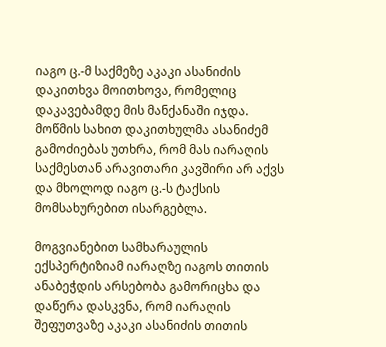იაგო ც.-მ საქმეზე აკაკი ასანიძის დაკითხვა მოითხოვა, რომელიც დაკავებამდე მის მანქანაში იჯდა. მოწმის სახით დაკითხულმა ასანიძემ გამოძიებას უთხრა, რომ მას იარაღის საქმესთან არავითარი კავშირი არ აქვს და მხოლოდ იაგო ც.-ს ტაქსის მომსახურებით ისარგებლა.

მოგვიანებით სამხარაულის ექსპერტიზიამ იარაღზე იაგოს თითის ანაბეჭდის არსებობა გამორიცხა და დაწერა დასკვნა, რომ იარაღის შეფუთვაზე აკაკი ასანიძის თითის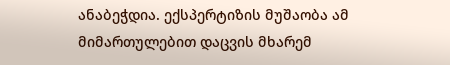ანაბეჭდია. ექსპერტიზის მუშაობა ამ მიმართულებით დაცვის მხარემ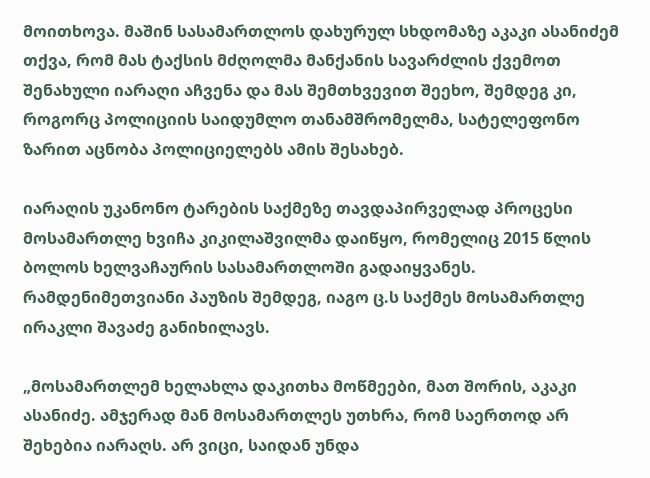მოითხოვა. მაშინ სასამართლოს დახურულ სხდომაზე აკაკი ასანიძემ თქვა, რომ მას ტაქსის მძღოლმა მანქანის სავარძლის ქვემოთ შენახული იარაღი აჩვენა და მას შემთხვევით შეეხო, შემდეგ კი, როგორც პოლიციის საიდუმლო თანამშრომელმა, სატელეფონო ზარით აცნობა პოლიციელებს ამის შესახებ.

იარაღის უკანონო ტარების საქმეზე თავდაპირველად პროცესი მოსამართლე ხვიჩა კიკილაშვილმა დაიწყო, რომელიც 2015 წლის ბოლოს ხელვაჩაურის სასამართლოში გადაიყვანეს. რამდენიმეთვიანი პაუზის შემდეგ, იაგო ც.ს საქმეს მოსამართლე ირაკლი შავაძე განიხილავს.

„მოსამართლემ ხელახლა დაკითხა მოწმეები, მათ შორის, აკაკი ასანიძე. ამჯერად მან მოსამართლეს უთხრა, რომ საერთოდ არ შეხებია იარაღს. არ ვიცი, საიდან უნდა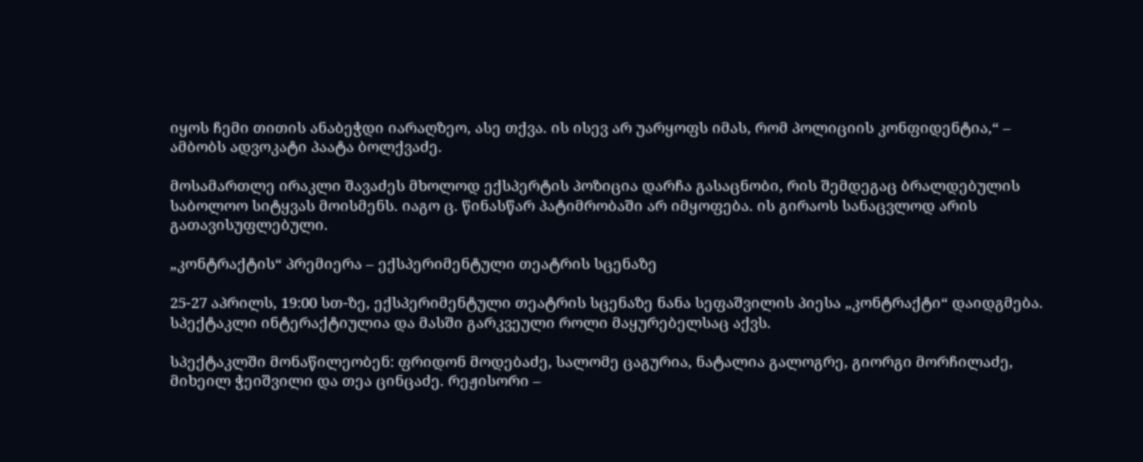იყოს ჩემი თითის ანაბეჭდი იარაღზეო, ასე თქვა. ის ისევ არ უარყოფს იმას, რომ პოლიციის კონფიდენტია,“ – ამბობს ადვოკატი პაატა ბოლქვაძე.

მოსამართლე ირაკლი შავაძეს მხოლოდ ექსპერტის პოზიცია დარჩა გასაცნობი, რის შემდეგაც ბრალდებულის საბოლოო სიტყვას მოისმენს. იაგო ც. წინასწარ პატიმრობაში არ იმყოფება. ის გირაოს სანაცვლოდ არის გათავისუფლებული.

„კონტრაქტის“ პრემიერა – ექსპერიმენტული თეატრის სცენაზე

25-27 აპრილს, 19:00 სთ-ზე, ექსპერიმენტული თეატრის სცენაზე ნანა სეფაშვილის პიესა „კონტრაქტი“ დაიდგმება. სპექტაკლი ინტერაქტიულია და მასში გარკვეული როლი მაყურებელსაც აქვს.

სპექტაკლში მონაწილეობენ: ფრიდონ მოდებაძე, სალომე ცაგურია, ნატალია გალოგრე, გიორგი მორჩილაძე, მიხეილ ჭეიშვილი და თეა ცინცაძე. რეჟისორი –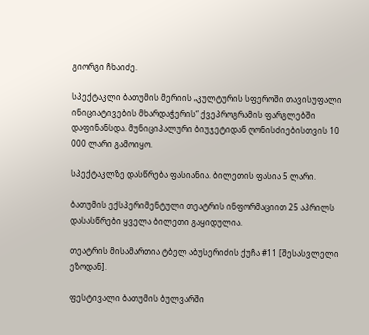გიორგი ჩხაიძე.

სპექტაკლი ბათუმის მერიის „კულტურის სფეროში თავისუფალი ინიციატივების მხარდაჭერის“ ქვეპროგრამის ფარგლებში დაფინანსდა. მუნიციპალური ბიუჯეტიდან ღონისძიებისთვის 10 000 ლარი გამოიყო.

სპექტაკლზე დასწრება ფასიანია. ბილეთის ფასია 5 ლარი.

ბათუმის ექსპერიმენტული თეატრის ინფორმაციით 25 აპრილს დასასწრები ყველა ბილეთი გაყიდულია.

თეატრის მისამართია ტბელ აბუსერიძის ქუჩა #11 [შესასვლელი ეზოდან].

ფესტივალი ბათუმის ბულვარში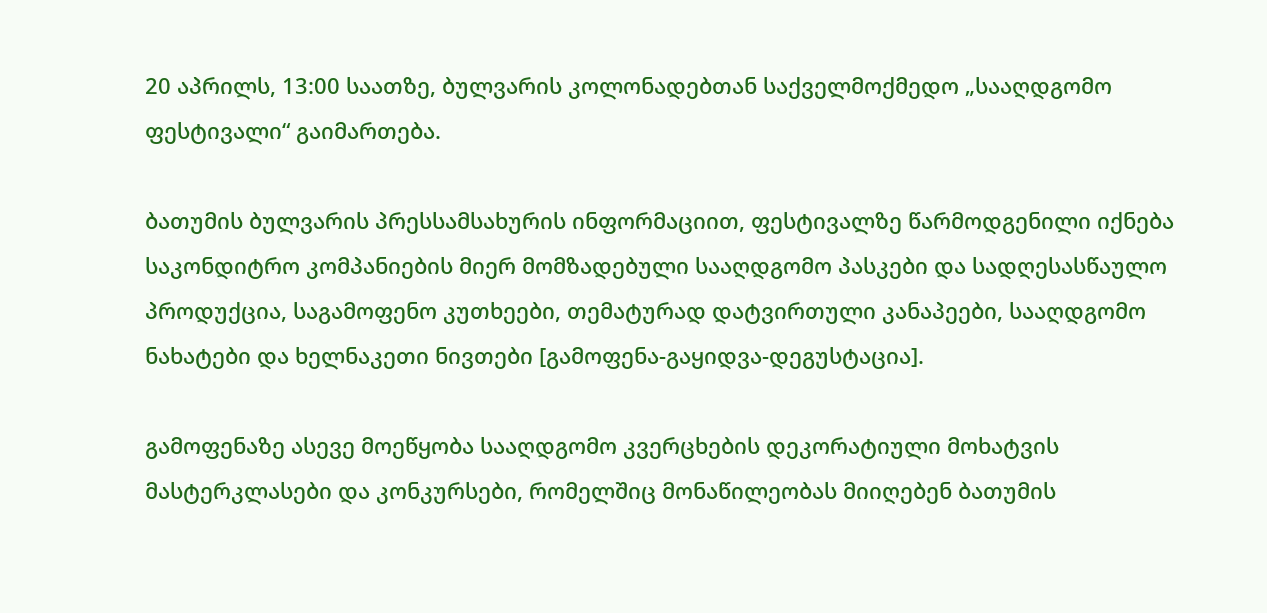20 აპრილს, 13:00 საათზე, ბულვარის კოლონადებთან საქველმოქმედო „სააღდგომო ფესტივალი“ გაიმართება.

ბათუმის ბულვარის პრესსამსახურის ინფორმაციით, ფესტივალზე წარმოდგენილი იქნება საკონდიტრო კომპანიების მიერ მომზადებული სააღდგომო პასკები და სადღესასწაულო პროდუქცია, საგამოფენო კუთხეები, თემატურად დატვირთული კანაპეები, სააღდგომო ნახატები და ხელნაკეთი ნივთები [გამოფენა-გაყიდვა-დეგუსტაცია].

გამოფენაზე ასევე მოეწყობა სააღდგომო კვერცხების დეკორატიული მოხატვის მასტერკლასები და კონკურსები, რომელშიც მონაწილეობას მიიღებენ ბათუმის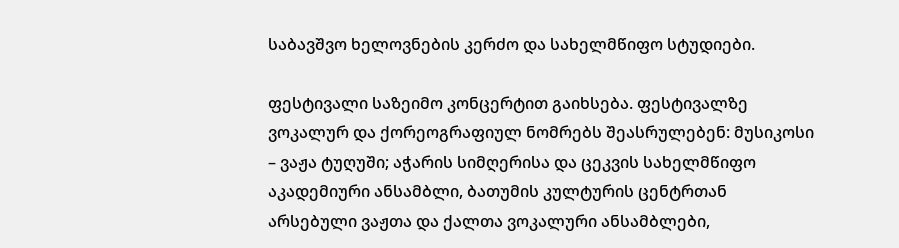საბავშვო ხელოვნების კერძო და სახელმწიფო სტუდიები.

ფესტივალი საზეიმო კონცერტით გაიხსება. ფესტივალზე ვოკალურ და ქორეოგრაფიულ ნომრებს შეასრულებენ: მუსიკოსი – ვაჟა ტუღუში; აჭარის სიმღერისა და ცეკვის სახელმწიფო აკადემიური ანსამბლი, ბათუმის კულტურის ცენტრთან არსებული ვაჟთა და ქალთა ვოკალური ანსამბლები,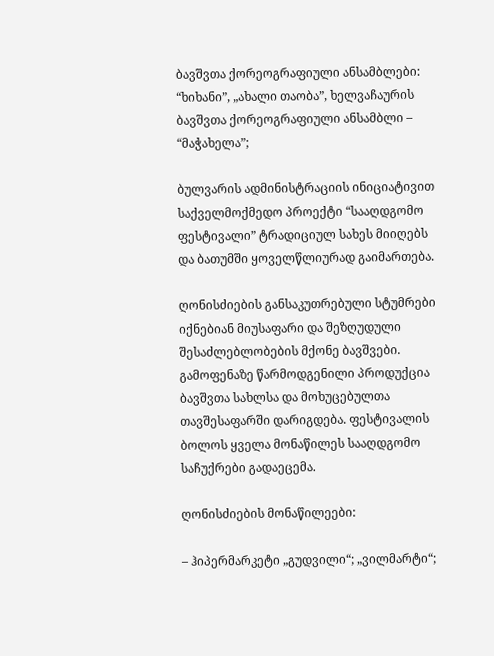ბავშვთა ქორეოგრაფიული ანსამბლები: “ხიხანი”, „ახალი თაობა”, ხელვაჩაურის ბავშვთა ქორეოგრაფიული ანსამბლი – “მაჭახელა”;

ბულვარის ადმინისტრაციის ინიციატივით საქველმოქმედო პროექტი “სააღდგომო ფესტივალი” ტრადიციულ სახეს მიიღებს და ბათუმში ყოველწლიურად გაიმართება.

ღონისძიების განსაკუთრებული სტუმრები იქნებიან მიუსაფარი და შეზღუდული შესაძლებლობების მქონე ბავშვები. გამოფენაზე წარმოდგენილი პროდუქცია ბავშვთა სახლსა და მოხუცებულთა თავშესაფარში დარიგდება. ფესტივალის ბოლოს ყველა მონაწილეს სააღდგომო საჩუქრები გადაეცემა.

ღონისძიების მონაწილეები:

– ჰიპერმარკეტი „გუდვილი“; „ვილმარტი“;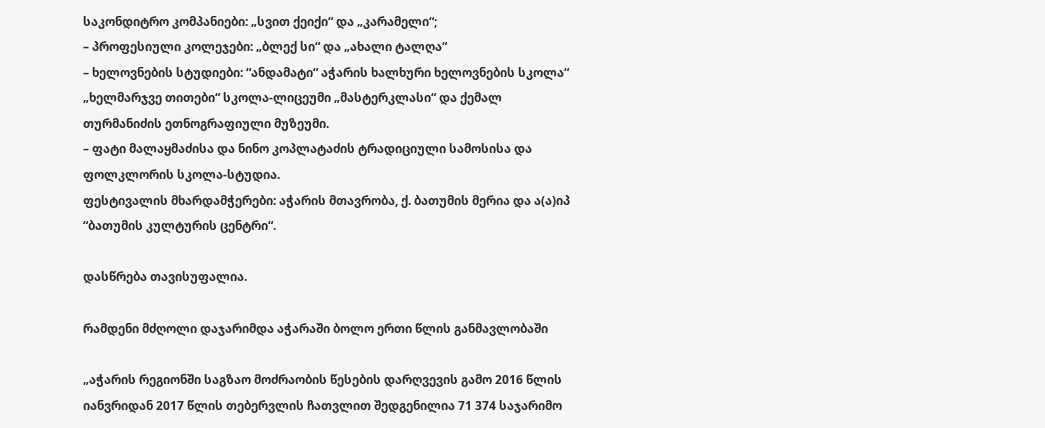საკონდიტრო კომპანიები: „სვით ქეიქი“ და „კარამელი“;
– პროფესიული კოლეჯები: „ბლექ სი“ და „ახალი ტალღა“
– ხელოვნების სტუდიები: “ანდამატი“ აჭარის ხალხური ხელოვნების სკოლა“ „ხელმარჯვე თითები“ სკოლა-ლიცეუმი „მასტერკლასი“ და ქემალ თურმანიძის ეთნოგრაფიული მუზეუმი.
– ფატი მალაყმაძისა და ნინო კოპლატაძის ტრადიციული სამოსისა და ფოლკლორის სკოლა-სტუდია.
ფესტივალის მხარდამჭერები: აჭარის მთავრობა, ქ. ბათუმის მერია და ა(ა)იპ “ბათუმის კულტურის ცენტრი“.

დასწრება თავისუფალია.

რამდენი მძღოლი დაჯარიმდა აჭარაში ბოლო ერთი წლის განმავლობაში

„აჭარის რეგიონში საგზაო მოძრაობის წესების დარღვევის გამო 2016 წლის იანვრიდან 2017 წლის თებერვლის ჩათვლით შედგენილია 71 374 საჯარიმო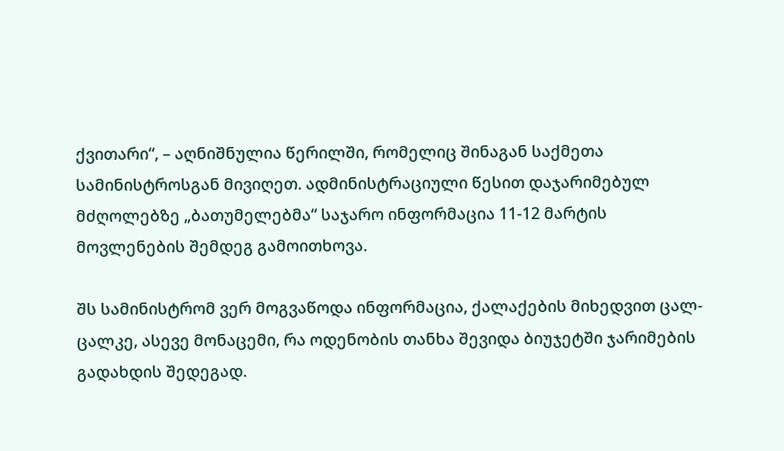ქვითარი“, – აღნიშნულია წერილში, რომელიც შინაგან საქმეთა სამინისტროსგან მივიღეთ. ადმინისტრაციული წესით დაჯარიმებულ მძღოლებზე „ბათუმელებმა“ საჯარო ინფორმაცია 11-12 მარტის მოვლენების შემდეგ გამოითხოვა.

შს სამინისტრომ ვერ მოგვაწოდა ინფორმაცია, ქალაქების მიხედვით ცალ-ცალკე, ასევე მონაცემი, რა ოდენობის თანხა შევიდა ბიუჯეტში ჯარიმების გადახდის შედეგად.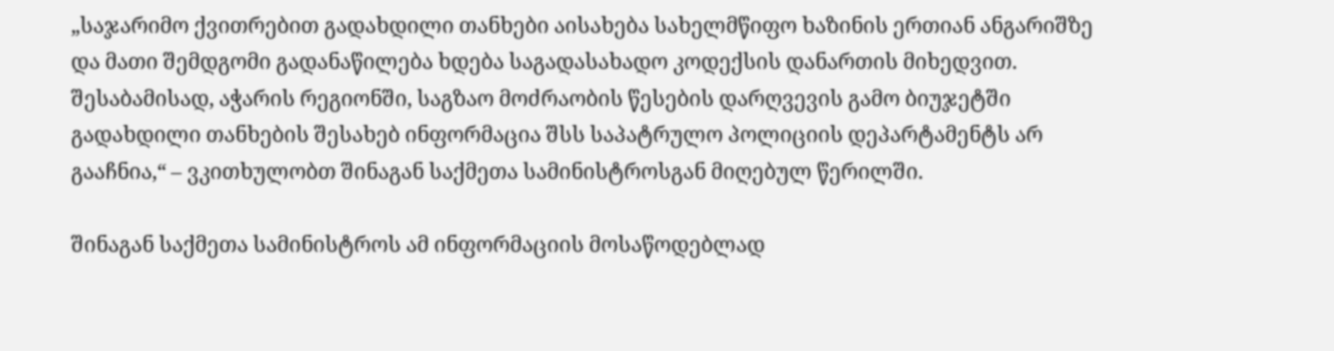„საჯარიმო ქვითრებით გადახდილი თანხები აისახება სახელმწიფო ხაზინის ერთიან ანგარიშზე და მათი შემდგომი გადანაწილება ხდება საგადასახადო კოდექსის დანართის მიხედვით. შესაბამისად, აჭარის რეგიონში, საგზაო მოძრაობის წესების დარღვევის გამო ბიუჯეტში გადახდილი თანხების შესახებ ინფორმაცია შსს საპატრულო პოლიციის დეპარტამენტს არ გააჩნია,“ – ვკითხულობთ შინაგან საქმეთა სამინისტროსგან მიღებულ წერილში.

შინაგან საქმეთა სამინისტროს ამ ინფორმაციის მოსაწოდებლად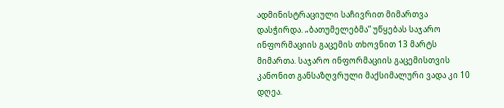ადმინისტრაციული საჩივრით მიმართვა დასჭირდა. „ბათუმელებმა“ უწყებას საჯარო ინფორმაციის გაცემის თხოვნით 13 მარტს მიმართა. საჯარო ინფორმაციის გაცემისთვის კანონით განსაზღვრული მაქსიმალური ვადა კი 10 დღეა.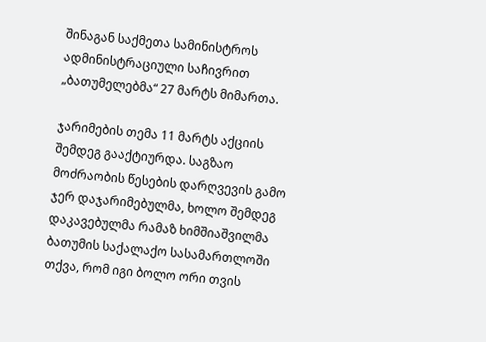შინაგან საქმეთა სამინისტროს ადმინისტრაციული საჩივრით „ბათუმელებმა“ 27 მარტს მიმართა.

ჯარიმების თემა 11 მარტს აქციის შემდეგ გააქტიურდა. საგზაო მოძრაობის წესების დარღვევის გამო ჯერ დაჯარიმებულმა, ხოლო შემდეგ დაკავებულმა რამაზ ხიმშიაშვილმა ბათუმის საქალაქო სასამართლოში თქვა, რომ იგი ბოლო ორი თვის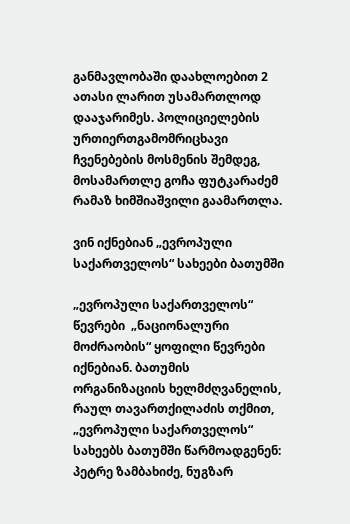განმავლობაში დაახლოებით 2 ათასი ლარით უსამართლოდ დააჯარიმეს. პოლიციელების ურთიერთგამომრიცხავი ჩვენებების მოსმენის შემდეგ, მოსამართლე გოჩა ფუტკარაძემ რამაზ ხიმშიაშვილი გაამართლა.

ვინ იქნებიან „ევროპული საქართველოს“ სახეები ბათუმში

„ევროპული საქართველოს“ წევრები  „ნაციონალური მოძრაობის“ ყოფილი წევრები იქნებიან. ბათუმის ორგანიზაციის ხელმძღვანელის, რაულ თავართქილაძის თქმით, „ევროპული საქართველოს“ სახეებს ბათუმში წარმოადგენენ: პეტრე ზამბახიძე, ნუგზარ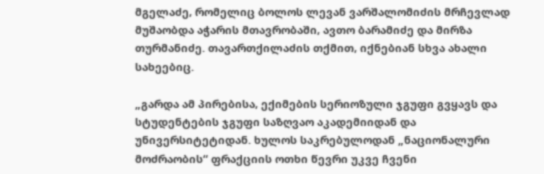მგელაძე, რომელიც ბოლოს ლევან ვარშალომიძის მრჩევლად მუშაობდა აჭარის მთავრობაში, ავთო ბარამიძე და მირზა თურმანიძე. თავართქილაძის თქმით, იქნებიან სხვა ახალი სახეებიც.

„გარდა ამ პირებისა, ექიმების სერიოზული ჯგუფი გვყავს და სტუდენტების ჯგუფი საზღვაო აკადემიიდან და უნივერსიტეტიდან. ხულოს საკრებულოდან „ნაციონალური მოძრაობის“ ფრაქციის ოთხი წევრი უკვე ჩვენი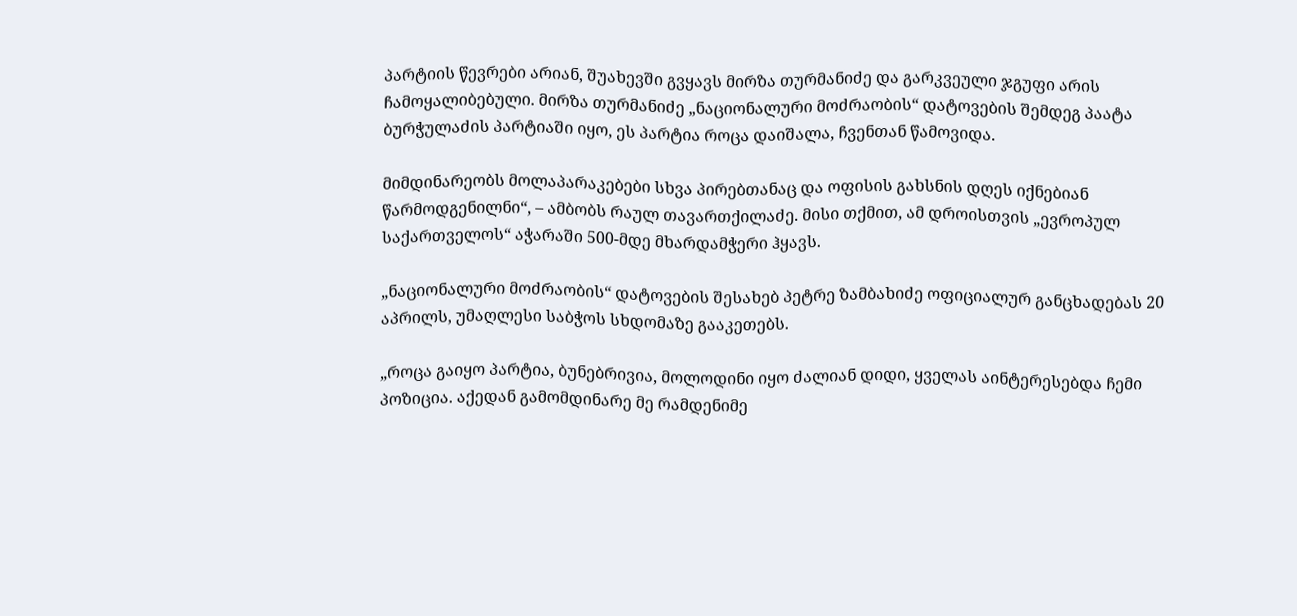პარტიის წევრები არიან, შუახევში გვყავს მირზა თურმანიძე და გარკვეული ჯგუფი არის ჩამოყალიბებული. მირზა თურმანიძე „ნაციონალური მოძრაობის“ დატოვების შემდეგ პაატა ბურჭულაძის პარტიაში იყო, ეს პარტია როცა დაიშალა, ჩვენთან წამოვიდა.

მიმდინარეობს მოლაპარაკებები სხვა პირებთანაც და ოფისის გახსნის დღეს იქნებიან წარმოდგენილნი“, – ამბობს რაულ თავართქილაძე. მისი თქმით, ამ დროისთვის „ევროპულ საქართველოს“ აჭარაში 500-მდე მხარდამჭერი ჰყავს.

„ნაციონალური მოძრაობის“ დატოვების შესახებ პეტრე ზამბახიძე ოფიციალურ განცხადებას 20 აპრილს, უმაღლესი საბჭოს სხდომაზე გააკეთებს.

„როცა გაიყო პარტია, ბუნებრივია, მოლოდინი იყო ძალიან დიდი, ყველას აინტერესებდა ჩემი პოზიცია. აქედან გამომდინარე მე რამდენიმე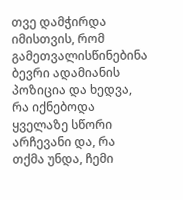თვე დამჭირდა იმისთვის, რომ გამეთვალისწინებინა ბევრი ადამიანის პოზიცია და ხედვა, რა იქნებოდა ყველაზე სწორი არჩევანი და, რა თქმა უნდა, ჩემი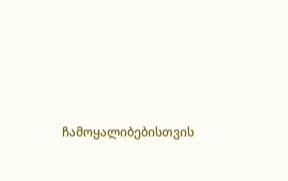ჩამოყალიბებისთვის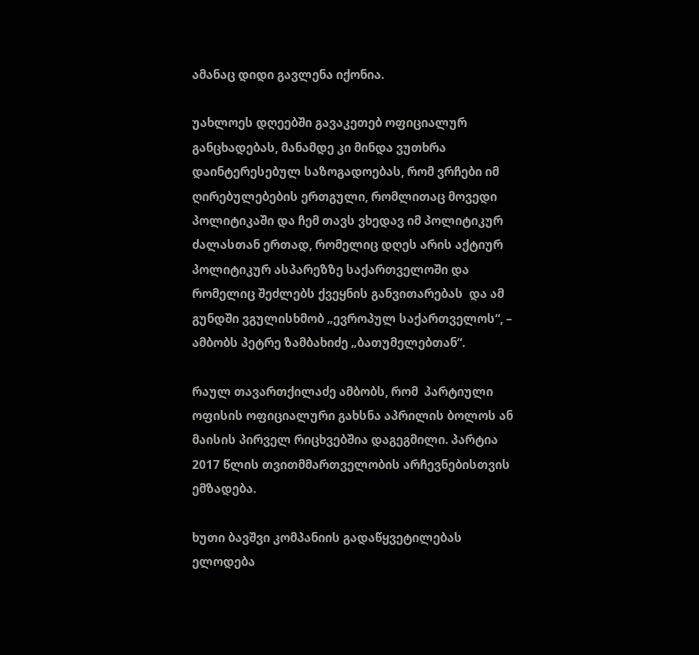ამანაც დიდი გავლენა იქონია.

უახლოეს დღეებში გავაკეთებ ოფიციალურ განცხადებას, მანამდე კი მინდა ვუთხრა დაინტერესებულ საზოგადოებას, რომ ვრჩები იმ ღირებულებების ერთგული, რომლითაც მოვედი პოლიტიკაში და ჩემ თავს ვხედავ იმ პოლიტიკურ ძალასთან ერთად, რომელიც დღეს არის აქტიურ პოლიტიკურ ასპარეზზე საქართველოში და რომელიც შეძლებს ქვეყნის განვითარებას  და ამ გუნდში ვგულისხმობ „ევროპულ საქართველოს“, – ამბობს პეტრე ზამბახიძე „ბათუმელებთან“.

რაულ თავართქილაძე ამბობს, რომ  პარტიული ოფისის ოფიციალური გახსნა აპრილის ბოლოს ან მაისის პირველ რიცხვებშია დაგეგმილი. პარტია 2017 წლის თვითმმართველობის არჩევნებისთვის ემზადება.

ხუთი ბავშვი კომპანიის გადაწყვეტილებას ელოდება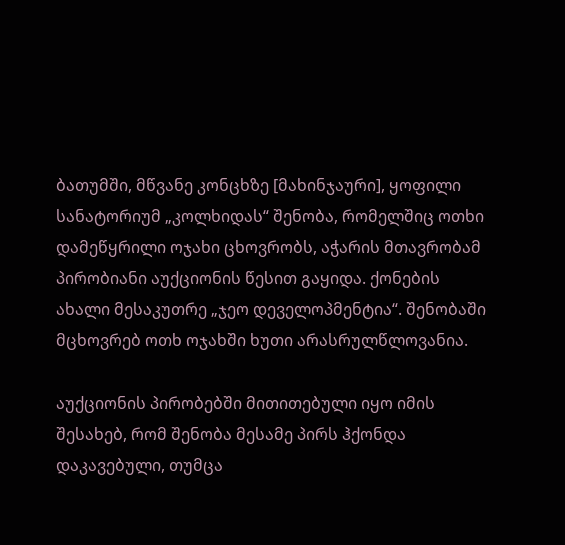ბათუმში, მწვანე კონცხზე [მახინჯაური], ყოფილი სანატორიუმ „კოლხიდას“ შენობა, რომელშიც ოთხი დამეწყრილი ოჯახი ცხოვრობს, აჭარის მთავრობამ პირობიანი აუქციონის წესით გაყიდა. ქონების ახალი მესაკუთრე „ჯეო დეველოპმენტია“. შენობაში მცხოვრებ ოთხ ოჯახში ხუთი არასრულწლოვანია.

აუქციონის პირობებში მითითებული იყო იმის შესახებ, რომ შენობა მესამე პირს ჰქონდა დაკავებული, თუმცა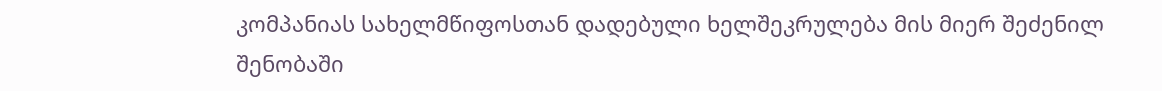კომპანიას სახელმწიფოსთან დადებული ხელშეკრულება მის მიერ შეძენილ შენობაში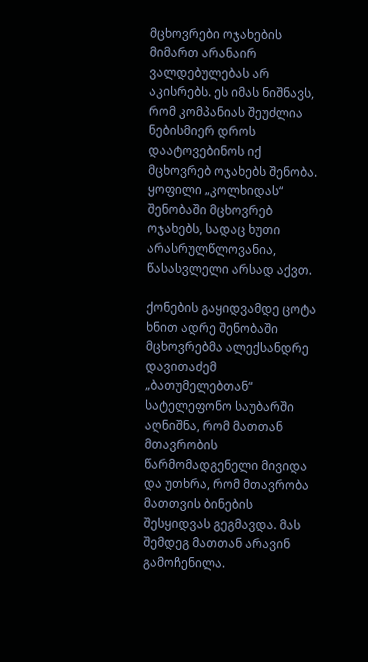მცხოვრები ოჯახების მიმართ არანაირ ვალდებულებას არ აკისრებს. ეს იმას ნიშნავს, რომ კომპანიას შეუძლია ნებისმიერ დროს დაატოვებინოს იქ მცხოვრებ ოჯახებს შენობა. ყოფილი „კოლხიდას“ შენობაში მცხოვრებ ოჯახებს, სადაც ხუთი არასრულწლოვანია, წასასვლელი არსად აქვთ.

ქონების გაყიდვამდე ცოტა ხნით ადრე შენობაში მცხოვრებმა ალექსანდრე დავითაძემ „ბათუმელებთან“ სატელეფონო საუბარში აღნიშნა, რომ მათთან მთავრობის წარმომადგენელი მივიდა და უთხრა, რომ მთავრობა მათთვის ბინების შესყიდვას გეგმავდა. მას შემდეგ მათთან არავინ გამოჩენილა.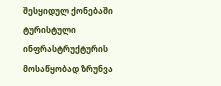შესყიდულ ქონებაში ტურისტული ინფრასტრუქტურის მოსაწყობად ზრუნვა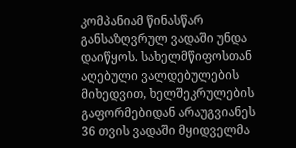კომპანიამ წინასწარ განსაზღვრულ ვადაში უნდა დაიწყოს. სახელმწიფოსთან აღებული ვალდებულების მიხედვით, ხელშეკრულების გაფორმებიდან არაუგვიანეს 36 თვის ვადაში მყიდველმა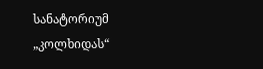სანატორიუმ „კოლხიდას“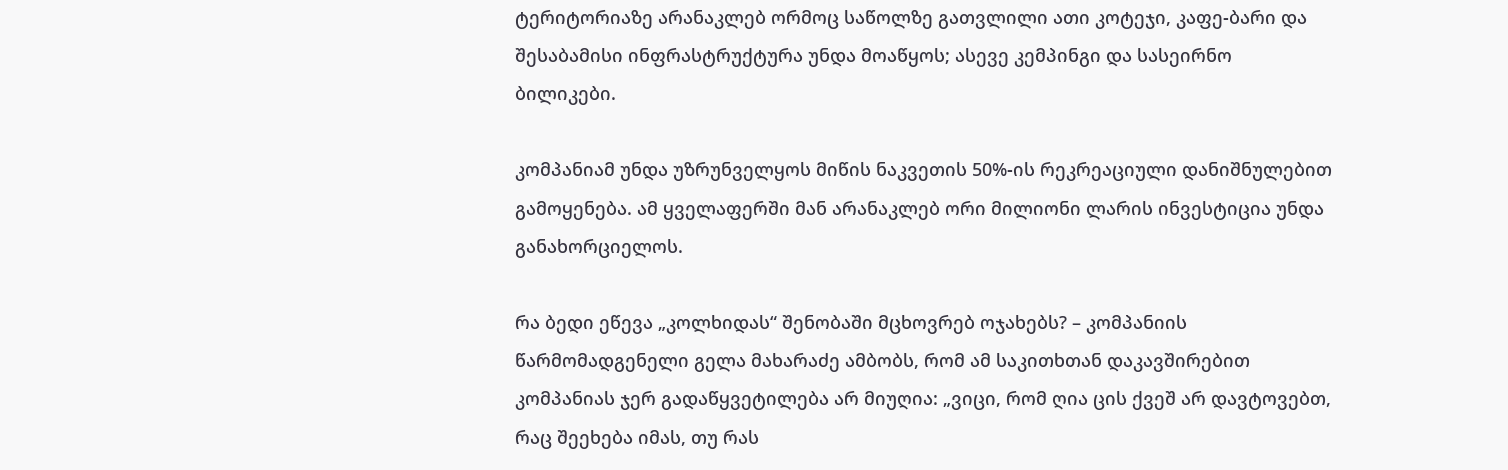ტერიტორიაზე არანაკლებ ორმოც საწოლზე გათვლილი ათი კოტეჯი, კაფე-ბარი და შესაბამისი ინფრასტრუქტურა უნდა მოაწყოს; ასევე კემპინგი და სასეირნო ბილიკები.

კომპანიამ უნდა უზრუნველყოს მიწის ნაკვეთის 50%-ის რეკრეაციული დანიშნულებით გამოყენება. ამ ყველაფერში მან არანაკლებ ორი მილიონი ლარის ინვესტიცია უნდა განახორციელოს.

რა ბედი ეწევა „კოლხიდას“ შენობაში მცხოვრებ ოჯახებს? – კომპანიის წარმომადგენელი გელა მახარაძე ამბობს, რომ ამ საკითხთან დაკავშირებით კომპანიას ჯერ გადაწყვეტილება არ მიუღია: „ვიცი, რომ ღია ცის ქვეშ არ დავტოვებთ, რაც შეეხება იმას, თუ რას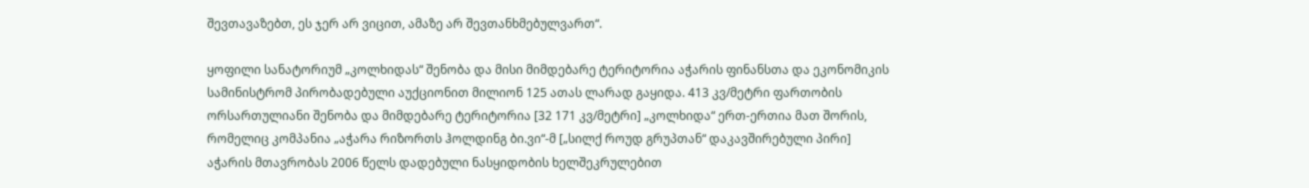შევთავაზებთ, ეს ჯერ არ ვიცით, ამაზე არ შევთანხმებულვართ“.

ყოფილი სანატორიუმ „კოლხიდას“ შენობა და მისი მიმდებარე ტერიტორია აჭარის ფინანსთა და ეკონომიკის სამინისტრომ პირობადებული აუქციონით მილიონ 125 ათას ლარად გაყიდა. 413 კვ/მეტრი ფართობის ორსართულიანი შენობა და მიმდებარე ტერიტორია [32 171 კვ/მეტრი] „კოლხიდა“ ერთ-ერთია მათ შორის, რომელიც კომპანია „აჭარა რიზორთს ჰოლდინგ ბი.ვი“-მ [„სილქ როუდ გრუპთან“ დაკავშირებული პირი] აჭარის მთავრობას 2006 წელს დადებული ნასყიდობის ხელშეკრულებით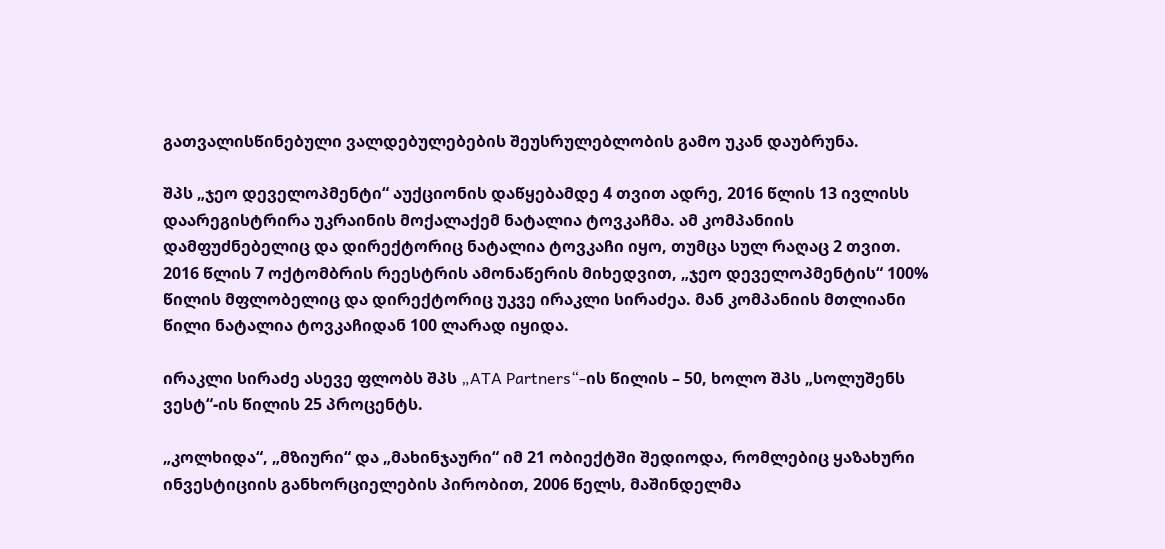გათვალისწინებული ვალდებულებების შეუსრულებლობის გამო უკან დაუბრუნა.

შპს „ჯეო დეველოპმენტი“ აუქციონის დაწყებამდე 4 თვით ადრე, 2016 წლის 13 ივლისს დაარეგისტრირა უკრაინის მოქალაქემ ნატალია ტოვკაჩმა. ამ კომპანიის დამფუძნებელიც და დირექტორიც ნატალია ტოვკაჩი იყო, თუმცა სულ რაღაც 2 თვით. 2016 წლის 7 ოქტომბრის რეესტრის ამონაწერის მიხედვით, „ჯეო დეველოპმენტის“ 100% წილის მფლობელიც და დირექტორიც უკვე ირაკლი სირაძეა. მან კომპანიის მთლიანი წილი ნატალია ტოვკაჩიდან 100 ლარად იყიდა.

ირაკლი სირაძე ასევე ფლობს შპს „ATA Partners“-ის წილის – 50, ხოლო შპს „სოლუშენს ვესტ“-ის წილის 25 პროცენტს.

„კოლხიდა“, „მზიური“ და „მახინჯაური“ იმ 21 ობიექტში შედიოდა, რომლებიც ყაზახური ინვესტიციის განხორციელების პირობით, 2006 წელს, მაშინდელმა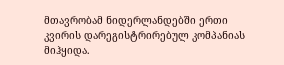მთავრობამ ნიდერლანდებში ერთი კვირის დარეგისტრირებულ კომპანიას მიჰყიდა.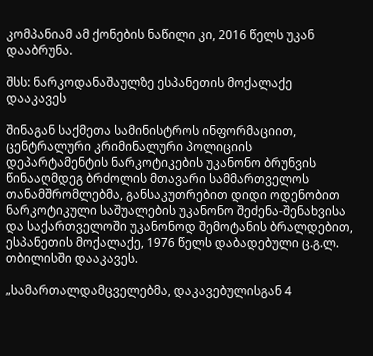კომპანიამ ამ ქონების ნაწილი კი, 2016 წელს უკან დააბრუნა.

შსს: ნარკოდანაშაულზე ესპანეთის მოქალაქე დააკავეს

შინაგან საქმეთა სამინისტროს ინფორმაციით, ცენტრალური კრიმინალური პოლიციის დეპარტამენტის ნარკოტიკების უკანონო ბრუნვის წინააღმდეგ ბრძოლის მთავარი სამმართველოს თანამშრომლებმა, განსაკუთრებით დიდი ოდენობით ნარკოტიკული საშუალების უკანონო შეძენა-შენახვისა და საქართველოში უკანონოდ შემოტანის ბრალდებით, ესპანეთის მოქალაქე, 1976 წელს დაბადებული ც.გ.ლ. თბილისში დააკავეს.

„სამართალდამცველებმა, დაკავებულისგან 4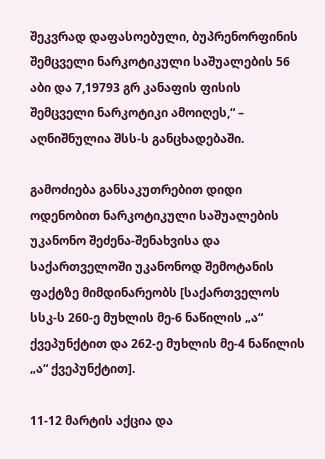შეკვრად დაფასოებული, ბუპრენორფინის შემცველი ნარკოტიკული საშუალების 56 აბი და 7,19793 გრ კანაფის ფისის შემცველი ნარკოტიკი ამოიღეს,“ – აღნიშნულია შსს-ს განცხადებაში.

გამოძიება განსაკუთრებით დიდი ოდენობით ნარკოტიკული საშუალების უკანონო შეძენა-შენახვისა და საქართველოში უკანონოდ შემოტანის ფაქტზე მიმდინარეობს [საქართველოს სსკ-ს 260-ე მუხლის მე-6 ნაწილის „ა“ ქვეპუნქტით და 262-ე მუხლის მე-4 ნაწილის „ა“ ქვეპუნქტით].

11-12 მარტის აქცია და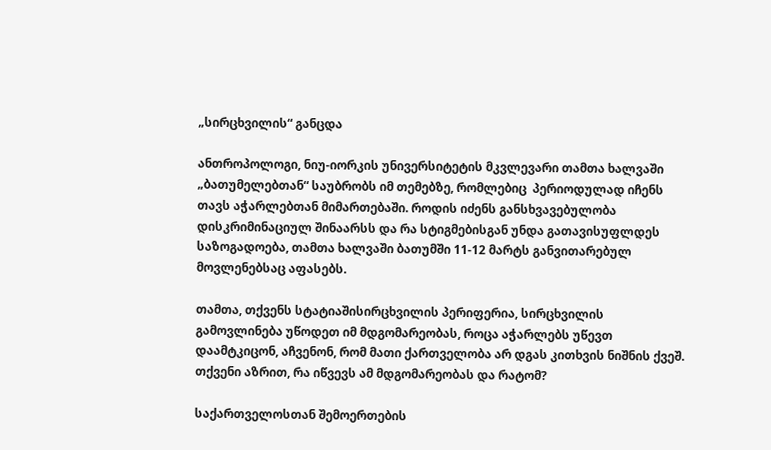„სირცხვილის“ განცდა

ანთროპოლოგი, ნიუ-იორკის უნივერსიტეტის მკვლევარი თამთა ხალვაში „ბათუმელებთან“ საუბრობს იმ თემებზე, რომლებიც  პერიოდულად იჩენს თავს აჭარლებთან მიმართებაში. როდის იძენს განსხვავებულობა დისკრიმინაციულ შინაარსს და რა სტიგმებისგან უნდა გათავისუფლდეს საზოგადოება, თამთა ხალვაში ბათუმში 11-12 მარტს განვითარებულ მოვლენებსაც აფასებს.

თამთა, თქვენს სტატიაშისირცხვილის პერიფერია, სირცხვილის გამოვლინება უწოდეთ იმ მდგომარეობას, როცა აჭარლებს უწევთ დაამტკიცონ, აჩვენონ, რომ მათი ქართველობა არ დგას კითხვის ნიშნის ქვეშ. თქვენი აზრით, რა იწვევს ამ მდგომარეობას და რატომ?

საქართველოსთან შემოერთების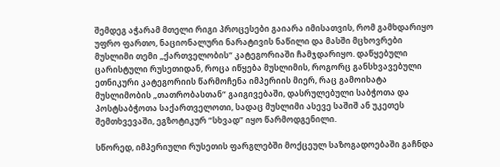შემდეგ აჭარამ მთელი რიგი პროცესები გაიარა იმისათვის, რომ გამხდარიყო უფრო ფართო, ნაციონალური ნარატივის ნაწილი და მასში მცხოვრები მუსლიმი თემი „ქართველობის“ კატეგორიაში ჩამჯდარიყო. დაწყებული ცარისტული რუსეთიდან, როცა იწყება მუსლიმის, როგორც განსხვავებული ეთნიკური კატეგორიის წარმოჩენა იმპერიის მიერ, რაც გამოიხატა მუსლიმობის „თათრობასთან“ გაიგივებაში, დასრულებული საბჭოთა და პოსტსაბჭოთა საქართველოთი, სადაც მუსლიმი ასევე საშიშ ან უკეთეს შემთხვევაში, ეგზოტიკურ “სხვად” იყო წარმოდგენილი.

სწორედ, იმპერიული რუსეთის ფარგლებში მოქცეულ საზოგადოებაში გაჩნდა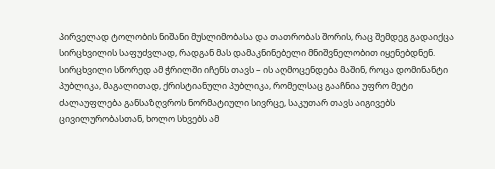პირველად ტოლობის ნიშანი მუსლიმობასა და თათრობას შორის, რაც შემდეგ გადაიქცა სირცხვილის საფუძვლად, რადგან მას დამაკნინებელი მნიშვნელობით იყენებდნენ. სირცხვილი სწორედ ამ ჭრილში იჩენს თავს – ის აღმოცენდება მაშინ, როცა დომინანტი პუბლიკა, მაგალითად, ქრისტიანული პუბლიკა, რომელსაც გააჩნია უფრო მეტი ძალაუფლება განსაზღვროს ნორმატიული სივრცე, საკუთარ თავს აიგივებს ცივილურობასთან, ხოლო სხვებს ამ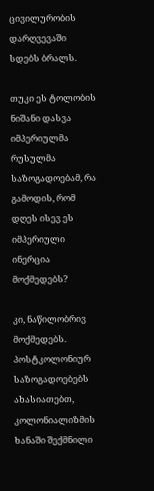ცივილურობის დარღვევაში სდებს ბრალს.

თუკი ეს ტოლობის ნიშანი დასვა იმპერიულმა რუსულმა საზოგადოებამ, რა გამოდის, რომ დღეს ისევ ეს იმპერიული ინერცია მოქმედებს?

კი, ნაწილობრივ მოქმედებს. პოსტკოლონიურ საზოგადოებებს ახასიათებთ, კოლონიალიზმის ხანაში შექმნილი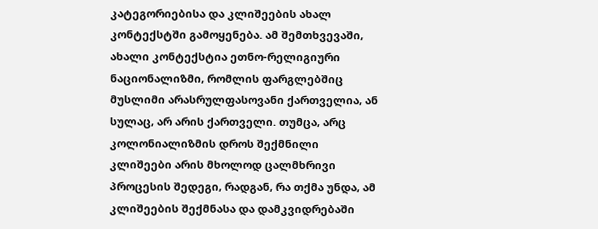კატეგორიებისა და კლიშეების ახალ კონტექსტში გამოყენება. ამ შემთხვევაში, ახალი კონტექსტია ეთნო-რელიგიური ნაციონალიზმი, რომლის ფარგლებშიც მუსლიმი არასრულფასოვანი ქართველია, ან სულაც, არ არის ქართველი. თუმცა, არც კოლონიალიზმის დროს შექმნილი კლიშეები არის მხოლოდ ცალმხრივი პროცესის შედეგი, რადგან, რა თქმა უნდა, ამ კლიშეების შექმნასა და დამკვიდრებაში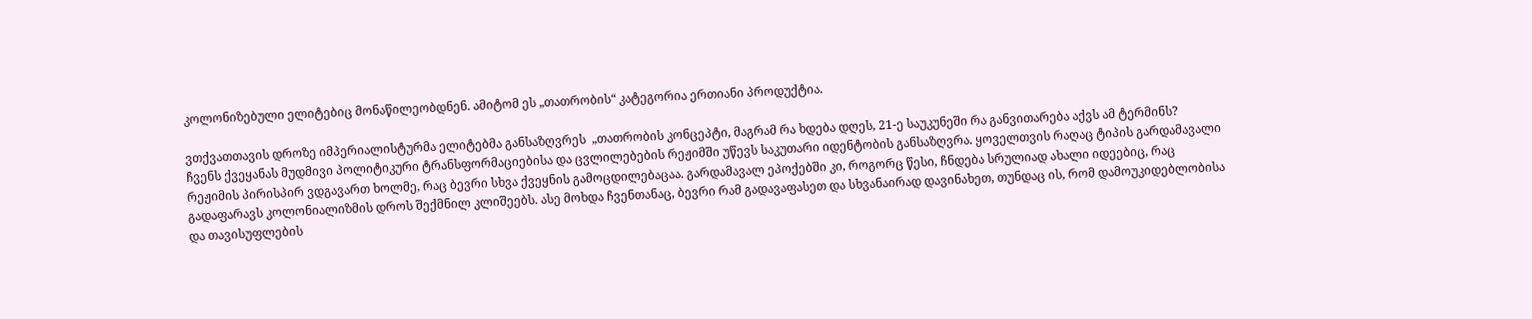კოლონიზებული ელიტებიც მონაწილეობდნენ. ამიტომ ეს „თათრობის“ კატეგორია ერთიანი პროდუქტია.

ვთქვათთავის დროზე იმპერიალისტურმა ელიტებმა განსაზღვრეს  „თათრობის კონცეპტი, მაგრამ რა ხდება დღეს, 21-ე საუკუნეში რა განვითარება აქვს ამ ტერმინს?
ჩვენს ქვეყანას მუდმივი პოლიტიკური ტრანსფორმაციებისა და ცვლილებების რეჟიმში უწევს საკუთარი იდენტობის განსაზღვრა. ყოველთვის რაღაც ტიპის გარდამავალი რეჟიმის პირისპირ ვდგავართ ხოლმე, რაც ბევრი სხვა ქვეყნის გამოცდილებაცაა. გარდამავალ ეპოქებში კი, როგორც წესი, ჩნდება სრულიად ახალი იდეებიც, რაც გადაფარავს კოლონიალიზმის დროს შექმნილ კლიშეებს. ასე მოხდა ჩვენთანაც, ბევრი რამ გადავაფასეთ და სხვანაირად დავინახეთ, თუნდაც ის, რომ დამოუკიდებლობისა და თავისუფლების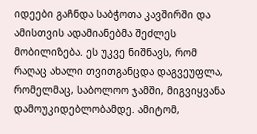იდეები გაჩნდა საბჭოთა კავშირში და ამისთვის ადამიანებმა შეძლეს მობილიზება. ეს უკვე ნიშნავს, რომ რაღაც ახალი თვითგანცდა დაგვეუფლა, რომელმაც, საბოლოო ჯამში, მიგვიყვანა დამოუკიდებლობამდე. ამიტომ,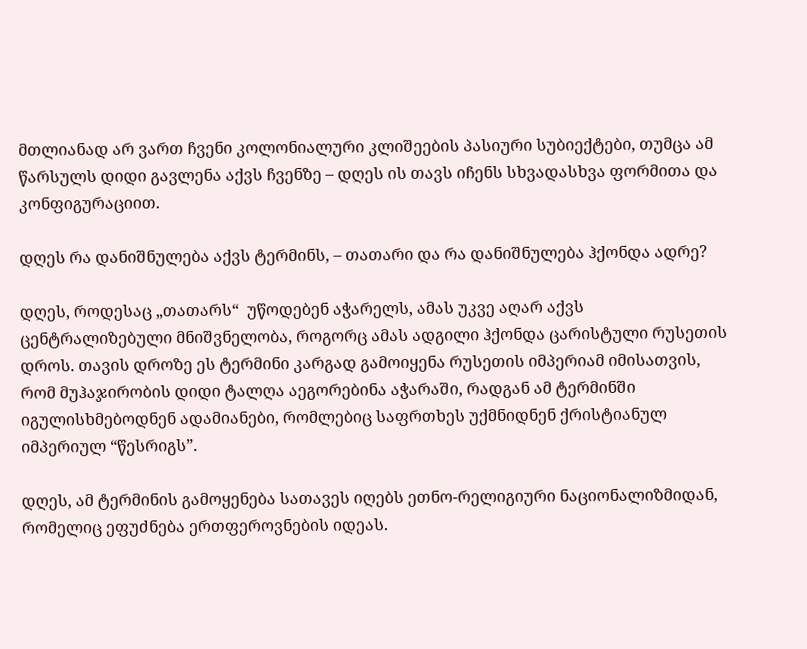მთლიანად არ ვართ ჩვენი კოლონიალური კლიშეების პასიური სუბიექტები, თუმცა ამ წარსულს დიდი გავლენა აქვს ჩვენზე – დღეს ის თავს იჩენს სხვადასხვა ფორმითა და კონფიგურაციით.

დღეს რა დანიშნულება აქვს ტერმინს, – თათარი და რა დანიშნულება ჰქონდა ადრე?

დღეს, როდესაც „თათარს“  უწოდებენ აჭარელს, ამას უკვე აღარ აქვს ცენტრალიზებული მნიშვნელობა, როგორც ამას ადგილი ჰქონდა ცარისტული რუსეთის დროს. თავის დროზე ეს ტერმინი კარგად გამოიყენა რუსეთის იმპერიამ იმისათვის, რომ მუჰაჯირობის დიდი ტალღა აეგორებინა აჭარაში, რადგან ამ ტერმინში იგულისხმებოდნენ ადამიანები, რომლებიც საფრთხეს უქმნიდნენ ქრისტიანულ იმპერიულ “წესრიგს”.

დღეს, ამ ტერმინის გამოყენება სათავეს იღებს ეთნო-რელიგიური ნაციონალიზმიდან, რომელიც ეფუძნება ერთფეროვნების იდეას.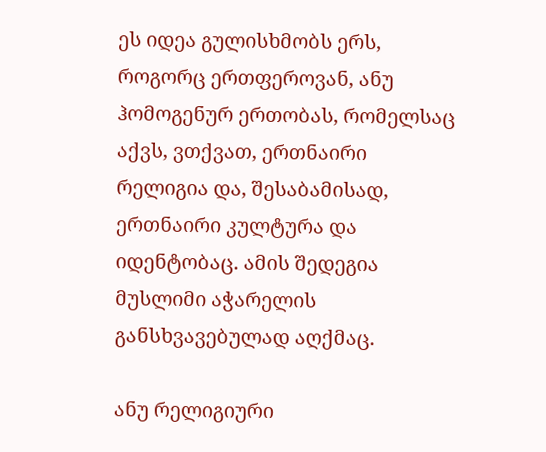ეს იდეა გულისხმობს ერს, როგორც ერთფეროვან, ანუ ჰომოგენურ ერთობას, რომელსაც აქვს, ვთქვათ, ერთნაირი რელიგია და, შესაბამისად, ერთნაირი კულტურა და იდენტობაც. ამის შედეგია მუსლიმი აჭარელის განსხვავებულად აღქმაც.

ანუ რელიგიური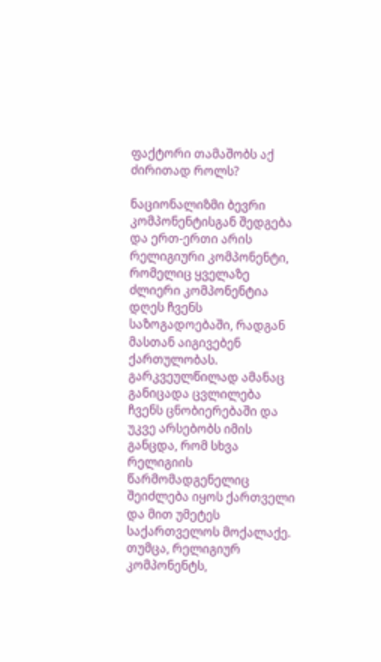ფაქტორი თამაშობს აქ ძირითად როლს?

ნაციონალიზმი ბევრი კომპონენტისგან შედგება და ერთ-ერთი არის რელიგიური კომპონენტი, რომელიც ყველაზე ძლიერი კომპონენტია დღეს ჩვენს საზოგადოებაში, რადგან მასთან აიგივებენ ქართულობას. გარკვეულწილად ამანაც განიცადა ცვლილება ჩვენს ცნობიერებაში და უკვე არსებობს იმის განცდა, რომ სხვა რელიგიის წარმომადგენელიც შეიძლება იყოს ქართველი და მით უმეტეს საქართველოს მოქალაქე. თუმცა, რელიგიურ კომპონენტს,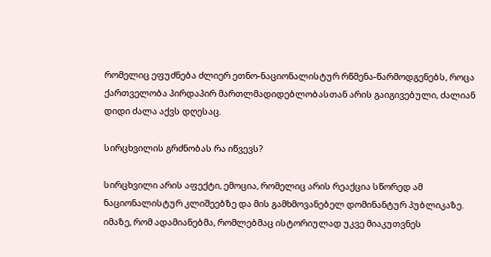რომელიც ეფუძნება ძლიერ ეთნო-ნაციონალისტურ რწმენა-წარმოდგენებს, როცა ქართველობა პირდაპირ მართლმადიდებლობასთან არის გაიგივებული, ძალიან დიდი ძალა აქვს დღესაც.

სირცხვილის გრძნობას რა იწვევს?

სირცხვილი არის აფექტი, ემოცია, რომელიც არის რეაქცია სწორედ ამ ნაციონალისტურ კლიშეებზე და მის გამხმოვანებელ დომინანტურ პუბლიკაზე. იმაზე, რომ ადამიანებმა, რომლებმაც ისტორიულად უკვე მიაკუთვნეს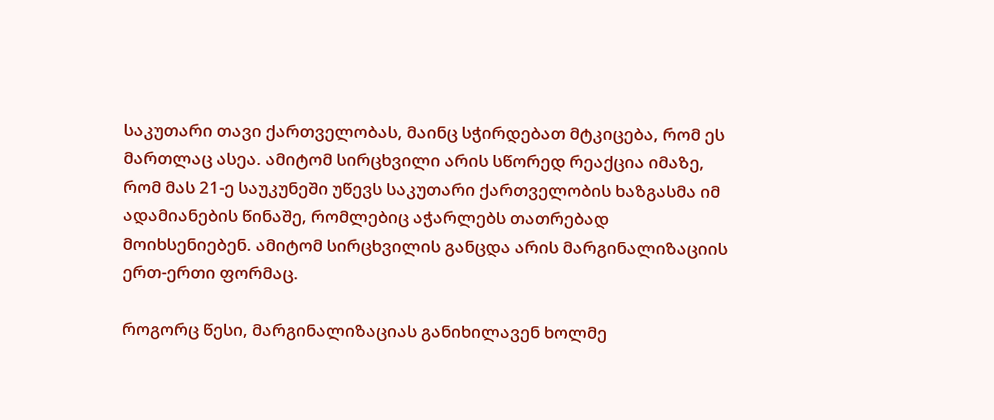საკუთარი თავი ქართველობას, მაინც სჭირდებათ მტკიცება, რომ ეს მართლაც ასეა. ამიტომ სირცხვილი არის სწორედ რეაქცია იმაზე, რომ მას 21-ე საუკუნეში უწევს საკუთარი ქართველობის ხაზგასმა იმ ადამიანების წინაშე, რომლებიც აჭარლებს თათრებად მოიხსენიებენ. ამიტომ სირცხვილის განცდა არის მარგინალიზაციის ერთ-ერთი ფორმაც.

როგორც წესი, მარგინალიზაციას განიხილავენ ხოლმე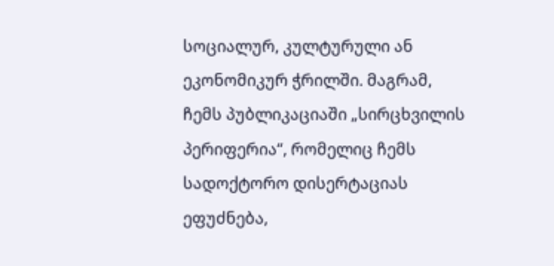სოციალურ, კულტურული ან ეკონომიკურ ჭრილში. მაგრამ, ჩემს პუბლიკაციაში „სირცხვილის პერიფერია“, რომელიც ჩემს სადოქტორო დისერტაციას ეფუძნება,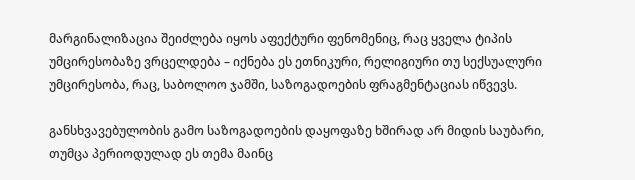მარგინალიზაცია შეიძლება იყოს აფექტური ფენომენიც, რაც ყველა ტიპის უმცირესობაზე ვრცელდება – იქნება ეს ეთნიკური, რელიგიური თუ სექსუალური უმცირესობა, რაც, საბოლოო ჯამში, საზოგადოების ფრაგმენტაციას იწვევს.

განსხვავებულობის გამო საზოგადოების დაყოფაზე ხშირად არ მიდის საუბარი, თუმცა პერიოდულად ეს თემა მაინც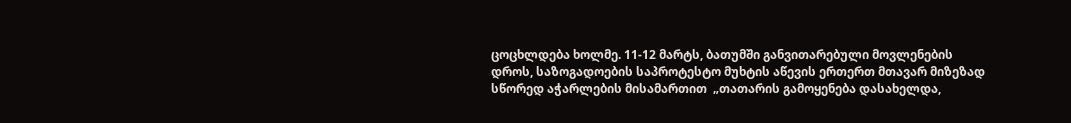ცოცხლდება ხოლმე. 11-12 მარტს, ბათუმში განვითარებული მოვლენების დროს, საზოგადოების საპროტესტო მუხტის აწევის ერთერთ მთავარ მიზეზად სწორედ აჭარლების მისამართით  „თათარის გამოყენება დასახელდა,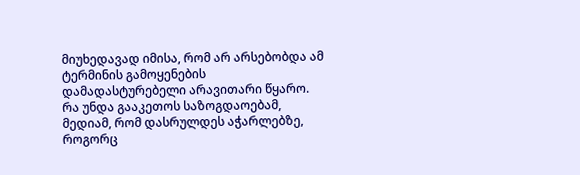მიუხედავად იმისა, რომ არ არსებობდა ამ ტერმინის გამოყენების დამადასტურებელი არავითარი წყარო. რა უნდა გააკეთოს საზოგდაოებამ, მედიამ, რომ დასრულდეს აჭარლებზე, როგორც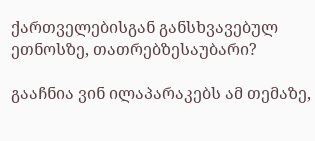ქართველებისგან განსხვავებულ ეთნოსზე, თათრებზესაუბარი?

გააჩნია ვინ ილაპარაკებს ამ თემაზე,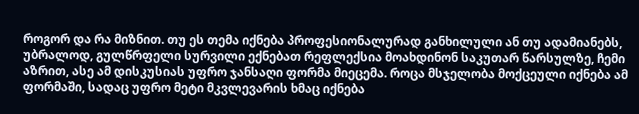როგორ და რა მიზნით. თუ ეს თემა იქნება პროფესიონალურად განხილული ან თუ ადამიანებს, უბრალოდ, გულწრფელი სურვილი ექნებათ რეფლექსია მოახდინონ საკუთარ წარსულზე, ჩემი აზრით, ასე ამ დისკუსიას უფრო ჯანსაღი ფორმა მიეცემა. როცა მსჯელობა მოქცეული იქნება ამ ფორმაში, სადაც უფრო მეტი მკვლევარის ხმაც იქნება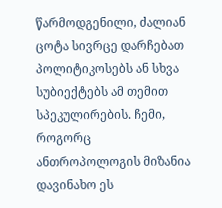წარმოდგენილი, ძალიან ცოტა სივრცე დარჩებათ პოლიტიკოსებს ან სხვა სუბიექტებს ამ თემით სპეკულირების. ჩემი, როგორც ანთროპოლოგის მიზანია დავინახო ეს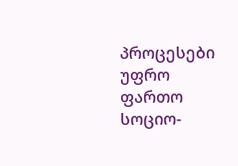პროცესები უფრო ფართო სოციო-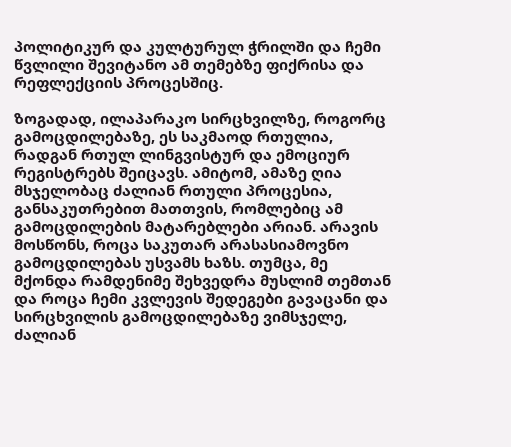პოლიტიკურ და კულტურულ ჭრილში და ჩემი წვლილი შევიტანო ამ თემებზე ფიქრისა და რეფლექციის პროცესშიც.

ზოგადად, ილაპარაკო სირცხვილზე, როგორც გამოცდილებაზე, ეს საკმაოდ რთულია, რადგან რთულ ლინგვისტურ და ემოციურ რეგისტრებს შეიცავს. ამიტომ, ამაზე ღია მსჯელობაც ძალიან რთული პროცესია, განსაკუთრებით მათთვის, რომლებიც ამ გამოცდილების მატარებლები არიან. არავის მოსწონს, როცა საკუთარ არასასიამოვნო გამოცდილებას უსვამს ხაზს. თუმცა, მე მქონდა რამდენიმე შეხვედრა მუსლიმ თემთან და როცა ჩემი კვლევის შედეგები გავაცანი და სირცხვილის გამოცდილებაზე ვიმსჯელე, ძალიან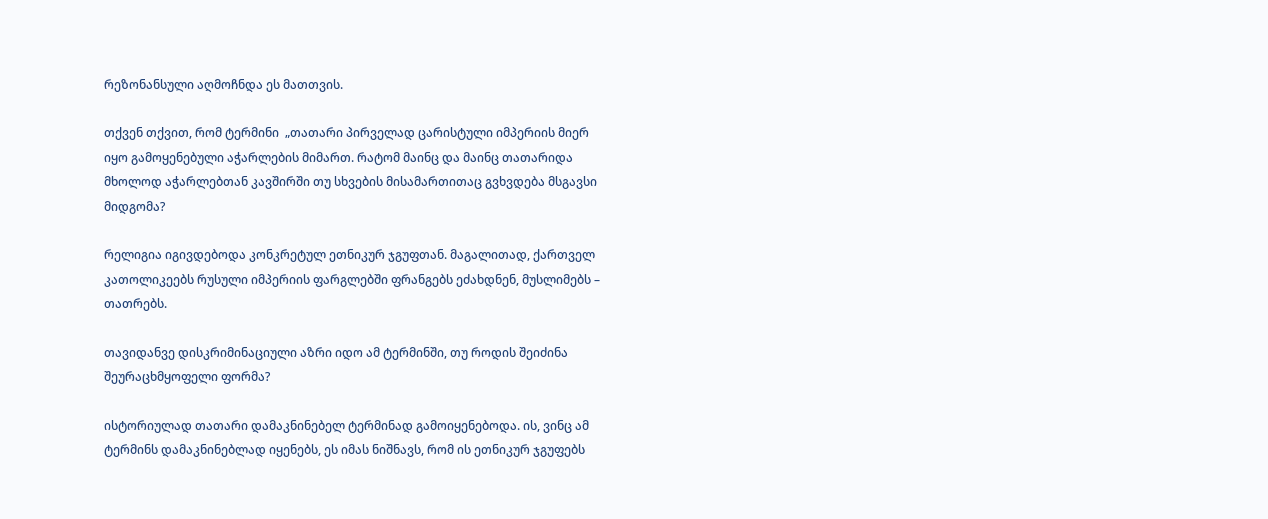რეზონანსული აღმოჩნდა ეს მათთვის.

თქვენ თქვით, რომ ტერმინი  „თათარი პირველად ცარისტული იმპერიის მიერ იყო გამოყენებული აჭარლების მიმართ. რატომ მაინც და მაინც თათარიდა მხოლოდ აჭარლებთან კავშირში თუ სხვების მისამართითაც გვხვდება მსგავსი მიდგომა?

რელიგია იგივდებოდა კონკრეტულ ეთნიკურ ჯგუფთან. მაგალითად, ქართველ კათოლიკეებს რუსული იმპერიის ფარგლებში ფრანგებს ეძახდნენ, მუსლიმებს – თათრებს.

თავიდანვე დისკრიმინაციული აზრი იდო ამ ტერმინში, თუ როდის შეიძინა შეურაცხმყოფელი ფორმა?

ისტორიულად თათარი დამაკნინებელ ტერმინად გამოიყენებოდა. ის, ვინც ამ ტერმინს დამაკნინებლად იყენებს, ეს იმას ნიშნავს, რომ ის ეთნიკურ ჯგუფებს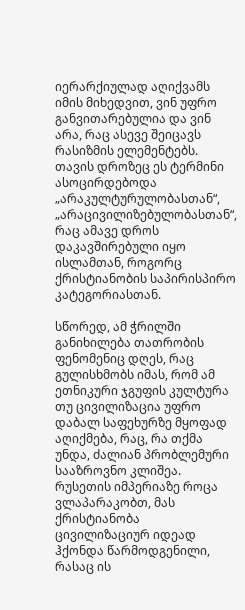იერარქიულად აღიქვამს იმის მიხედვით, ვინ უფრო განვითარებულია და ვინ არა, რაც ასევე შეიცავს რასიზმის ელემენტებს. თავის დროზეც ეს ტერმინი ასოცირდებოდა „არაკულტურულობასთან“,  „არაცივილიზებულობასთან“, რაც ამავე დროს დაკავშირებული იყო ისლამთან, როგორც ქრისტიანობის საპირისპირო კატეგორიასთან.

სწორედ, ამ ჭრილში განიხილება თათრობის ფენომენიც დღეს, რაც გულისხმობს იმას, რომ ამ ეთნიკური ჯგუფის კულტურა თუ ცივილიზაცია უფრო დაბალ საფეხურზე მყოფად აღიქმება, რაც, რა თქმა უნდა, ძალიან პრობლემური სააზროვნო კლიშეა. რუსეთის იმპერიაზე როცა ვლაპარაკობთ, მას ქრისტიანობა ცივილიზაციურ იდეად ჰქონდა წარმოდგენილი, რასაც ის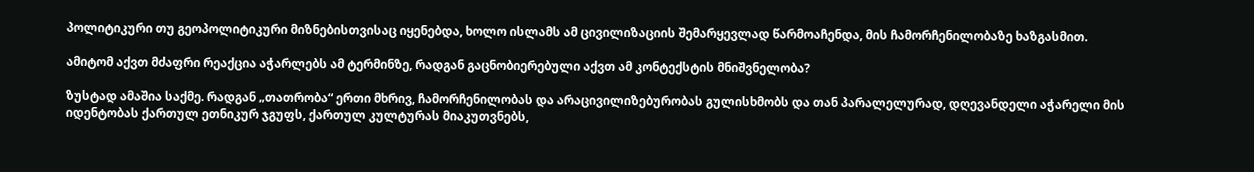პოლიტიკური თუ გეოპოლიტიკური მიზნებისთვისაც იყენებდა, ხოლო ისლამს ამ ცივილიზაციის შემარყევლად წარმოაჩენდა, მის ჩამორჩენილობაზე ხაზგასმით.

ამიტომ აქვთ მძაფრი რეაქცია აჭარლებს ამ ტერმინზე, რადგან გაცნობიერებული აქვთ ამ კონტექსტის მნიშვნელობა?

ზუსტად ამაშია საქმე. რადგან „თათრობა“ ერთი მხრივ, ჩამორჩენილობას და არაცივილიზებურობას გულისხმობს და თან პარალელურად, დღევანდელი აჭარელი მის იდენტობას ქართულ ეთნიკურ ჯგუფს, ქართულ კულტურას მიაკუთვნებს,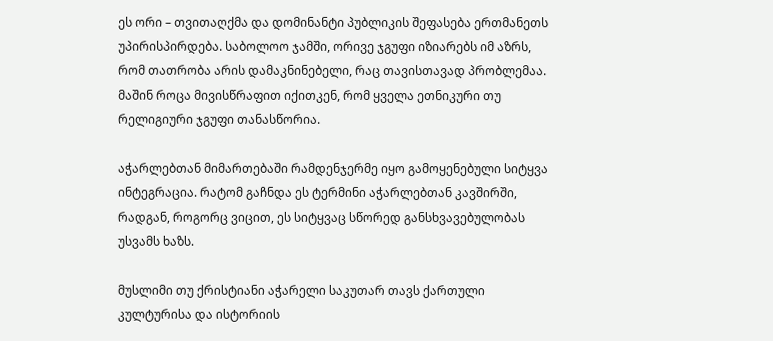ეს ორი – თვითაღქმა და დომინანტი პუბლიკის შეფასება ერთმანეთს უპირისპირდება. საბოლოო ჯამში, ორივე ჯგუფი იზიარებს იმ აზრს, რომ თათრობა არის დამაკნინებელი, რაც თავისთავად პრობლემაა. მაშინ როცა მივისწრაფით იქითკენ, რომ ყველა ეთნიკური თუ რელიგიური ჯგუფი თანასწორია.

აჭარლებთან მიმართებაში რამდენჯერმე იყო გამოყენებული სიტყვა ინტეგრაცია. რატომ გაჩნდა ეს ტერმინი აჭარლებთან კავშირში, რადგან, როგორც ვიცით, ეს სიტყვაც სწორედ განსხვავებულობას უსვამს ხაზს.

მუსლიმი თუ ქრისტიანი აჭარელი საკუთარ თავს ქართული კულტურისა და ისტორიის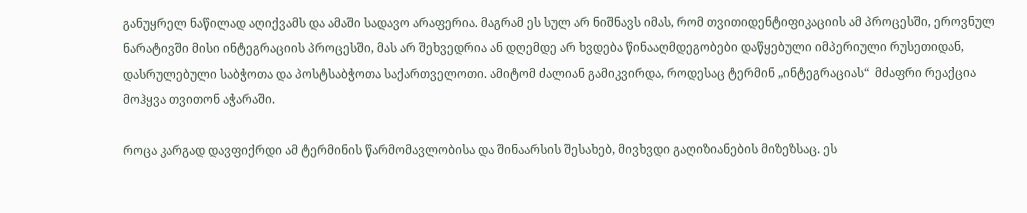განუყრელ ნაწილად აღიქვამს და ამაში სადავო არაფერია. მაგრამ ეს სულ არ ნიშნავს იმას, რომ თვითიდენტიფიკაციის ამ პროცესში, ეროვნულ ნარატივში მისი ინტეგრაციის პროცესში, მას არ შეხვედრია ან დღემდე არ ხვდება წინააღმდეგობები დაწყებული იმპერიული რუსეთიდან, დასრულებული საბჭოთა და პოსტსაბჭოთა საქართველოთი. ამიტომ ძალიან გამიკვირდა, როდესაც ტერმინ „ინტეგრაციას“  მძაფრი რეაქცია მოჰყვა თვითონ აჭარაში.

როცა კარგად დავფიქრდი ამ ტერმინის წარმომავლობისა და შინაარსის შესახებ, მივხვდი გაღიზიანების მიზეზსაც. ეს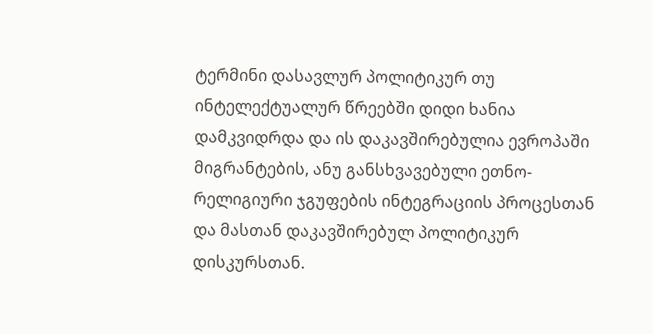ტერმინი დასავლურ პოლიტიკურ თუ ინტელექტუალურ წრეებში დიდი ხანია დამკვიდრდა და ის დაკავშირებულია ევროპაში მიგრანტების, ანუ განსხვავებული ეთნო-რელიგიური ჯგუფების ინტეგრაციის პროცესთან და მასთან დაკავშირებულ პოლიტიკურ დისკურსთან.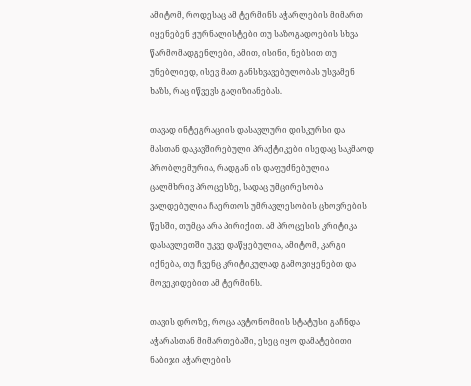ამიტომ, როდესაც ამ ტერმინს აჭარლების მიმართ იყენებენ ჟურნალისტები თუ საზოგადოების სხვა წარმომადგენლები, ამით, ისინი, ნებსით თუ უნებლიედ, ისევ მათ განსხვავებულობას უსვამენ ხაზს, რაც იწვევს გაღიზიანებას.

თავად ინტეგრაციის დასავლური დისკურსი და მასთან დაკავშირებული პრაქტიკები ისედაც საკმაოდ პრობლემურია, რადგან ის დაფუძნებულია ცალმხრივ პროცესზე, სადაც უმცირესობა ვალდებულია ჩაერთოს უმრავლესობის ცხოვრების წესში, თუმცა არა პირიქით. ამ პროცესის კრიტიკა დასავლეთში უკვე დაწყებულია, ამიტომ, კარგი იქნება, თუ ჩვენც კრიტიკულად გამოვიყენებთ და მოვეკიდებით ამ ტერმინს.

თავის დროზე, როცა ავტონომიის სტატუსი გაჩნდა აჭარასთან მიმართებაში, ესეც იყო დამატებითი ნაბიჯი აჭარლების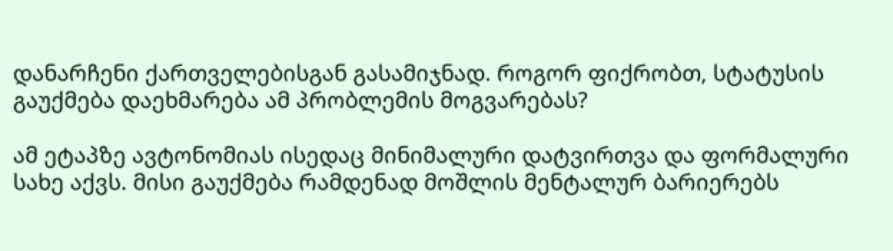დანარჩენი ქართველებისგან გასამიჯნად. როგორ ფიქრობთ, სტატუსის გაუქმება დაეხმარება ამ პრობლემის მოგვარებას?

ამ ეტაპზე ავტონომიას ისედაც მინიმალური დატვირთვა და ფორმალური სახე აქვს. მისი გაუქმება რამდენად მოშლის მენტალურ ბარიერებს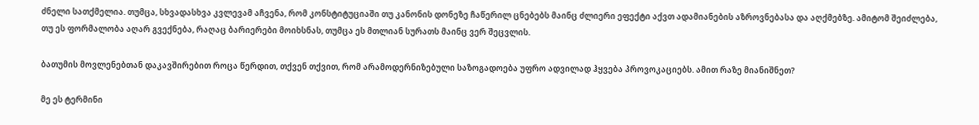ძნელი სათქმელია. თუმცა, სხვადასხვა კვლევამ აჩვენა, რომ კონსტიტუციაში თუ კანონის დონეზე ჩაწერილ ცნებებს მაინც ძლიერი ეფექტი აქვთ ადამიანების აზროვნებასა და აღქმებზე. ამიტომ შეიძლება, თუ ეს ფორმალობა აღარ გვექნება, რაღაც ბარიერები მოიხსნას, თუმცა ეს მთლიან სურათს მაინც ვერ შეცვლის.

ბათუმის მოვლენებთან დაკავშირებით როცა წერდით, თქვენ თქვით, რომ არამოდერნიზებული საზოგადოება უფრო ადვილად ჰყვება პროვოკაციებს. ამით რაზე მიანიშნეთ?

მე ეს ტერმინი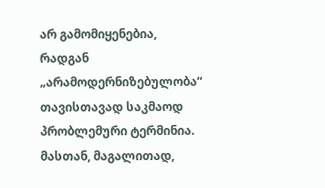არ გამომიყენებია, რადგან „არამოდერნიზებულობა“  თავისთავად საკმაოდ პრობლემური ტერმინია. მასთან, მაგალითად,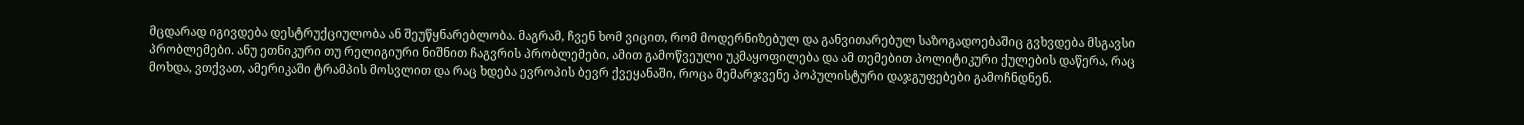მცდარად იგივდება დესტრუქციულობა ან შეუწყნარებლობა. მაგრამ, ჩვენ ხომ ვიცით, რომ მოდერნიზებულ და განვითარებულ საზოგადოებაშიც გვხვდება მსგავსი პრობლემები. ანუ ეთნიკური თუ რელიგიური ნიშნით ჩაგვრის პრობლემები, ამით გამოწვეული უკმაყოფილება და ამ თემებით პოლიტიკური ქულების დაწერა, რაც მოხდა, ვთქვათ, ამერიკაში ტრამპის მოსვლით და რაც ხდება ევროპის ბევრ ქვეყანაში, როცა მემარჯვენე პოპულისტური დაჯგუფებები გამოჩნდნენ.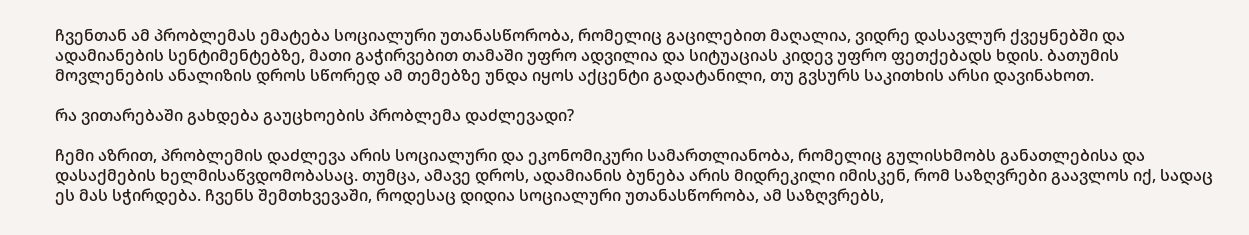ჩვენთან ამ პრობლემას ემატება სოციალური უთანასწორობა, რომელიც გაცილებით მაღალია, ვიდრე დასავლურ ქვეყნებში და ადამიანების სენტიმენტებზე, მათი გაჭირვებით თამაში უფრო ადვილია და სიტუაციას კიდევ უფრო ფეთქებადს ხდის. ბათუმის მოვლენების ანალიზის დროს სწორედ ამ თემებზე უნდა იყოს აქცენტი გადატანილი, თუ გვსურს საკითხის არსი დავინახოთ.

რა ვითარებაში გახდება გაუცხოების პრობლემა დაძლევადი?

ჩემი აზრით, პრობლემის დაძლევა არის სოციალური და ეკონომიკური სამართლიანობა, რომელიც გულისხმობს განათლებისა და დასაქმების ხელმისაწვდომობასაც. თუმცა, ამავე დროს, ადამიანის ბუნება არის მიდრეკილი იმისკენ, რომ საზღვრები გაავლოს იქ, სადაც ეს მას სჭირდება. ჩვენს შემთხვევაში, როდესაც დიდია სოციალური უთანასწორობა, ამ საზღვრებს,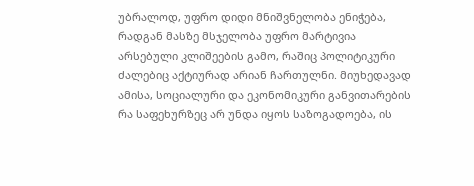უბრალოდ, უფრო დიდი მნიშვნელობა ენიჭება, რადგან მასზე მსჯელობა უფრო მარტივია არსებული კლიშეების გამო, რაშიც პოლიტიკური ძალებიც აქტიურად არიან ჩართულნი. მიუხედავად ამისა, სოციალური და ეკონომიკური განვითარების რა საფეხურზეც არ უნდა იყოს საზოგადოება, ის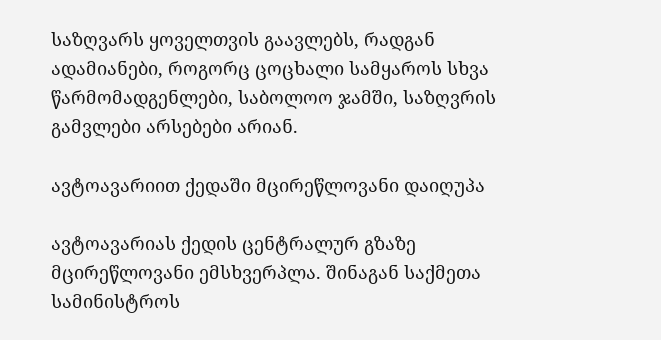საზღვარს ყოველთვის გაავლებს, რადგან ადამიანები, როგორც ცოცხალი სამყაროს სხვა წარმომადგენლები, საბოლოო ჯამში, საზღვრის გამვლები არსებები არიან.

ავტოავარიით ქედაში მცირეწლოვანი დაიღუპა

ავტოავარიას ქედის ცენტრალურ გზაზე მცირეწლოვანი ემსხვერპლა. შინაგან საქმეთა სამინისტროს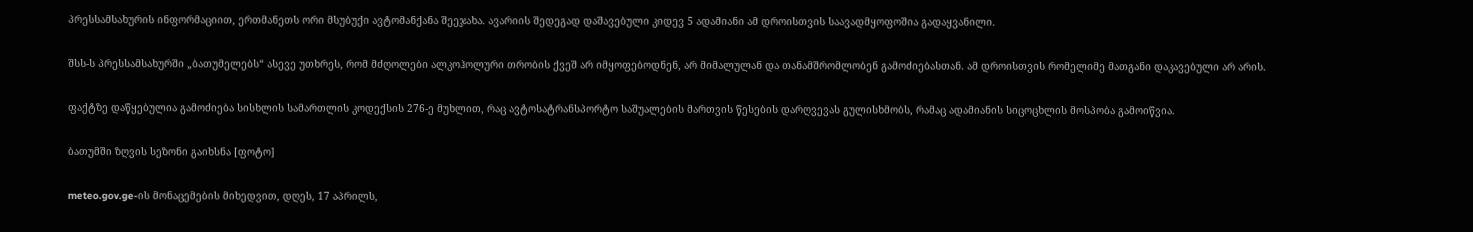პრესსამსახურის ინფორმაციით, ერთმანეთს ორი მსუბუქი ავტომანქანა შეეჯახა. ავარიის შედეგად დაშავებული კიდევ 5 ადამიანი ამ დროისთვის საავადმყოფოშია გადაყვანილი.

შსს-ს პრესსამსახურში „ბათუმელებს“ ასევე უთხრეს, რომ მძღოლები ალკოჰოლური თრობის ქვეშ არ იმყოფებოდნენ, არ მიმალულან და თანამშრომლობენ გამოძიებასთან. ამ დროისთვის რომელიმე მათგანი დაკავებული არ არის.

ფაქტზე დაწყებულია გამოძიება სისხლის სამართლის კოდექსის 276-ე მუხლით, რაც ავტოსატრანსპორტო საშუალების მართვის წესების დარღვევას გულისხმობს, რამაც ადამიანის სიცოცხლის მოსპობა გამოიწვია.

ბათუმში ზღვის სეზონი გაიხსნა [ფოტო]

meteo.gov.ge-ის მონაცემების მიხედვით, დღეს, 17 აპრილს,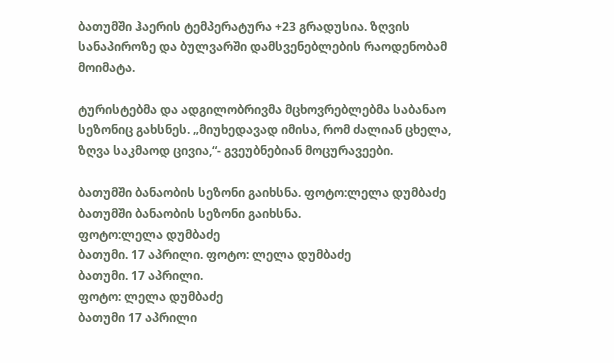ბათუმში ჰაერის ტემპერატურა +23 გრადუსია. ზღვის სანაპიროზე და ბულვარში დამსვენებლების რაოდენობამ მოიმატა.

ტურისტებმა და ადგილობრივმა მცხოვრებლებმა საბანაო სეზონიც გახსნეს. „მიუხედავად იმისა, რომ ძალიან ცხელა, ზღვა საკმაოდ ცივია,“- გვეუბნებიან მოცურავეები.

ბათუმში ბანაობის სეზონი გაიხსნა. ფოტო:ლელა დუმბაძე
ბათუმში ბანაობის სეზონი გაიხსნა.
ფოტო:ლელა დუმბაძე
ბათუმი. 17 აპრილი. ფოტო: ლელა დუმბაძე
ბათუმი. 17 აპრილი.
ფოტო: ლელა დუმბაძე
ბათუმი 17 აპრილი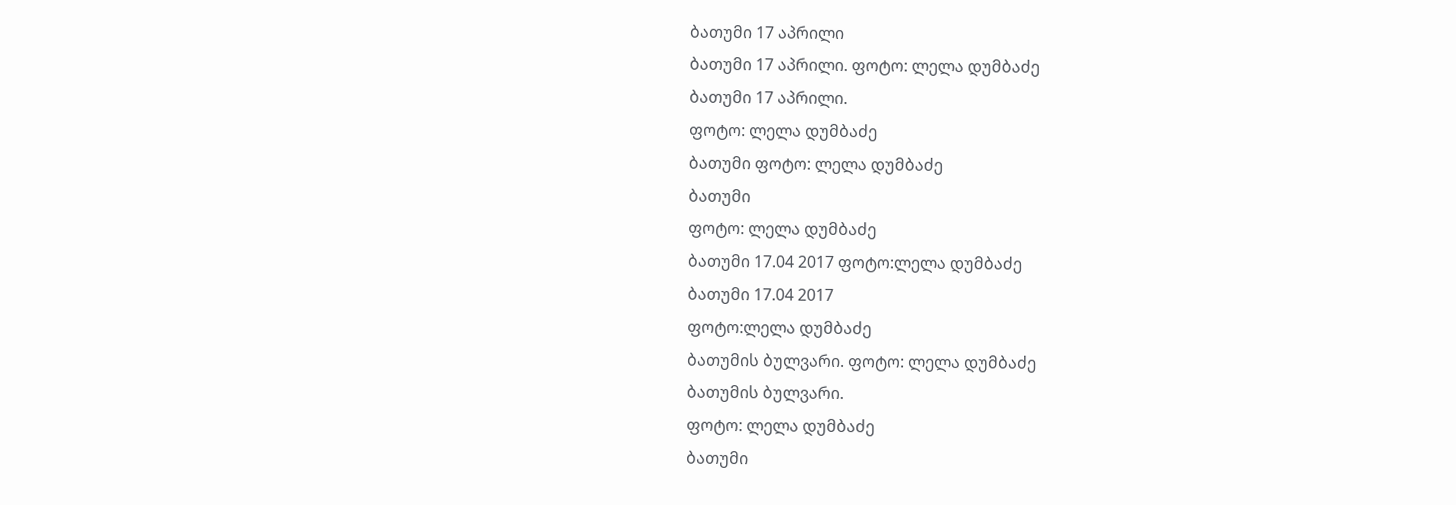ბათუმი 17 აპრილი
ბათუმი 17 აპრილი. ფოტო: ლელა დუმბაძე
ბათუმი 17 აპრილი.
ფოტო: ლელა დუმბაძე
ბათუმი ფოტო: ლელა დუმბაძე
ბათუმი
ფოტო: ლელა დუმბაძე
ბათუმი 17.04 2017 ფოტო:ლელა დუმბაძე
ბათუმი 17.04 2017
ფოტო:ლელა დუმბაძე
ბათუმის ბულვარი. ფოტო: ლელა დუმბაძე
ბათუმის ბულვარი.
ფოტო: ლელა დუმბაძე
ბათუმი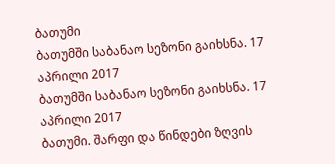ბათუმი
ბათუმში საბანაო სეზონი გაიხსნა. 17 აპრილი 2017
ბათუმში საბანაო სეზონი გაიხსნა. 17 აპრილი 2017
ბათუმი. შარფი და წინდები ზღვის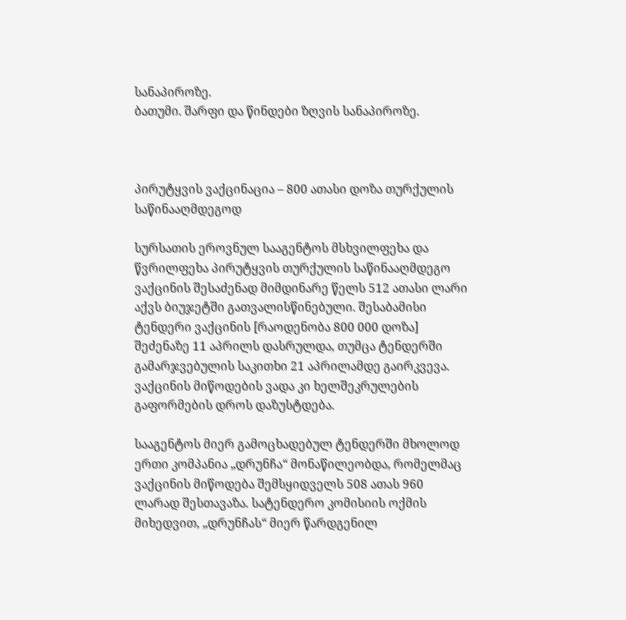სანაპიროზე.
ბათუმი. შარფი და წინდები ზღვის სანაპიროზე.



პირუტყვის ვაქცინაცია – 800 ათასი დოზა თურქულის საწინააღმდეგოდ

სურსათის ეროვნულ სააგენტოს მსხვილფეხა და წვრილფეხა პირუტყვის თურქულის საწინააღმდეგო ვაქცინის შესაძენად მიმდინარე წელს 512 ათასი ლარი აქვს ბიუჯეტში გათვალისწინებული. შესაბამისი ტენდერი ვაქცინის [რაოდენობა 800 000 დოზა] შეძენაზე 11 აპრილს დასრულდა, თუმცა ტენდერში გამარჯვებულის საკითხი 21 აპრილამდე გაირკვევა. ვაქცინის მიწოდების ვადა კი ხელშეკრულების გაფორმების დროს დაზუსტდება.

სააგენტოს მიერ გამოცხადებულ ტენდერში მხოლოდ ერთი კომპანია „დრუნჩა“ მონაწილეობდა, რომელმაც ვაქცინის მიწოდება შემსყიდველს 508 ათას 960 ლარად შესთავაზა. სატენდერო კომისიის ოქმის მიხედვით, „დრუნჩას“ მიერ წარდგენილ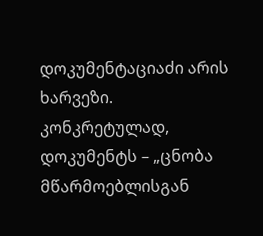დოკუმენტაციაძი არის ხარვეზი. კონკრეტულად, დოკუმენტს – „ცნობა მწარმოებლისგან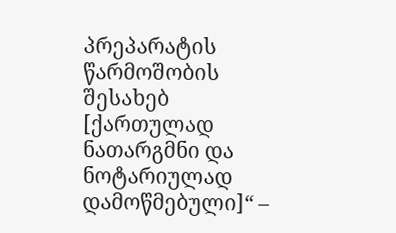პრეპარატის წარმოშობის შესახებ [ქართულად ნათარგმნი და ნოტარიულად დამოწმებული]“ –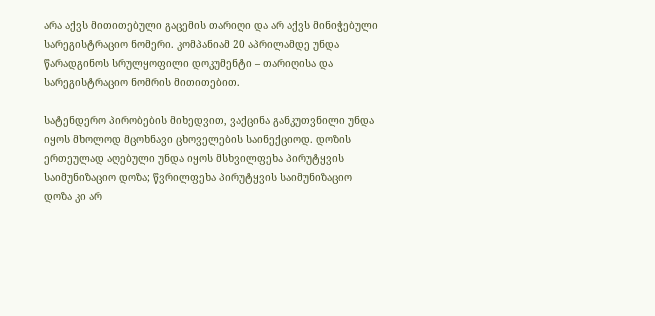არა აქვს მითითებული გაცემის თარიღი და არ აქვს მინიჭებული სარეგისტრაციო ნომერი. კომპანიამ 20 აპრილამდე უნდა წარადგინოს სრულყოფილი დოკუმენტი – თარიღისა და სარეგისტრაციო ნომრის მითითებით.

სატენდერო პირობების მიხედვით, ვაქცინა განკუთვნილი უნდა იყოს მხოლოდ მცოხნავი ცხოველების საინექციოდ. დოზის ერთეულად აღებული უნდა იყოს მსხვილფეხა პირუტყვის საიმუნიზაციო დოზა; წვრილფეხა პირუტყვის საიმუნიზაციო დოზა კი არ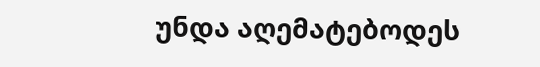უნდა აღემატებოდეს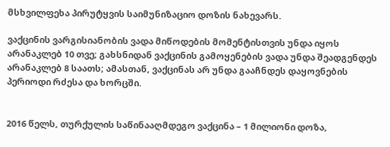მსხვილფეხა პირუტყვის საიმუნიზაციო დოზის ნახევარს.

ვაქცინის ვარგისიანობის ვადა მიწოდების მომენტისთვის უნდა იყოს არანაკლებ 10 თვე; გახსნიდან ვაქცინის გამოყენების ვადა უნდა შეადგენდეს არანაკლებ 8 საათს; ამასთან, ვაქცინას არ უნდა გააჩნდეს დაყოვნების პერიოდი რძესა და ხორცში.


2016 წელს, თურქულის საწინააღმდეგო ვაქცინა – 1 მილიონი დოზა,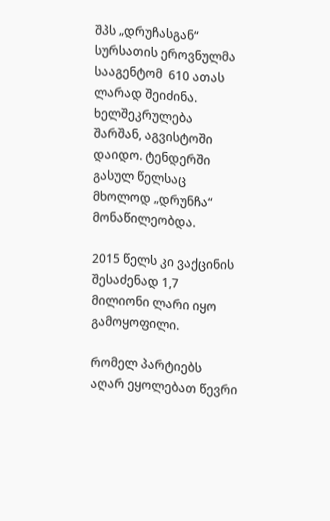შპს „დრუჩასგან“ სურსათის ეროვნულმა სააგენტომ  610 ათას ლარად შეიძინა. ხელშეკრულება შარშან, აგვისტოში დაიდო. ტენდერში გასულ წელსაც მხოლოდ „დრუნჩა“ მონაწილეობდა.

2015 წელს კი ვაქცინის შესაძენად 1,7 მილიონი ლარი იყო გამოყოფილი.

რომელ პარტიებს აღარ ეყოლებათ წევრი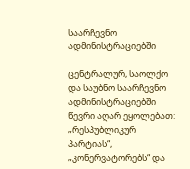საარჩევნო ადმინისტრაციებში

ცენტრალურ, საოლქო და საუბნო საარჩევნო ადმინისტრაციებში წევრი აღარ ეყოლებათ: „რესპუბლიკურ პარტიას“, „კონერვატორებს“ და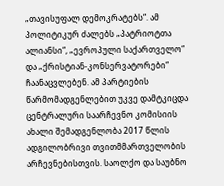„თავისუფალ დემოკრატებს“. ამ პოლიტიკურ ძალებს „პატრიოტთა ალიანსი“, „ევროპული საქართველო“ და „ქრისტიან-კონსერვატორები“ ჩაანაცვლებენ. ამ პარტიების წარმომადგენლებით უკვე დამტკიცდა ცენტრალური საარჩევნო კომისიის ახალი შემადგენლობა 2017 წლის ადგილობრივი თვითმმართველობის არჩევნებისთვის. საოლქო და საუბნო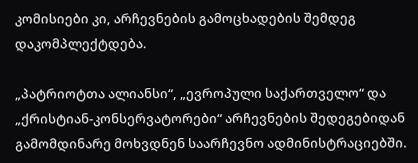კომისიები კი, არჩევნების გამოცხადების შემდეგ დაკომპლექტდება.

„პატრიოტთა ალიანსი“, „ევროპული საქართველო“ და „ქრისტიან-კონსერვატორები“ არჩევნების შედეგებიდან გამომდინარე მოხვდნენ საარჩევნო ადმინისტრაციებში.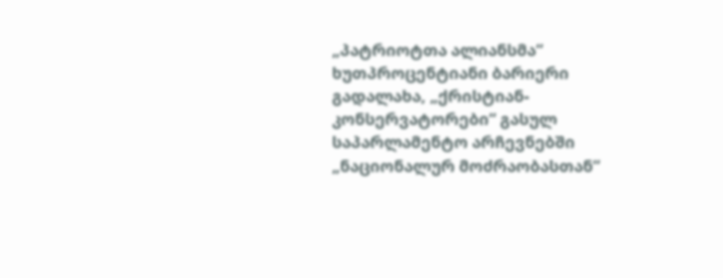„პატრიოტთა ალიანსმა“ ხუთპროცენტიანი ბარიერი გადალახა, „ქრისტიან-კონსერვატორები“ გასულ საპარლამენტო არჩევნებში „ნაციონალურ მოძრაობასთან“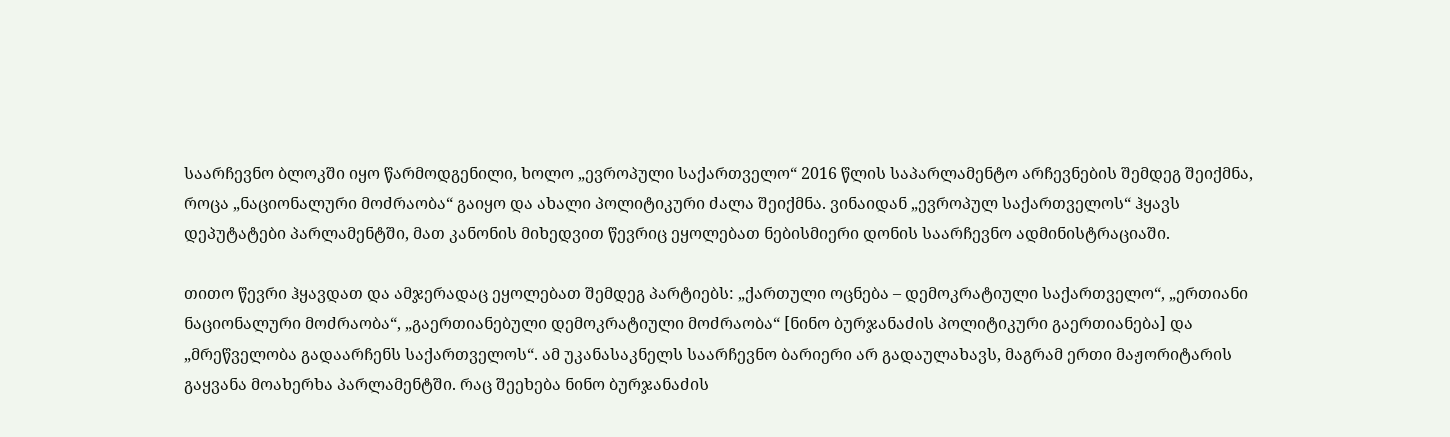საარჩევნო ბლოკში იყო წარმოდგენილი, ხოლო „ევროპული საქართველო“ 2016 წლის საპარლამენტო არჩევნების შემდეგ შეიქმნა, როცა „ნაციონალური მოძრაობა“ გაიყო და ახალი პოლიტიკური ძალა შეიქმნა. ვინაიდან „ევროპულ საქართველოს“ ჰყავს დეპუტატები პარლამენტში, მათ კანონის მიხედვით წევრიც ეყოლებათ ნებისმიერი დონის საარჩევნო ადმინისტრაციაში.

თითო წევრი ჰყავდათ და ამჯერადაც ეყოლებათ შემდეგ პარტიებს: „ქართული ოცნება – დემოკრატიული საქართველო“, „ერთიანი ნაციონალური მოძრაობა“, „გაერთიანებული დემოკრატიული მოძრაობა“ [ნინო ბურჯანაძის პოლიტიკური გაერთიანება] და „მრეწველობა გადაარჩენს საქართველოს“. ამ უკანასაკნელს საარჩევნო ბარიერი არ გადაულახავს, მაგრამ ერთი მაჟორიტარის გაყვანა მოახერხა პარლამენტში. რაც შეეხება ნინო ბურჯანაძის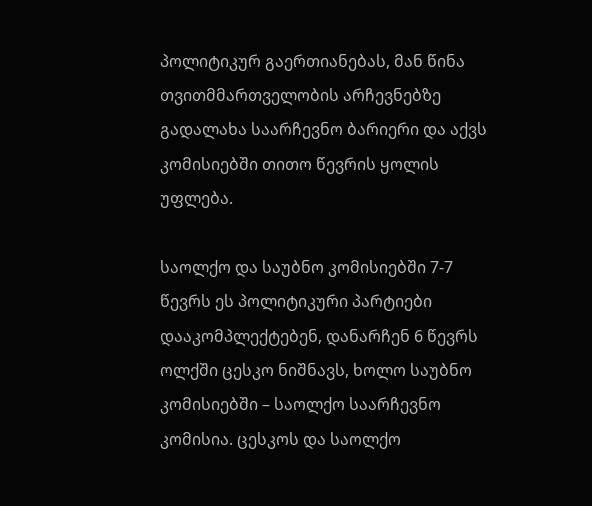პოლიტიკურ გაერთიანებას, მან წინა თვითმმართველობის არჩევნებზე გადალახა საარჩევნო ბარიერი და აქვს კომისიებში თითო წევრის ყოლის უფლება.

საოლქო და საუბნო კომისიებში 7-7 წევრს ეს პოლიტიკური პარტიები დააკომპლექტებენ, დანარჩენ 6 წევრს ოლქში ცესკო ნიშნავს, ხოლო საუბნო კომისიებში – საოლქო საარჩევნო კომისია. ცესკოს და საოლქო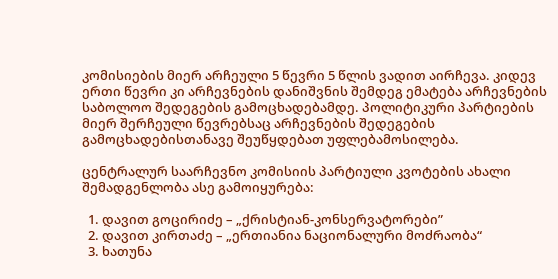კომისიების მიერ არჩეული 5 წევრი 5 წლის ვადით აირჩევა. კიდევ ერთი წევრი კი არჩევნების დანიშვნის შემდეგ ემატება არჩევნების საბოლოო შედეგების გამოცხადებამდე. პოლიტიკური პარტიების მიერ შერჩეული წევრებსაც არჩევნების შედეგების გამოცხადებისთანავე შეუწყდებათ უფლებამოსილება.

ცენტრალურ საარჩევნო კომისიის პარტიული კვოტების ახალი შემადგენლობა ასე გამოიყურება:

  1. დავით გოცირიძე – „ქრისტიან-კონსერვატორები”
  2. დავით კირთაძე – „ერთიანია ნაციონალური მოძრაობა“
  3. ხათუნა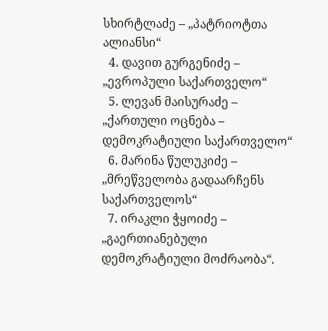სხირტლაძე – „პატრიოტთა ალიანსი“
  4. დავით გურგენიძე – „ევროპული საქართველო“
  5. ლევან მაისურაძე – „ქართული ოცნება – დემოკრატიული საქართველო“
  6. მარინა წულუკიძე – „მრეწველობა გადაარჩენს საქართველოს“
  7. ირაკლი ჭყოიძე – „გაერთიანებული დემოკრატიული მოძრაობა“.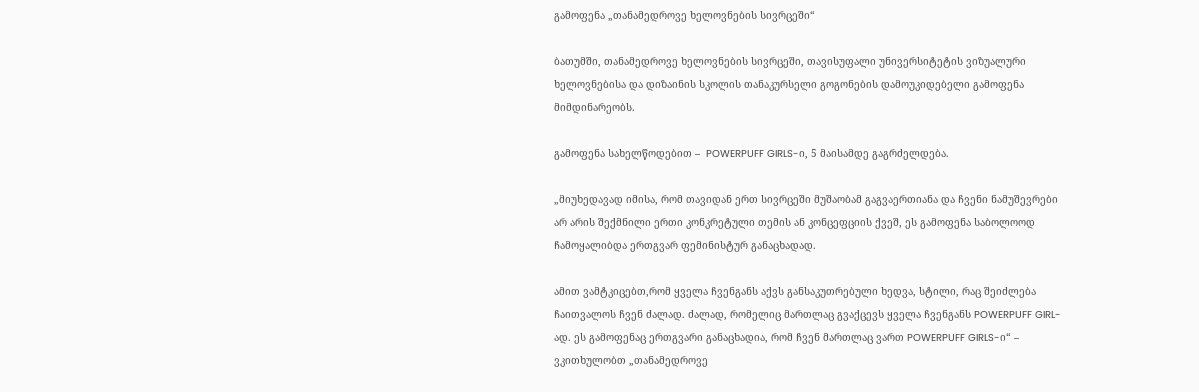გამოფენა „თანამედროვე ხელოვნების სივრცეში“

ბათუმში, თანამედროვე ხელოვნების სივრცეში, თავისუფალი უნივერსიტეტის ვიზუალური ხელოვნებისა და დიზაინის სკოლის თანაკურსელი გოგონების დამოუკიდებელი გამოფენა მიმდინარეობს.

გამოფენა სახელწოდებით –  POWERPUFF GIRLS-ი, 5 მაისამდე გაგრძელდება.

„მიუხედავად იმისა, რომ თავიდან ერთ სივრცეში მუშაობამ გაგვაერთიანა და ჩვენი ნამუშევრები არ არის შექმნილი ერთი კონკრეტული თემის ან კონცეფციის ქვეშ, ეს გამოფენა საბოლოოდ ჩამოყალიბდა ერთგვარ ფემინისტურ განაცხადად.

ამით ვამტკიცებთ,რომ ყველა ჩვენგანს აქვს განსაკუთრებული ხედვა, სტილი, რაც შეიძლება ჩაითვალოს ჩვენ ძალად. ძალად, რომელიც მართლაც გვაქცევს ყველა ჩვენგანს POWERPUFF GIRL-ად. ეს გამოფენაც ერთგვარი განაცხადია, რომ ჩვენ მართლაც ვართ POWERPUFF GIRLS-ი“ – ვკითხულობთ „თანამედროვე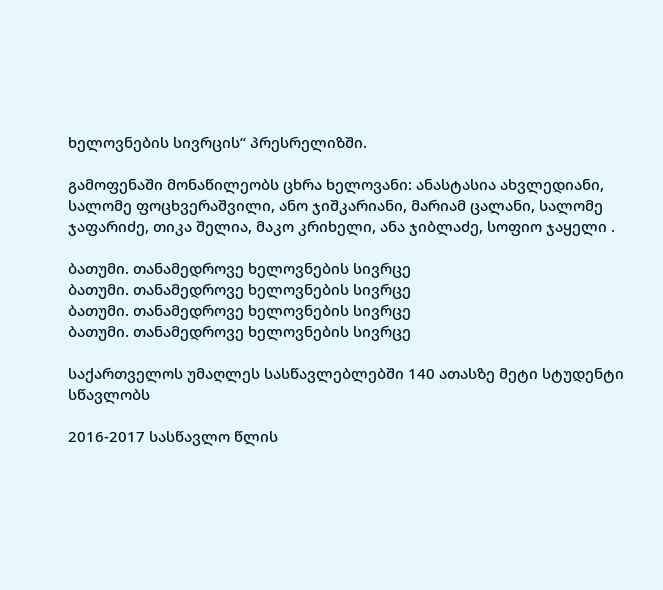ხელოვნების სივრცის“ პრესრელიზში.

გამოფენაში მონაწილეობს ცხრა ხელოვანი: ანასტასია ახვლედიანი, სალომე ფოცხვერაშვილი, ანო ჯიშკარიანი, მარიამ ცალანი, სალომე ჯაფარიძე, თიკა შელია, მაკო კრიხელი, ანა ჯიბლაძე, სოფიო ჯაყელი .

ბათუმი. თანამედროვე ხელოვნების სივრცე
ბათუმი. თანამედროვე ხელოვნების სივრცე
ბათუმი. თანამედროვე ხელოვნების სივრცე
ბათუმი. თანამედროვე ხელოვნების სივრცე

საქართველოს უმაღლეს სასწავლებლებში 140 ათასზე მეტი სტუდენტი სწავლობს

2016-2017 სასწავლო წლის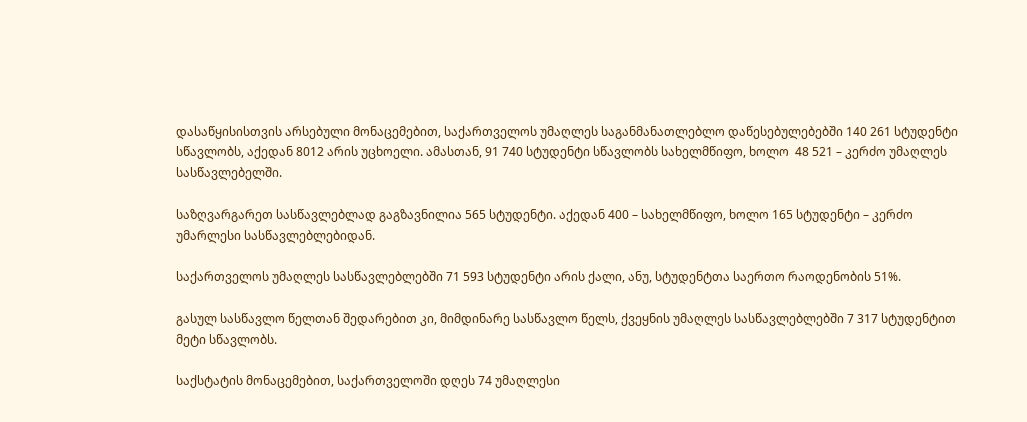დასაწყისისთვის არსებული მონაცემებით, საქართველოს უმაღლეს საგანმანათლებლო დაწესებულებებში 140 261 სტუდენტი სწავლობს, აქედან 8012 არის უცხოელი. ამასთან, 91 740 სტუდენტი სწავლობს სახელმწიფო, ხოლო  48 521 – კერძო უმაღლეს სასწავლებელში.

საზღვარგარეთ სასწავლებლად გაგზავნილია 565 სტუდენტი. აქედან 400 – სახელმწიფო, ხოლო 165 სტუდენტი – კერძო უმარლესი სასწავლებლებიდან.

საქართველოს უმაღლეს სასწავლებლებში 71 593 სტუდენტი არის ქალი, ანუ, სტუდენტთა საერთო რაოდენობის 51%.

გასულ სასწავლო წელთან შედარებით კი, მიმდინარე სასწავლო წელს, ქვეყნის უმაღლეს სასწავლებლებში 7 317 სტუდენტით მეტი სწავლობს.

საქსტატის მონაცემებით, საქართველოში დღეს 74 უმაღლესი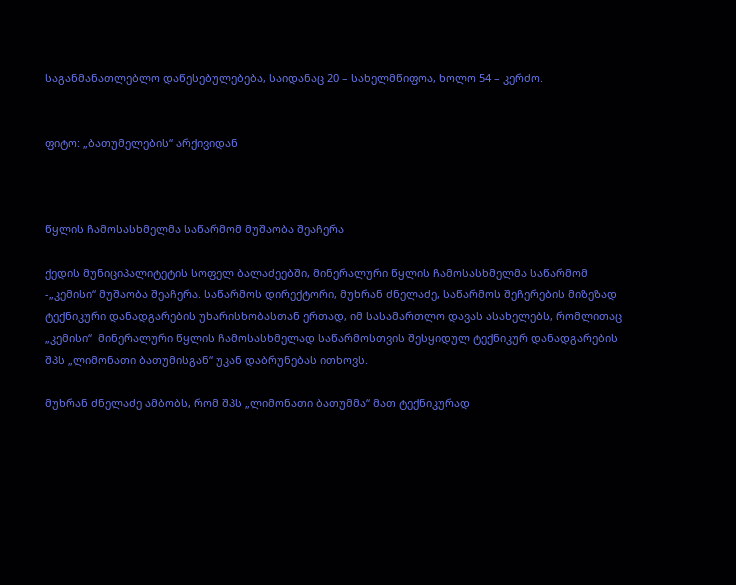საგანმანათლებლო დაწესებულებება, საიდანაც 20 – სახელმწიფოა, ხოლო 54 – კერძო.


ფიტო: „ბათუმელების“ არქივიდან



წყლის ჩამოსასხმელმა საწარმომ მუშაობა შეაჩერა

ქედის მუნიციპალიტეტის სოფელ ბალაძეებში, მინერალური წყლის ჩამოსასხმელმა საწარმომ -„კემისი“ მუშაობა შეაჩერა. საწარმოს დირექტორი, მუხრან ძნელაძე, საწარმოს შეჩერების მიზეზად ტექნიკური დანადგარების უხარისხობასთან ერთად, იმ სასამართლო დავას ასახელებს, რომლითაც „კემისი“  მინერალური წყლის ჩამოსასხმელად საწარმოსთვის შესყიდულ ტექნიკურ დანადგარების შპს „ლიმონათი ბათუმისგან“ უკან დაბრუნებას ითხოვს.

მუხრან ძნელაძე ამბობს, რომ შპს „ლიმონათი ბათუმმა“ მათ ტექნიკურად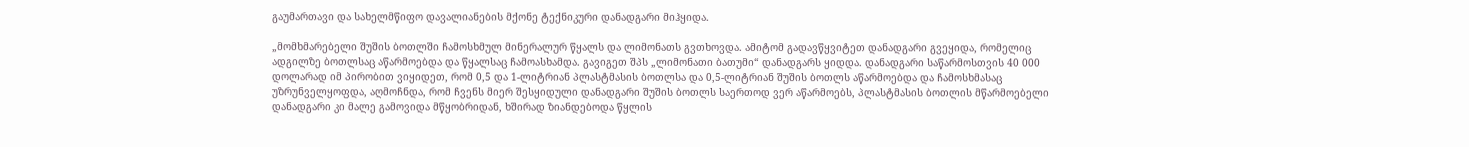გაუმართავი და სახელმწიფო დავალიანების მქონე ტექნიკური დანადგარი მიჰყიდა.

„მომხმარებელი შუშის ბოთლში ჩამოსხმულ მინერალურ წყალს და ლიმონათს გვთხოვდა. ამიტომ გადავწყვიტეთ დანადგარი გვეყიდა, რომელიც ადგილზე ბოთლსაც აწარმოებდა და წყალსაც ჩამოასხამდა. გავიგეთ შპს „ლიმონათი ბათუმი“ დანადგარს ყიდდა. დანადგარი საწარმოსთვის 40 000 დოლარად იმ პირობით ვიყიდეთ, რომ 0,5 და 1-ლიტრიან პლასტმასის ბოთლსა და 0,5-ლიტრიან შუშის ბოთლს აწარმოებდა და ჩამოსხმასაც უზრუნველყოფდა, აღმოჩნდა, რომ ჩვენს მიერ შესყიდული დანადგარი შუშის ბოთლს საერთოდ ვერ აწარმოებს, პლასტმასის ბოთლის მწარმოებელი დანადგარი კი მალე გამოვიდა მწყობრიდან, ხშირად ზიანდებოდა წყლის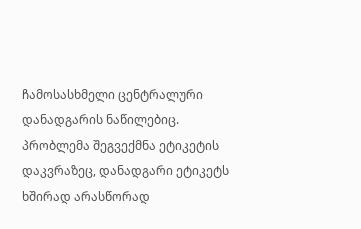ჩამოსასხმელი ცენტრალური დანადგარის ნაწილებიც. პრობლემა შეგვექმნა ეტიკეტის დაკვრაზეც, დანადგარი ეტიკეტს ხშირად არასწორად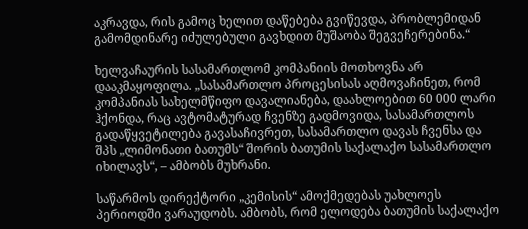აკრავდა, რის გამოც ხელით დაწებება გვიწევდა, პრობლემიდან გამომდინარე იძულებული გავხდით მუშაობა შეგვეჩერებინა.“

ხელვაჩაურის სასამართლომ კომპანიის მოთხოვნა არ დააკმაყოფილა. „სასამართლო პროცესისას აღმოვაჩინეთ, რომ კომპანიას სახელმწიფო დავალიანება, დაახლოებით 60 000 ლარი ჰქონდა, რაც ავტომატურად ჩვენზე გადმოვიდა, სასამართლოს გადაწყვეტილება გავასაჩივრეთ, სასამართლო დავას ჩვენსა და შპს „ლიმონათი ბათუმს“ შორის ბათუმის საქალაქო სასამართლო იხილავს“, – ამბობს მუხრანი.

საწარმოს დირექტორი „კემისის“ ამოქმედებას უახლოეს პერიოდში ვარაუდობს. ამბობს, რომ ელოდება ბათუმის საქალაქო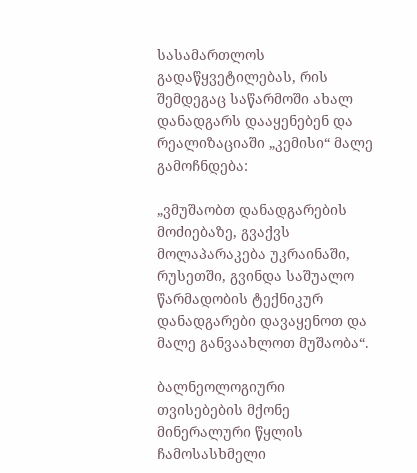სასამართლოს გადაწყვეტილებას, რის შემდეგაც საწარმოში ახალ დანადგარს დააყენებენ და რეალიზაციაში „კემისი“ მალე გამოჩნდება:

„ვმუშაობთ დანადგარების მოძიებაზე, გვაქვს მოლაპარაკება უკრაინაში, რუსეთში, გვინდა საშუალო წარმადობის ტექნიკურ დანადგარები დავაყენოთ და მალე განვაახლოთ მუშაობა“.

ბალნეოლოგიური თვისებების მქონე მინერალური წყლის ჩამოსასხმელი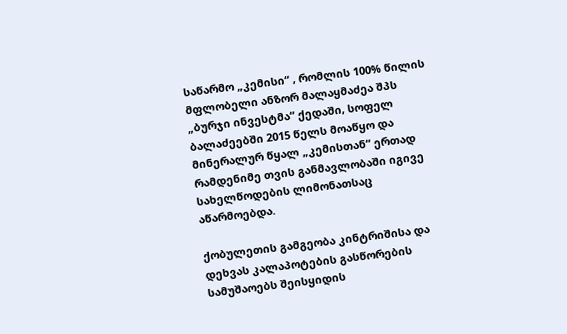საწარმო „კემისი“ , რომლის 100% წილის მფლობელი ანზორ მალაყმაძეა შპს „ბურჯი ინვესტმა“ ქედაში, სოფელ ბალაძეებში 2015 წელს მოაწყო და მინერალურ წყალ „კემისთან“ ერთად რამდენიმე თვის განმავლობაში იგივე სახელწოდების ლიმონათსაც აწარმოებდა.

ქობულეთის გამგეობა კინტრიშისა და დეხვას კალაპოტების გასწორების სამუშაოებს შეისყიდის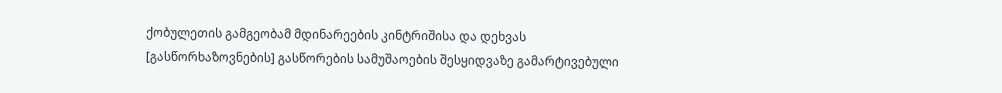ქობულეთის გამგეობამ მდინარეების კინტრიშისა და დეხვას [გასწორხაზოვნების] გასწორების სამუშაოების შესყიდვაზე გამარტივებული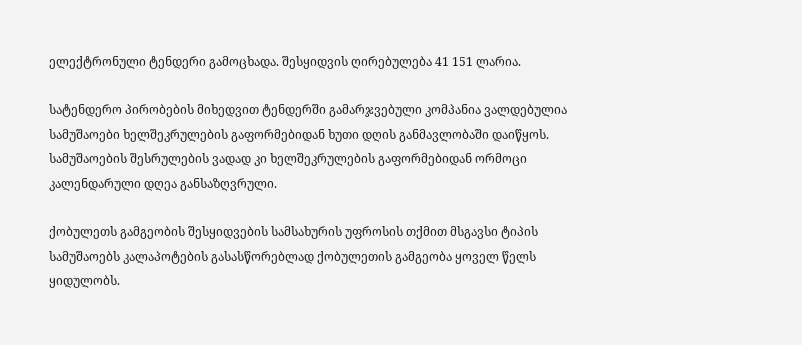ელექტრონული ტენდერი გამოცხადა. შესყიდვის ღირებულება 41 151 ლარია.

სატენდერო პირობების მიხედვით ტენდერში გამარჯვებული კომპანია ვალდებულია სამუშაოები ხელშეკრულების გაფორმებიდან ხუთი დღის განმავლობაში დაიწყოს. სამუშაოების შესრულების ვადად კი ხელშეკრულების გაფორმებიდან ორმოცი კალენდარული დღეა განსაზღვრული.

ქობულეთს გამგეობის შესყიდვების სამსახურის უფროსის თქმით მსგავსი ტიპის სამუშაოებს კალაპოტების გასასწორებლად ქობულეთის გამგეობა ყოველ წელს ყიდულობს.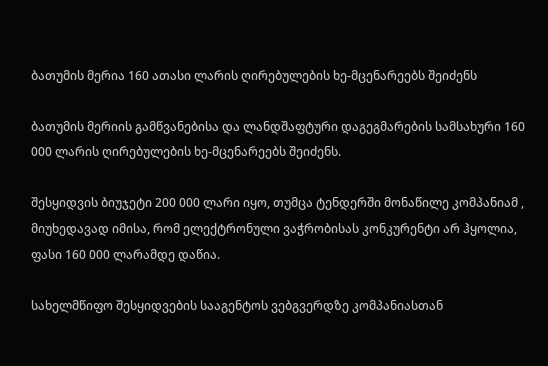ბათუმის მერია 160 ათასი ლარის ღირებულების ხე-მცენარეებს შეიძენს

ბათუმის მერიის გამწვანებისა და ლანდშაფტური დაგეგმარების სამსახური 160 000 ლარის ღირებულების ხე-მცენარეებს შეიძენს.

შესყიდვის ბიუჯეტი 200 000 ლარი იყო, თუმცა ტენდერში მონაწილე კომპანიამ , მიუხედავად იმისა, რომ ელექტრონული ვაჭრობისას კონკურენტი არ ჰყოლია, ფასი 160 000 ლარამდე დაწია.

სახელმწიფო შესყიდვების სააგენტოს ვებგვერდზე კომპანიასთან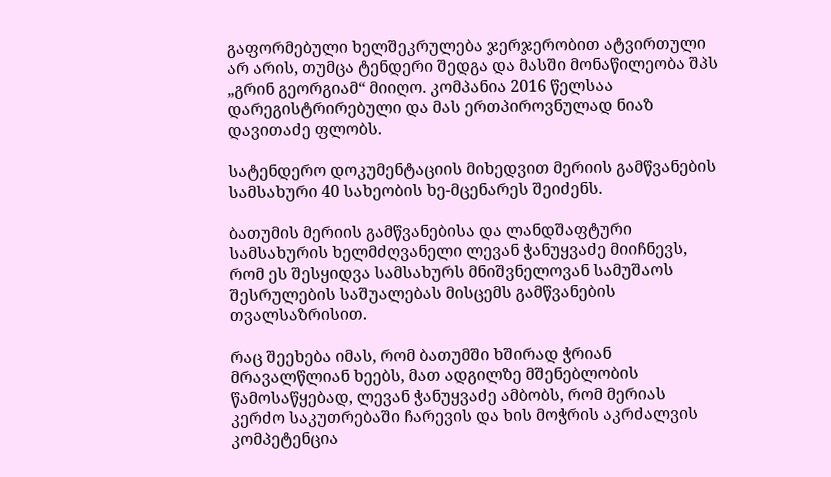გაფორმებული ხელშეკრულება ჯერჯერობით ატვირთული არ არის, თუმცა ტენდერი შედგა და მასში მონაწილეობა შპს „გრინ გეორგიამ“ მიიღო. კომპანია 2016 წელსაა დარეგისტრირებული და მას ერთპიროვნულად ნიაზ დავითაძე ფლობს.

სატენდერო დოკუმენტაციის მიხედვით მერიის გამწვანების სამსახური 40 სახეობის ხე-მცენარეს შეიძენს.

ბათუმის მერიის გამწვანებისა და ლანდშაფტური სამსახურის ხელმძღვანელი ლევან ჭანუყვაძე მიიჩნევს, რომ ეს შესყიდვა სამსახურს მნიშვნელოვან სამუშაოს შესრულების საშუალებას მისცემს გამწვანების თვალსაზრისით.

რაც შეეხება იმას, რომ ბათუმში ხშირად ჭრიან მრავალწლიან ხეებს, მათ ადგილზე მშენებლობის წამოსაწყებად, ლევან ჭანუყვაძე ამბობს, რომ მერიას კერძო საკუთრებაში ჩარევის და ხის მოჭრის აკრძალვის კომპეტენცია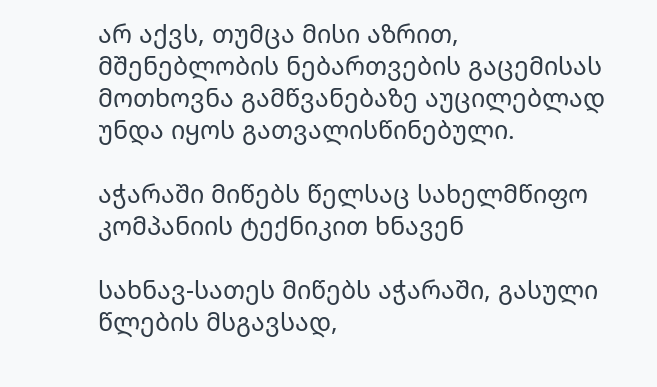არ აქვს, თუმცა მისი აზრით, მშენებლობის ნებართვების გაცემისას მოთხოვნა გამწვანებაზე აუცილებლად უნდა იყოს გათვალისწინებული.

აჭარაში მიწებს წელსაც სახელმწიფო კომპანიის ტექნიკით ხნავენ

სახნავ-სათეს მიწებს აჭარაში, გასული წლების მსგავსად,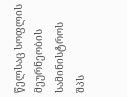წელსაც სოფლის მეურნეობის სამინისტროს შპს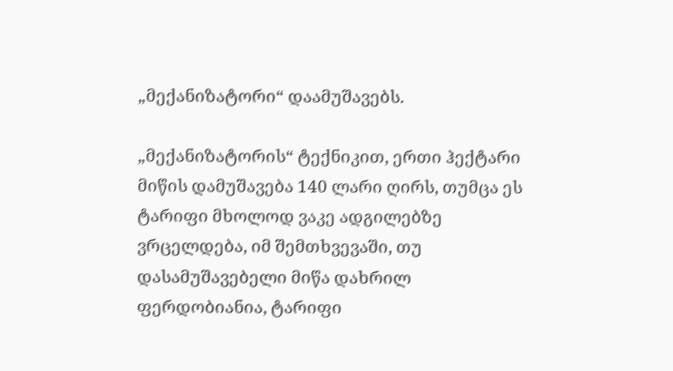„მექანიზატორი“ დაამუშავებს.

„მექანიზატორის“ ტექნიკით, ერთი ჰექტარი მიწის დამუშავება 140 ლარი ღირს, თუმცა ეს ტარიფი მხოლოდ ვაკე ადგილებზე ვრცელდება, იმ შემთხვევაში, თუ დასამუშავებელი მიწა დახრილ ფერდობიანია, ტარიფი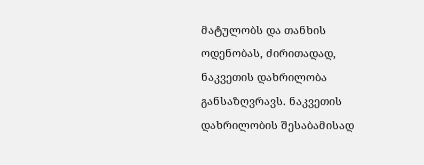მატულობს და თანხის ოდენობას, ძირითადად, ნაკვეთის დახრილობა განსაზღვრავს. ნაკვეთის დახრილობის შესაბამისად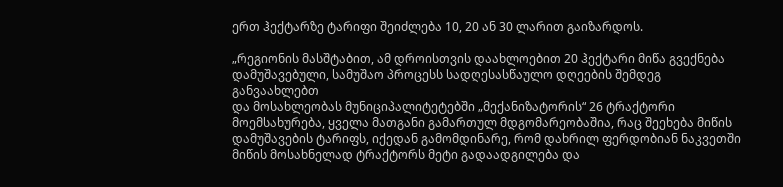ერთ ჰექტარზე ტარიფი შეიძლება 10, 20 ან 30 ლარით გაიზარდოს.

„რეგიონის მასშტაბით, ამ დროისთვის დაახლოებით 20 ჰექტარი მიწა გვექნება დამუშავებული, სამუშაო პროცესს სადღესასწაულო დღეების შემდეგ განვაახლებთ
და მოსახლეობას მუნიციპალიტეტებში „მექანიზატორის“ 26 ტრაქტორი მოემსახურება, ყველა მათგანი გამართულ მდგომარეობაშია, რაც შეეხება მიწის დამუშავების ტარიფს, იქედან გამომდინარე, რომ დახრილ ფერდობიან ნაკვეთში მიწის მოსახნელად ტრაქტორს მეტი გადაადგილება და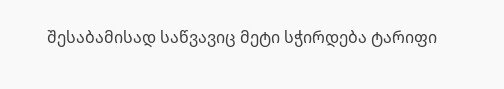შესაბამისად საწვავიც მეტი სჭირდება ტარიფი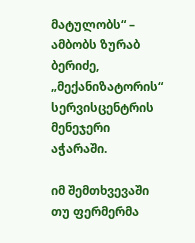მატულობს“ – ამბობს ზურაბ ბერიძე, „მექანიზატორის“ სერვისცენტრის მენეჯერი აჭარაში.

იმ შემთხვევაში თუ ფერმერმა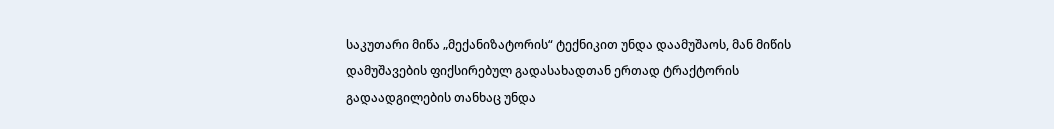საკუთარი მიწა „მექანიზატორის“ ტექნიკით უნდა დაამუშაოს, მან მიწის დამუშავების ფიქსირებულ გადასახადთან ერთად ტრაქტორის გადაადგილების თანხაც უნდა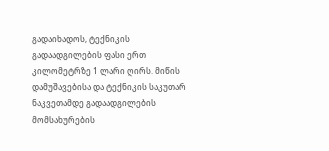გადაიხადოს, ტექნიკის გადაადგილების ფასი ერთ კილომეტრზე 1 ლარი ღირს. მიწის დამუშავებისა და ტექნიკის საკუთარ ნაკვეთამდე გადაადგილების მომსახურების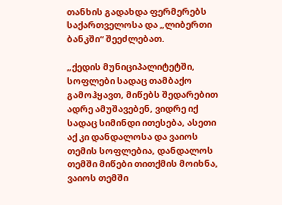თანხის გადახდა ფერმერებს საქართველოსა და „ლიბერთი ბანკში“ შეეძლებათ.

„ქედის მუნიციპალიტეტში, სოფლები სადაც თამბაქო გამოჰყავთ, მიწებს შედარებით ადრე ამუშავებენ, ვიდრე იქ სადაც სიმინდი ითესება, ასეთი აქ კი დანდალოსა და ვაიოს თემის სოფლებია, დანდალოს თემში მიწები თითქმის მოიხნა, ვაიოს თემში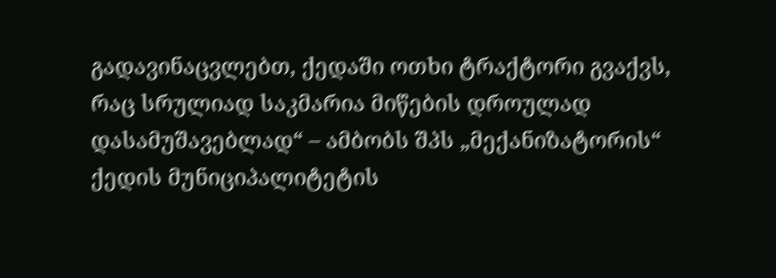გადავინაცვლებთ, ქედაში ოთხი ტრაქტორი გვაქვს, რაც სრულიად საკმარია მიწების დროულად დასამუშავებლად“ – ამბობს შპს „მექანიზატორის“ ქედის მუნიციპალიტეტის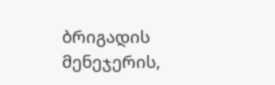ბრიგადის მენეჯერის,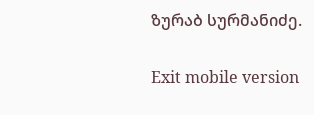ზურაბ სურმანიძე.

Exit mobile version